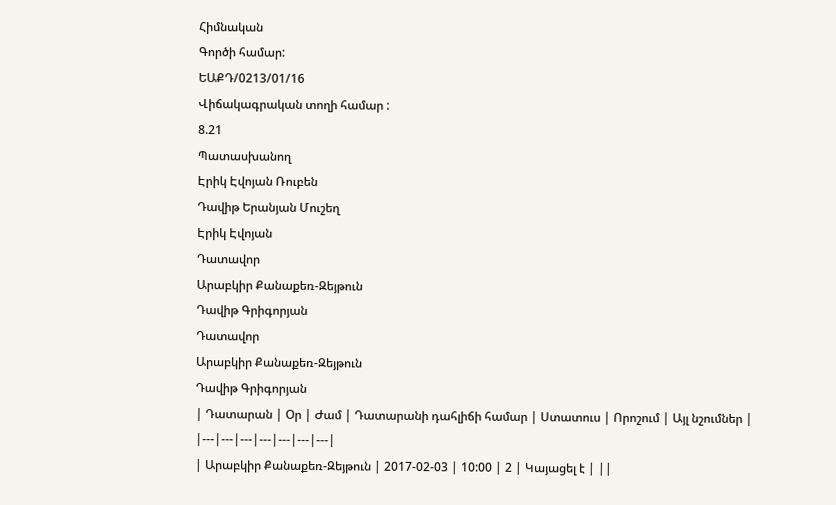Հիմնական
Գործի համար:
ԵԱՔԴ/0213/01/16
Վիճակագրական տողի համար :
8.21
Պատասխանող
Էրիկ Էվոյան Ռուբեն
Դավիթ Երանյան Մուշեղ
Էրիկ Էվոյան
Դատավոր
Արաբկիր Քանաքեռ-Զեյթուն
Դավիթ Գրիգորյան
Դատավոր
Արաբկիր Քանաքեռ-Զեյթուն
Դավիթ Գրիգորյան
| Դատարան | Օր | Ժամ | Դատարանի դահլիճի համար | Ստատուս | Որոշում | Այլ նշումներ |
|---|---|---|---|---|---|---|
| Արաբկիր Քանաքեռ-Զեյթուն | 2017-02-03 | 10:00 | 2 | Կայացել է | ||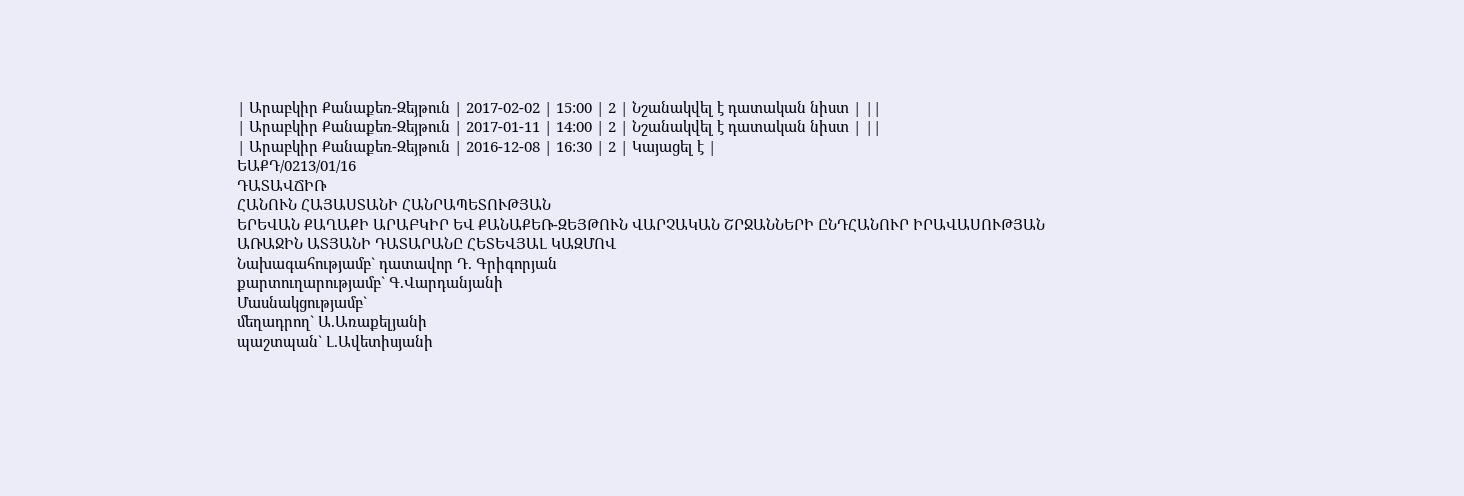| Արաբկիր Քանաքեռ-Զեյթուն | 2017-02-02 | 15:00 | 2 | Նշանակվել է դատական նիստ | ||
| Արաբկիր Քանաքեռ-Զեյթուն | 2017-01-11 | 14:00 | 2 | Նշանակվել է դատական նիստ | ||
| Արաբկիր Քանաքեռ-Զեյթուն | 2016-12-08 | 16:30 | 2 | Կայացել է |
ԵԱՔԴ/0213/01/16
ԴԱՏԱՎՃԻՌ
ՀԱՆՈՒՆ ՀԱՅԱՍՏԱՆԻ ՀԱՆՐԱՊԵՏՈՒԹՅԱՆ
ԵՐԵՎԱՆ ՔԱՂԱՔԻ ԱՐԱԲԿԻՐ ԵՎ ՔԱՆԱՔԵՌ-ԶԵՅԹՈՒՆ ՎԱՐՉԱԿԱՆ ՇՐՋԱՆՆԵՐԻ ԸՆԴՀԱՆՈՒՐ ԻՐԱՎԱՍՈՒԹՅԱՆ ԱՌԱՋԻՆ ԱՏՅԱՆԻ ԴԱՏԱՐԱՆԸ ՀԵՏԵՎՅԱԼ ԿԱԶՄՈՎ
Նախագահությամբ` դատավոր Դ. Գրիգորյան
քարտուղարությամբ` Գ.Վարդանյանի
Մասնակցությամբ`
մեղադրող` Ա.Առաքելյանի
պաշտպան` Լ.Ավետիսյանի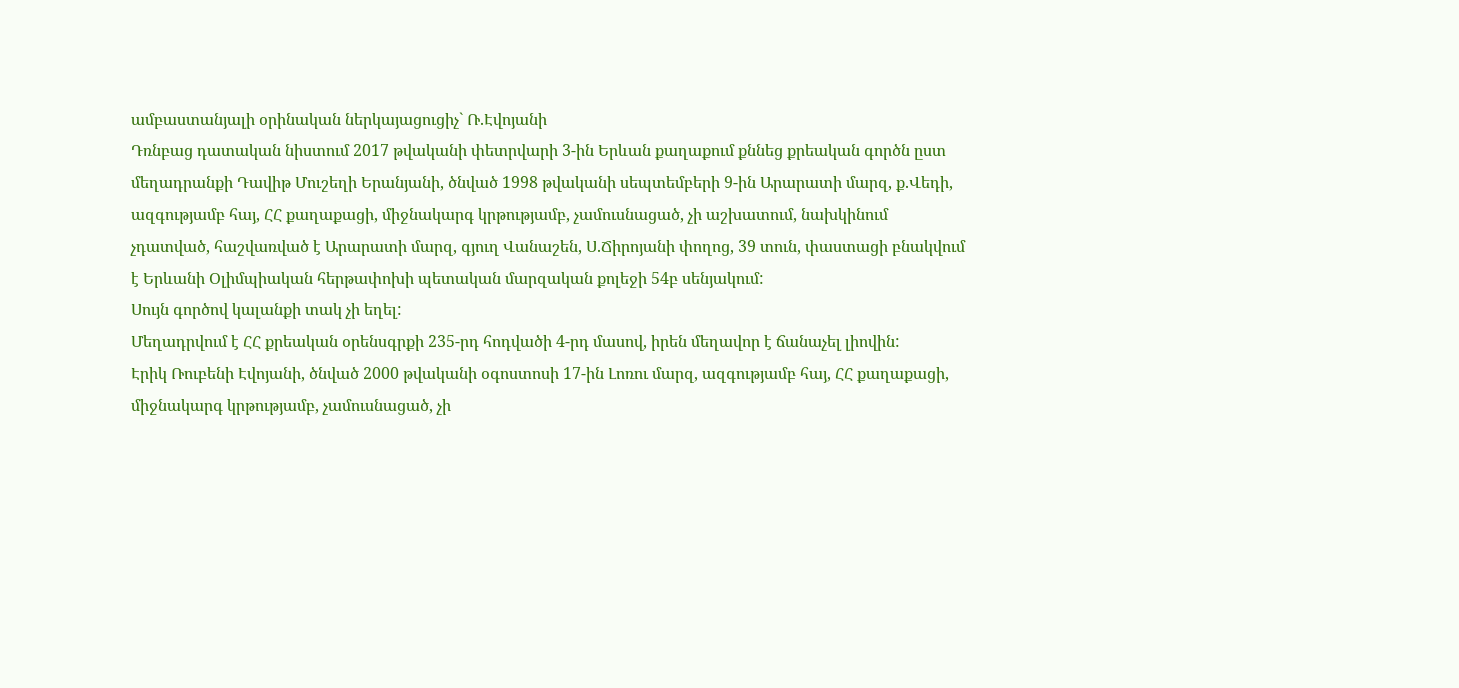ամբաստանյալի օրինական ներկայացուցիչ` Ռ.Էվոյանի
Դռնբաց դատական նիստում 2017 թվականի փետրվարի 3-ին Երևան քաղաքում քննեց քրեական գործն ըստ մեղադրանքի Դավիթ Մուշեղի Երանյանի, ծնված 1998 թվականի սեպտեմբերի 9-ին Արարատի մարզ, ք.Վեդի, ազգությամբ հայ, ՀՀ քաղաքացի, միջնակարգ կրթությամբ, չամուսնացած, չի աշխատում, նախկինում չդատված, հաշվառված է Արարատի մարզ, գյուղ Վանաշեն, Ս.Ճիրոյանի փողոց, 39 տուն, փաստացի բնակվում է Երևանի Օլիմպիական հերթափոխի պետական մարզական քոլեջի 54բ սենյակում:
Սույն գործով կալանքի տակ չի եղել:
Մեղադրվում է ՀՀ քրեական օրենսգրքի 235-րդ հոդվածի 4-րդ մասով, իրեն մեղավոր է ճանաչել լիովին:
Էրիկ Ռուբենի Էվոյանի, ծնված 2000 թվականի օգոստոսի 17-ին Լոռու մարզ, ազգությամբ հայ, ՀՀ քաղաքացի, միջնակարգ կրթությամբ, չամուսնացած, չի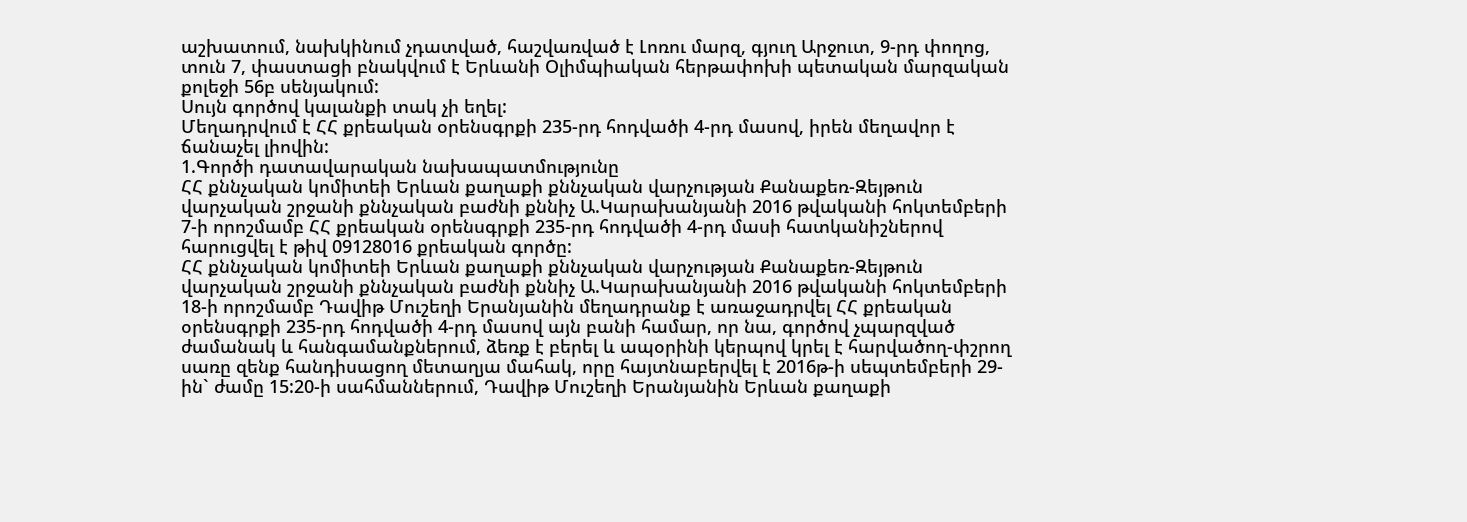աշխատում, նախկինում չդատված, հաշվառված է Լոռու մարզ, գյուղ Արջուտ, 9-րդ փողոց, տուն 7, փաստացի բնակվում է Երևանի Օլիմպիական հերթափոխի պետական մարզական քոլեջի 56բ սենյակում:
Սույն գործով կալանքի տակ չի եղել:
Մեղադրվում է ՀՀ քրեական օրենսգրքի 235-րդ հոդվածի 4-րդ մասով, իրեն մեղավոր է ճանաչել լիովին:
1.Գործի դատավարական նախապատմությունը
ՀՀ քննչական կոմիտեի Երևան քաղաքի քննչական վարչության Քանաքեռ-Զեյթուն վարչական շրջանի քննչական բաժնի քննիչ Ա.Կարախանյանի 2016 թվականի հոկտեմբերի 7-ի որոշմամբ ՀՀ քրեական օրենսգրքի 235-րդ հոդվածի 4-րդ մասի հատկանիշներով հարուցվել է թիվ 09128016 քրեական գործը:
ՀՀ քննչական կոմիտեի Երևան քաղաքի քննչական վարչության Քանաքեռ-Զեյթուն վարչական շրջանի քննչական բաժնի քննիչ Ա.Կարախանյանի 2016 թվականի հոկտեմբերի 18-ի որոշմամբ Դավիթ Մուշեղի Երանյանին մեղադրանք է առաջադրվել ՀՀ քրեական օրենսգրքի 235-րդ հոդվածի 4-րդ մասով այն բանի համար, որ նա, գործով չպարզված ժամանակ և հանգամանքներում, ձեռք է բերել և ապօրինի կերպով կրել է հարվածող-փշրող սառը զենք հանդիսացող մետաղյա մահակ, որը հայտնաբերվել է 2016թ-ի սեպտեմբերի 29-ին` ժամը 15:20-ի սահմաններում, Դավիթ Մուշեղի Երանյանին Երևան քաղաքի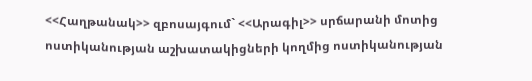<<Հաղթանակ>> զբոսայգում` <<Արագիլ>> սրճարանի մոտից ոստիկանության աշխատակիցների կողմից ոստիկանության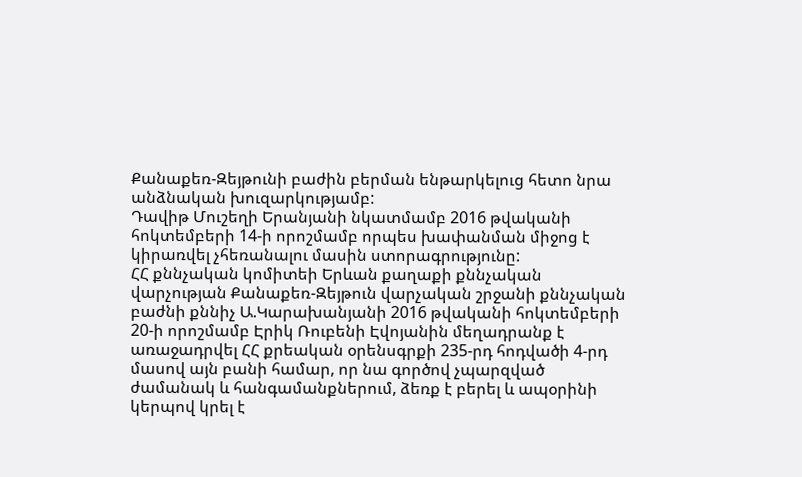Քանաքեռ-Զեյթունի բաժին բերման ենթարկելուց հետո նրա անձնական խուզարկությամբ:
Դավիթ Մուշեղի Երանյանի նկատմամբ 2016 թվականի հոկտեմբերի 14-ի որոշմամբ որպես խափանման միջոց է կիրառվել չհեռանալու մասին ստորագրությունը:
ՀՀ քննչական կոմիտեի Երևան քաղաքի քննչական վարչության Քանաքեռ-Զեյթուն վարչական շրջանի քննչական բաժնի քննիչ Ա.Կարախանյանի 2016 թվականի հոկտեմբերի 20-ի որոշմամբ Էրիկ Ռուբենի Էվոյանին մեղադրանք է առաջադրվել ՀՀ քրեական օրենսգրքի 235-րդ հոդվածի 4-րդ մասով այն բանի համար, որ նա գործով չպարզված ժամանակ և հանգամանքներում, ձեռք է բերել և ապօրինի կերպով կրել է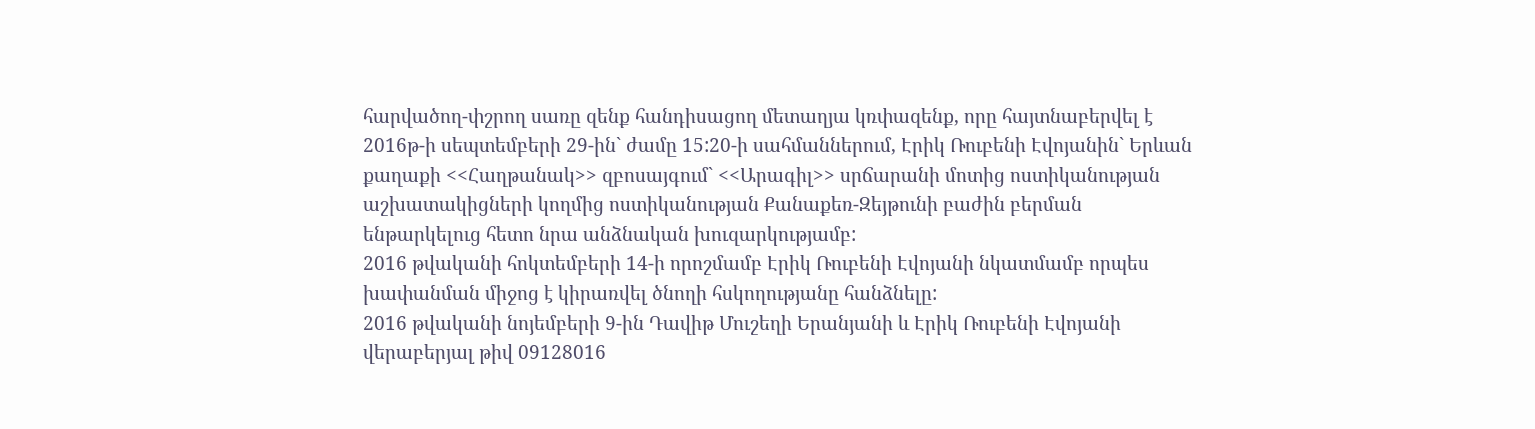հարվածող-փշրող սառը զենք հանդիսացող մետաղյա կռփազենք, որը հայտնաբերվել է 2016թ-ի սեպտեմբերի 29-ին` ժամը 15:20-ի սահմաններում, Էրիկ Ռուբենի Էվոյանին` Երևան քաղաքի <<Հաղթանակ>> զբոսայգում` <<Արագիլ>> սրճարանի մոտից ոստիկանության աշխատակիցների կողմից ոստիկանության Քանաքեռ-Զեյթունի բաժին բերման ենթարկելուց հետո նրա անձնական խուզարկությամբ:
2016 թվականի հոկտեմբերի 14-ի որոշմամբ Էրիկ Ռուբենի Էվոյանի նկատմամբ որպես խափանման միջոց է կիրառվել ծնողի հսկողությանը հանձնելը:
2016 թվականի նոյեմբերի 9-ին Դավիթ Մուշեղի Երանյանի և Էրիկ Ռուբենի Էվոյանի վերաբերյալ թիվ 09128016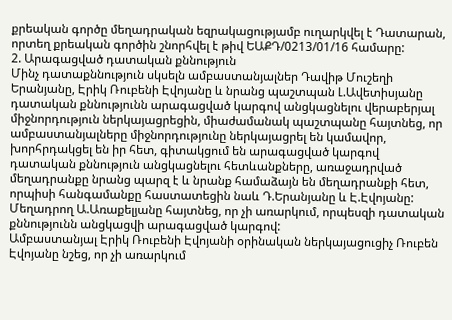քրեական գործը մեղադրական եզրակացությամբ ուղարկվել է Դատարան, որտեղ քրեական գործին շնորհվել է թիվ ԵԱՔԴ/0213/01/16 համարը:
2. Արագացված դատական քննություն
Մինչ դատաքննություն սկսելն ամբաստանյալներ Դավիթ Մուշեղի Երանյանը, Էրիկ Ռուբենի Էվոյանը և նրանց պաշտպան Լ.Ավետիսյանը դատական քննությունն արագացված կարգով անցկացնելու վերաբերյալ միջնորդություն ներկայացրեցին, միաժամանակ պաշտպանը հայտնեց, որ ամբաստանյալները միջնորդությունը ներկայացրել են կամավոր, խորհրդակցել են իր հետ, գիտակցում են արագացված կարգով դատական քննություն անցկացնելու հետևանքները, առաջադրված մեղադրանքը նրանց պարզ է և նրանք համաձայն են մեղադրանքի հետ, որպիսի հանգամանքը հաստատեցին նաև Դ.Երանյանը և Է.Էվոյանը:
Մեղադրող Ա.Առաքելյանը հայտնեց, որ չի առարկում, որպեսզի դատական քննությունն անցկացվի արագացված կարգով:
Ամբաստանյալ Էրիկ Ռուբենի Էվոյանի օրինական ներկայացուցիչ Ռուբեն Էվոյանը նշեց, որ չի առարկում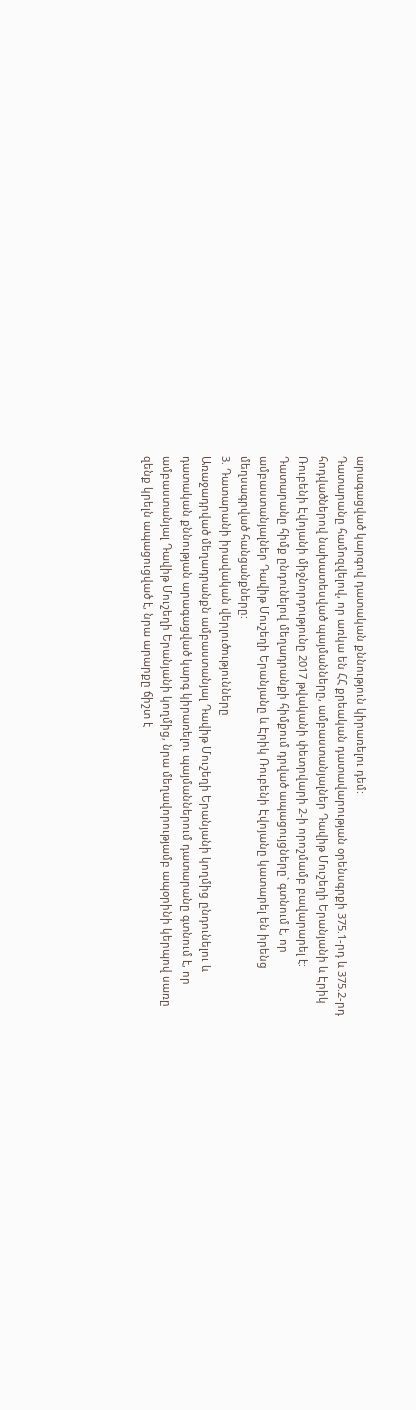արագացված կարգով դատական քննություն կիրառելու դեմ:
Դատարանը համոզվելով, որ առկա են ՀՀ քրեական դատավարության օրենսգրքի 375.1-րդ և 375.2-րդ հոդվածներով նախատեսված պայմանները, ամբաստանյալներ Դավիթ Մուշեղի Երանյանի և Էրիկ Ռուբենի Էվոյանի միջնորդությունը 2017 թվականի փետրվարի 2-ի որոշմամբ բավարարել է:
Դատարանը հիմք ընդունելով մեղադրանքի հիմքում դրված ապացույցները` գտնում է, որ ամբաստանյալներ Դավիթ Մուշեղի Երանյանը և Էրիկ Ռուբենի Էվոյանը կատարել են իրենց մեղսագրված հանցանքները:
3. Դատարանի իրավական վերլուծությունները
Առաջադրված մեղադրանքն ամբաստանյալ Դավիթ Մուշեղի Երանյանի կողմից ընդունելու և դատական քննության արագացված կարգ կիրառելու պայմաններում դատարանը գտնում է, որ ամբաստանյալ Դավիթ Մուշեղի Երանյանի կողմից, նրա մեղավորությամբ ապօրինի կերպով սառը զենք կրելն ապացուցված է, նրա արարքը ճիշտ է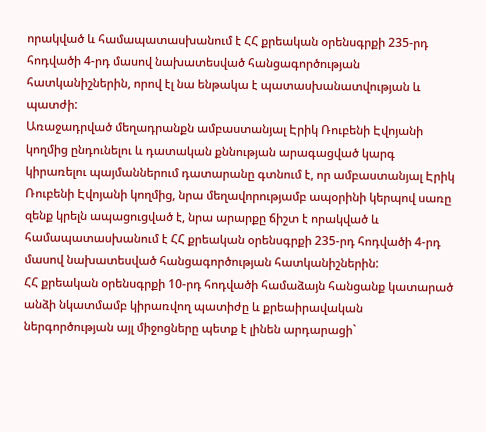որակված և համապատասխանում է ՀՀ քրեական օրենսգրքի 235-րդ հոդվածի 4-րդ մասով նախատեսված հանցագործության հատկանիշներին, որով էլ նա ենթակա է պատասխանատվության և պատժի:
Առաջադրված մեղադրանքն ամբաստանյալ Էրիկ Ռուբենի Էվոյանի կողմից ընդունելու և դատական քննության արագացված կարգ կիրառելու պայմաններում դատարանը գտնում է, որ ամբաստանյալ Էրիկ Ռուբենի Էվոյանի կողմից, նրա մեղավորությամբ ապօրինի կերպով սառը զենք կրելն ապացուցված է, նրա արարքը ճիշտ է որակված և համապատասխանում է ՀՀ քրեական օրենսգրքի 235-րդ հոդվածի 4-րդ մասով նախատեսված հանցագործության հատկանիշներին:
ՀՀ քրեական օրենսգրքի 10-րդ հոդվածի համաձայն հանցանք կատարած անձի նկատմամբ կիրառվող պատիժը և քրեաիրավական ներգործության այլ միջոցները պետք է լինեն արդարացի`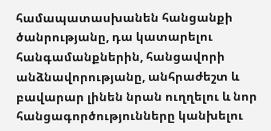համապատասխանեն հանցանքի ծանրությանը, դա կատարելու հանգամանքներին, հանցավորի անձնավորությանը, անհրաժեշտ և բավարար լինեն նրան ուղղելու և նոր հանցագործությունները կանխելու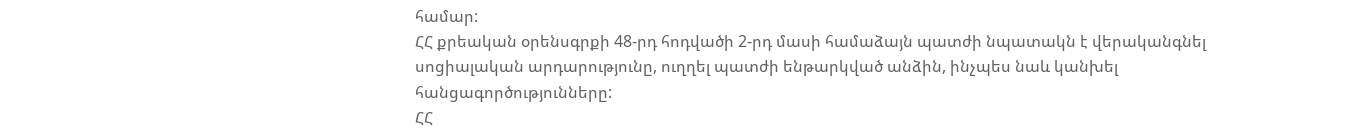համար:
ՀՀ քրեական օրենսգրքի 48-րդ հոդվածի 2-րդ մասի համաձայն պատժի նպատակն է վերականգնել սոցիալական արդարությունը, ուղղել պատժի ենթարկված անձին, ինչպես նաև կանխել հանցագործությունները:
ՀՀ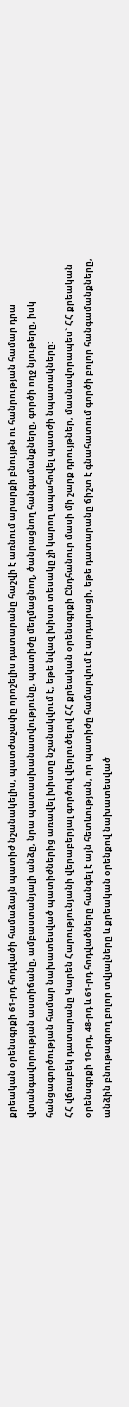քրեական օրենսգրքի 61-րդ հոդվածի համաձայն պատիժ նշանակելիս, պատժաչափը որոշելիս դատարանը հաշվի է առնում արարքի բնույթն ու հանրության համար դրա վտանգավորության աստիճանը, ամբաստանյալի անձը, նրա պատասխանատվությունը, պատիժը մեղմացնող, ծանրացնող հանգամանքները, գործի ողջ նյութերը, իսկ հանցագործության համար նախատեսված պատիժներից առավել խիստը նշանակվում է, եթե նվազ խիստ տեսակը չի կարող ապահովել պատժի նպատակները:
ՀՀ վճռաբեկ դատարանը Կարեն Հարությունյանի վերաբերյալ գործով վերլուծելով ՀՀ քրեական օրենսգրքի Ընդհանուր մասի մի շարք դրույթներ, մասնավորապես` ՀՀ քրեական օրենսգրքի 10-րդ, 48-րդ և 61-րդ հոդվածները հանգել է այն հետևության, որ պատիժը համարվում է արդարացի, եթե դատարանը ճիշտ է գնահատում գործի բոլոր հանգամանքները, անձին բնութագրող բոլոր տվյալները և քրեական օրենքով նախատեսված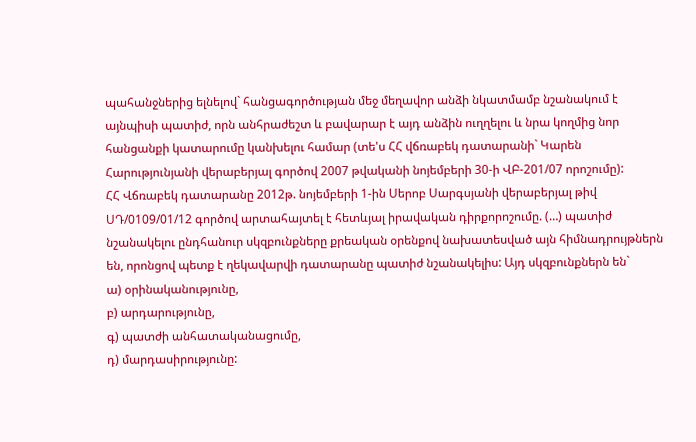պահանջներից ելնելով` հանցագործության մեջ մեղավոր անձի նկատմամբ նշանակում է այնպիսի պատիժ, որն անհրաժեշտ և բավարար է այդ անձին ուղղելու և նրա կողմից նոր հանցանքի կատարումը կանխելու համար (տե'ս ՀՀ վճռաբեկ դատարանի` Կարեն Հարությունյանի վերաբերյալ գործով 2007 թվականի նոյեմբերի 30-ի ՎԲ-201/07 որոշումը):
ՀՀ Վճռաբեկ դատարանը 2012թ. նոյեմբերի 1-ին Սերոբ Սարգսյանի վերաբերյալ թիվ ՍԴ/0109/01/12 գործով արտահայտել է հետևյալ իրավական դիրքորոշումը. (…) պատիժ նշանակելու ընդհանուր սկզբունքները քրեական օրենքով նախատեսված այն հիմնադրույթներն են, որոնցով պետք է ղեկավարվի դատարանը պատիժ նշանակելիս: Այդ սկզբունքներն են`
ա) օրինականությունը,
բ) արդարությունը,
գ) պատժի անհատականացումը,
դ) մարդասիրությունը: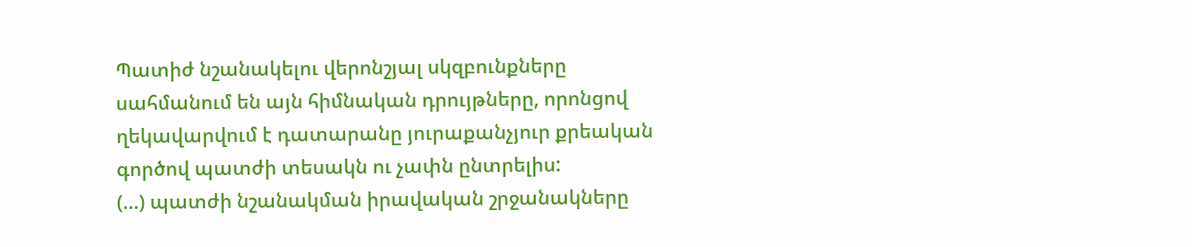Պատիժ նշանակելու վերոնշյալ սկզբունքները սահմանում են այն հիմնական դրույթները, որոնցով ղեկավարվում է դատարանը յուրաքանչյուր քրեական գործով պատժի տեսակն ու չափն ընտրելիս:
(…) պատժի նշանակման իրավական շրջանակները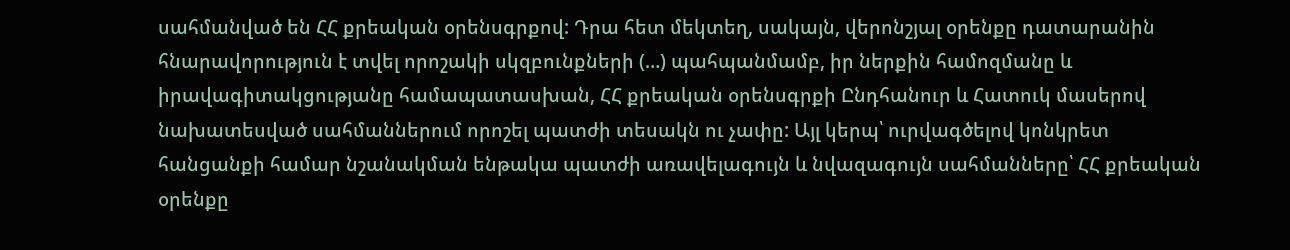սահմանված են ՀՀ քրեական օրենսգրքով: Դրա հետ մեկտեղ, սակայն, վերոնշյալ օրենքը դատարանին հնարավորություն է տվել որոշակի սկզբունքների (…) պահպանմամբ, իր ներքին համոզմանը և իրավագիտակցությանը համապատասխան, ՀՀ քրեական օրենսգրքի Ընդհանուր և Հատուկ մասերով նախատեսված սահմաններում որոշել պատժի տեսակն ու չափը: Այլ կերպ՝ ուրվագծելով կոնկրետ հանցանքի համար նշանակման ենթակա պատժի առավելագույն և նվազագույն սահմանները՝ ՀՀ քրեական օրենքը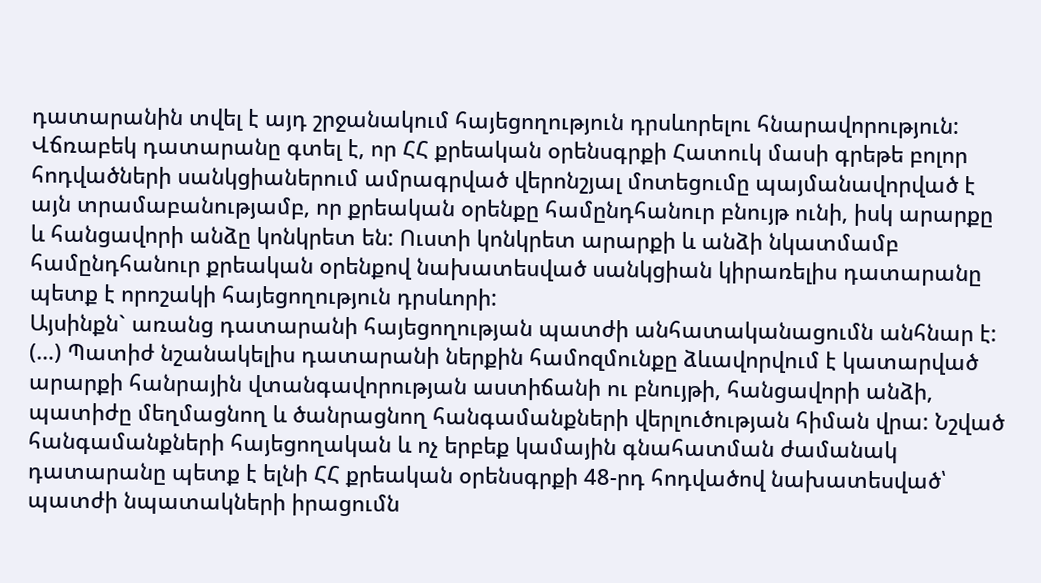դատարանին տվել է այդ շրջանակում հայեցողություն դրսևորելու հնարավորություն:
Վճռաբեկ դատարանը գտել է, որ ՀՀ քրեական օրենսգրքի Հատուկ մասի գրեթե բոլոր հոդվածների սանկցիաներում ամրագրված վերոնշյալ մոտեցումը պայմանավորված է այն տրամաբանությամբ, որ քրեական օրենքը համընդհանուր բնույթ ունի, իսկ արարքը և հանցավորի անձը կոնկրետ են: Ուստի կոնկրետ արարքի և անձի նկատմամբ համընդհանուր քրեական օրենքով նախատեսված սանկցիան կիրառելիս դատարանը պետք է որոշակի հայեցողություն դրսևորի:
Այսինքն` առանց դատարանի հայեցողության պատժի անհատականացումն անհնար է:
(…) Պատիժ նշանակելիս դատարանի ներքին համոզմունքը ձևավորվում է կատարված արարքի հանրային վտանգավորության աստիճանի ու բնույթի, հանցավորի անձի, պատիժը մեղմացնող և ծանրացնող հանգամանքների վերլուծության հիման վրա: Նշված հանգամանքների հայեցողական և ոչ երբեք կամային գնահատման ժամանակ դատարանը պետք է ելնի ՀՀ քրեական օրենսգրքի 48-րդ հոդվածով նախատեսված՝ պատժի նպատակների իրացումն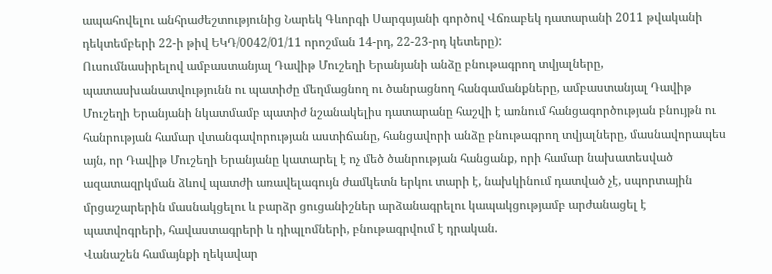ապահովելու անհրաժեշտությունից Նարեկ Գևորգի Սարգսյանի գործով Վճռաբեկ դատարանի 2011 թվականի դեկտեմբերի 22-ի թիվ ԵԿԴ/0042/01/11 որոշման 14-րդ, 22-23-րդ կետերը):
Ուսումնասիրելով ամբաստանյալ Դավիթ Մուշեղի Երանյանի անձը բնութագրող տվյալները, պատասխանատվությունն ու պատիժը մեղմացնող ու ծանրացնող հանգամանքները, ամբաստանյալ Դավիթ Մուշեղի Երանյանի նկատմամբ պատիժ նշանակելիս դատարանը հաշվի է առնում հանցագործության բնույթն ու հանրության համար վտանգավորության աստիճանը, հանցավորի անձը բնութագրող տվյալները, մասնավորապես այն, որ Դավիթ Մուշեղի Երանյանը կատարել է ոչ մեծ ծանրության հանցանք, որի համար նախատեսված ազատազրկման ձևով պատժի առավելագույն ժամկետն երկու տարի է, նախկինում դատված չէ, սպորտային մրցաշարերին մասնակցելու և բարձր ցուցանիշներ արձանագրելու կապակցությամբ արժանացել է պատվոգրերի, հավաստագրերի և դիպլոմների, բնութագրվում է դրական.
Վանաշեն համայնքի ղեկավար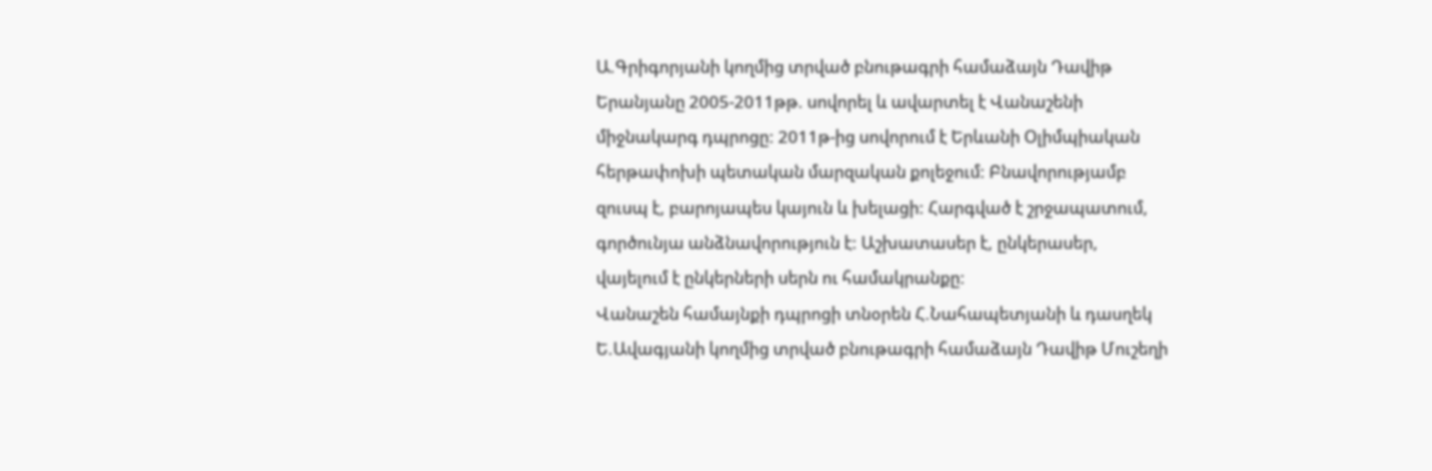Ա.Գրիգորյանի կողմից տրված բնութագրի համաձայն Դավիթ Երանյանը 2005-2011թթ. սովորել և ավարտել է Վանաշենի միջնակարգ դպրոցը: 2011թ-ից սովորում է Երևանի Օլիմպիական հերթափոխի պետական մարզական քոլեջում: Բնավորությամբ զուսպ է, բարոյապես կայուն և խելացի: Հարգված է շրջապատում, գործունյա անձնավորություն է: Աշխատասեր է, ընկերասեր, վայելում է ընկերների սերն ու համակրանքը:
Վանաշեն համայնքի դպրոցի տնօրեն Հ.Նահապետյանի և դասղեկ Ե.Ավագյանի կողմից տրված բնութագրի համաձայն Դավիթ Մուշեղի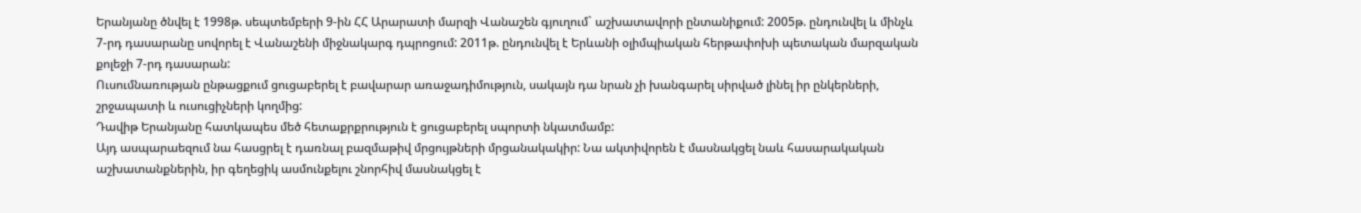Երանյանը ծնվել է 1998թ. սեպտեմբերի 9-ին ՀՀ Արարատի մարզի Վանաշեն գյուղում` աշխատավորի ընտանիքում: 2005թ. ընդունվել և մինչև 7-րդ դասարանը սովորել է Վանաշենի միջնակարգ դպրոցում: 2011թ. ընդունվել է Երևանի օլիմպիական հերթափոխի պետական մարզական քոլեջի 7-րդ դասարան:
Ուսումնառության ընթացքում ցուցաբերել է բավարար առաջադիմություն, սակայն դա նրան չի խանգարել սիրված լինել իր ընկերների, շրջապատի և ուսուցիչների կողմից:
Դավիթ Երանյանը հատկապես մեծ հետաքրքրություն է ցուցաբերել սպորտի նկատմամբ:
Այդ ասպարաեզում նա հասցրել է դառնալ բազմաթիվ մրցույթների մրցանակակիր: Նա ակտիվորեն է մասնակցել նաև հասարակական աշխատանքներին, իր գեղեցիկ ասմունքելու շնորհիվ մասնակցել է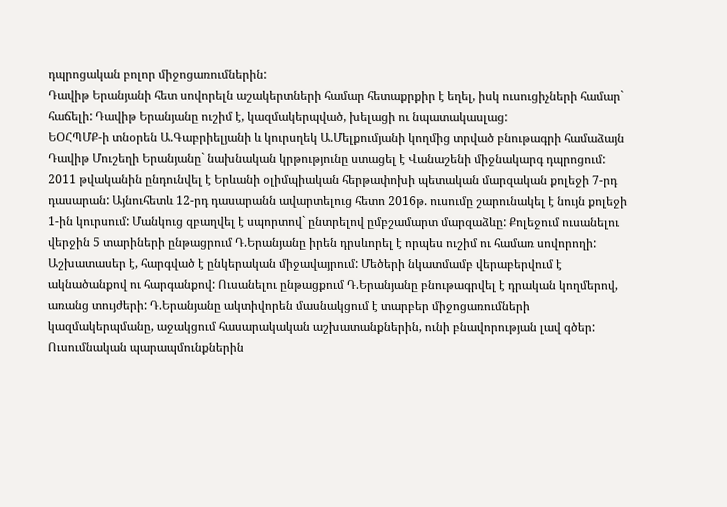դպրոցական բոլոր միջոցառումներին:
Դավիթ Երանյանի հետ սովորելն աշակերտների համար հետաքրքիր է եղել, իսկ ուսուցիչների համար` հաճելի: Դավիթ Երանյանը ուշիմ է, կազմակերպված, խելացի ու նպատակասլաց:
ԵՕՀՊՄՔ-ի տնօրեն Ա.Գաբրիելյանի և կուրսղեկ Ա.Մելքումյանի կողմից տրված բնութագրի համաձայն Դավիթ Մուշեղի Երանյանը` նախնական կրթությունը ստացել է Վանաշենի միջնակարգ դպրոցում:
2011 թվականին ընդունվել է Երևանի օլիմպիական հերթափոխի պետական մարզական քոլեջի 7-րդ դասարան: Այնուհետև 12-րդ դասարանն ավարտելուց հետո 2016թ. ուսումը շարունակել է նույն քոլեջի 1-ին կուրսում: Մանկուց զբաղվել է սպորտով` ընտրելով ըմբշամարտ մարզաձևը: Քոլեջում ուսանելու վերջին 5 տարիների ընթացրում Դ.Երանյանը իրեն դրսևորել է որպես ուշիմ ու համառ սովորողի: Աշխատասեր է, հարգված է ընկերական միջավայրում: Մեծերի նկատմամբ վերաբերվում է ակնածանքով ու հարգանքով: Ուսանելու ընթացքում Դ.Երանյանը բնութագրվել է դրական կողմերով, առանց տույժերի: Դ.Երանյանը ակտիվորեն մասնակցում է տարբեր միջոցառումների կազմակերպմանը, աջակցում հասարակական աշխատանքներին, ունի բնավորության լավ գծեր: Ուսումնական պարապմունքներին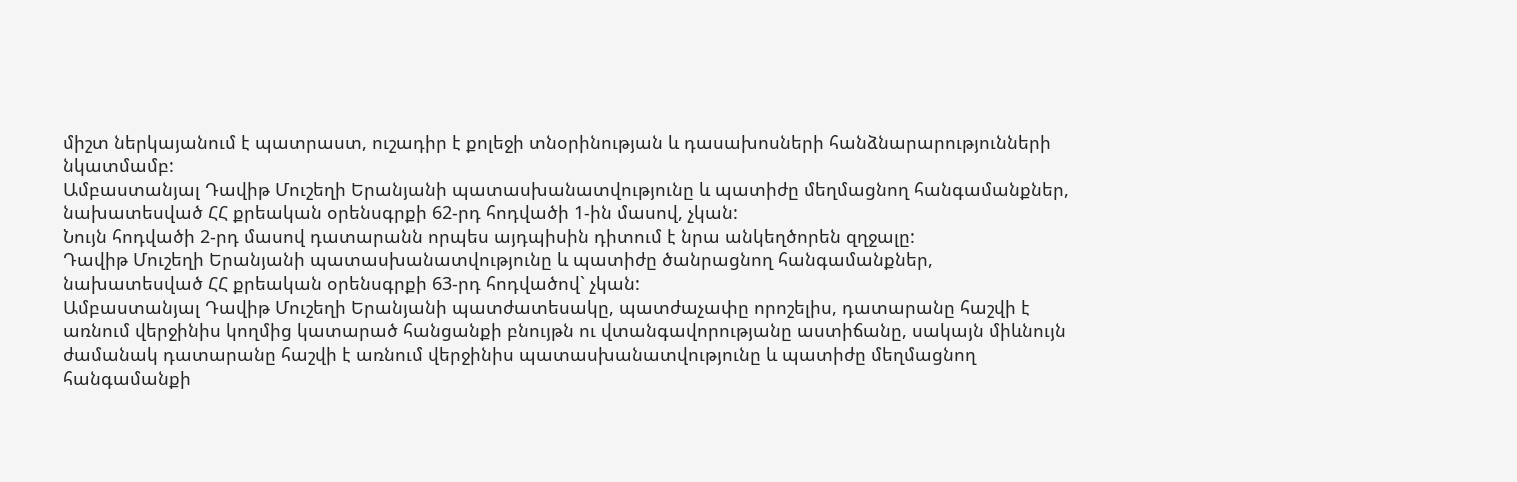միշտ ներկայանում է պատրաստ, ուշադիր է քոլեջի տնօրինության և դասախոսների հանձնարարությունների նկատմամբ:
Ամբաստանյալ Դավիթ Մուշեղի Երանյանի պատասխանատվությունը և պատիժը մեղմացնող հանգամանքներ, նախատեսված ՀՀ քրեական օրենսգրքի 62-րդ հոդվածի 1-ին մասով, չկան:
Նույն հոդվածի 2-րդ մասով դատարանն որպես այդպիսին դիտում է նրա անկեղծորեն զղջալը:
Դավիթ Մուշեղի Երանյանի պատասխանատվությունը և պատիժը ծանրացնող հանգամանքներ, նախատեսված ՀՀ քրեական օրենսգրքի 63-րդ հոդվածով` չկան:
Ամբաստանյալ Դավիթ Մուշեղի Երանյանի պատժատեսակը, պատժաչափը որոշելիս, դատարանը հաշվի է առնում վերջինիս կողմից կատարած հանցանքի բնույթն ու վտանգավորությանը աստիճանը, սակայն միևնույն ժամանակ դատարանը հաշվի է առնում վերջինիս պատասխանատվությունը և պատիժը մեղմացնող հանգամանքի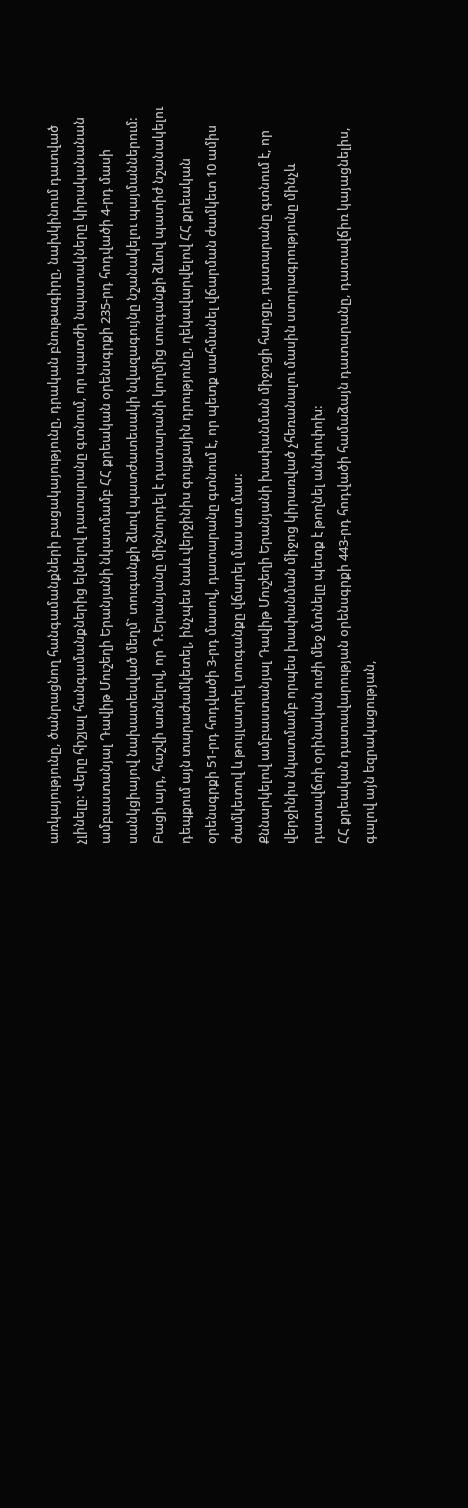առկայությունը, ծանրացնող հանգամանքների բացակայությունը, դրական բնութագիրը, նախկինում դատված չլինելը: Վերը հիշյալ հանգամանքներից ելնելով դատարանը գտնում, որ պատժի նպատակները կիրականանան ամբաստանյալ Դավիթ Մուշեղի Երանյանի նկատմամբ ՀՀ քրեական օրենսգրքի 235-րդ հոդվածի 4-րդ մասի սանկցիայով նախատեսված մեղմ` տուգանքի ձևով պատժատեսակի նվազագույնը նշանակելու պայմաններում: Բացի այդ, հաշվի առնելով, որ Դ.Երանյանը միջնորդել է դատարանի կողմից տուգանքի ձևով պատիժ նշանակելու դեպքում այն տարաժամկետել, ինչպես նաև վերջինիս գույքային դրությունը, ղեկավարվելով ՀՀ քրեական օրենսգրքի 51-րդ հոդվածի 3-րդ մասով, դատարանը գտնում է, որ պետք սահմանել վճարման ժամկետ 10 ամիս ժամկետով և թույլատրել տուգանքը վճարել մաս առ մաս:
Քննարկելով ամբաստանյալ Դավիթ Մուշեղի Երանյանի խափանման միջոցի հարցը, դատարանը գտնում է, որ վերջինիս նկատմամբ որպես խափանման միջոց կիրառված չհեռանալու մասին ստորագրությունը մինչև դատավճռի օրինական ուժի մեջ մտնելը պետք է թողնել անփոփոխ:
ՀՀ քրեական դատավարության օրենսգրքի 443-րդ հոդվածի համաձայն դատարանը, դատավճիռ կայացնելիս, գալով այն եզրակացության,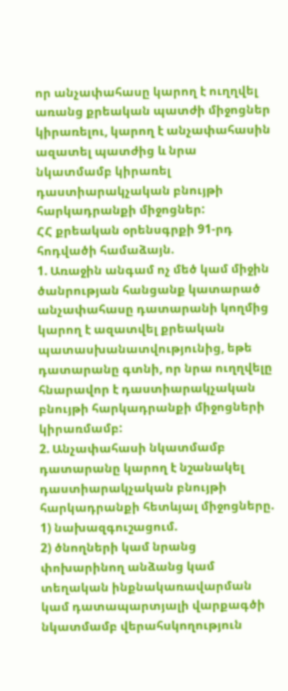որ անչափահասը կարող է ուղղվել առանց քրեական պատժի միջոցներ կիրառելու, կարող է անչափահասին ազատել պատժից և նրա նկատմամբ կիրառել դաստիարակչական բնույթի հարկադրանքի միջոցներ:
ՀՀ քրեական օրենսգրքի 91-րդ հոդվածի համաձայն.
1. Առաջին անգամ ոչ մեծ կամ միջին ծանրության հանցանք կատարած անչափահասը դատարանի կողմից կարող է ազատվել քրեական պատասխանատվությունից, եթե դատարանը գտնի, որ նրա ուղղվելը հնարավոր է դաստիարակչական բնույթի հարկադրանքի միջոցների կիրառմամբ:
2. Անչափահասի նկատմամբ դատարանը կարող է նշանակել դաստիարակչական բնույթի հարկադրանքի հետևյալ միջոցները.
1) նախազգուշացում.
2) ծնողների կամ նրանց փոխարինող անձանց կամ տեղական ինքնակառավարման կամ դատապարտյալի վարքագծի նկատմամբ վերահսկողություն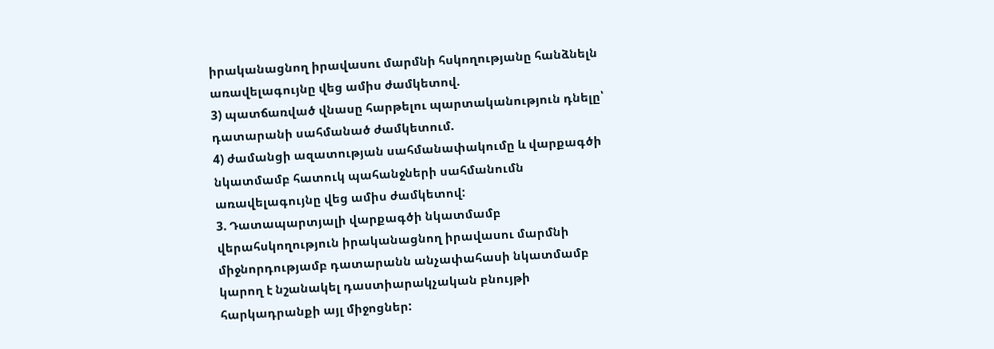իրականացնող իրավասու մարմնի հսկողությանը հանձնելն առավելագույնը վեց ամիս ժամկետով.
3) պատճառված վնասը հարթելու պարտականություն դնելը՝ դատարանի սահմանած ժամկետում.
4) ժամանցի ազատության սահմանափակումը և վարքագծի նկատմամբ հատուկ պահանջների սահմանումն առավելագույնը վեց ամիս ժամկետով:
3. Դատապարտյալի վարքագծի նկատմամբ վերահսկողություն իրականացնող իրավասու մարմնի միջնորդությամբ դատարանն անչափահասի նկատմամբ կարող է նշանակել դաստիարակչական բնույթի հարկադրանքի այլ միջոցներ: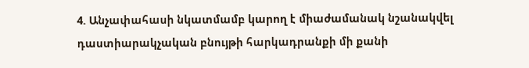4. Անչափահասի նկատմամբ կարող է միաժամանակ նշանակվել դաստիարակչական բնույթի հարկադրանքի մի քանի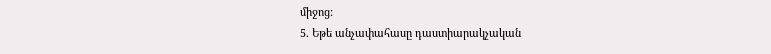միջոց:
5. Եթե անչափահասը դաստիարակչական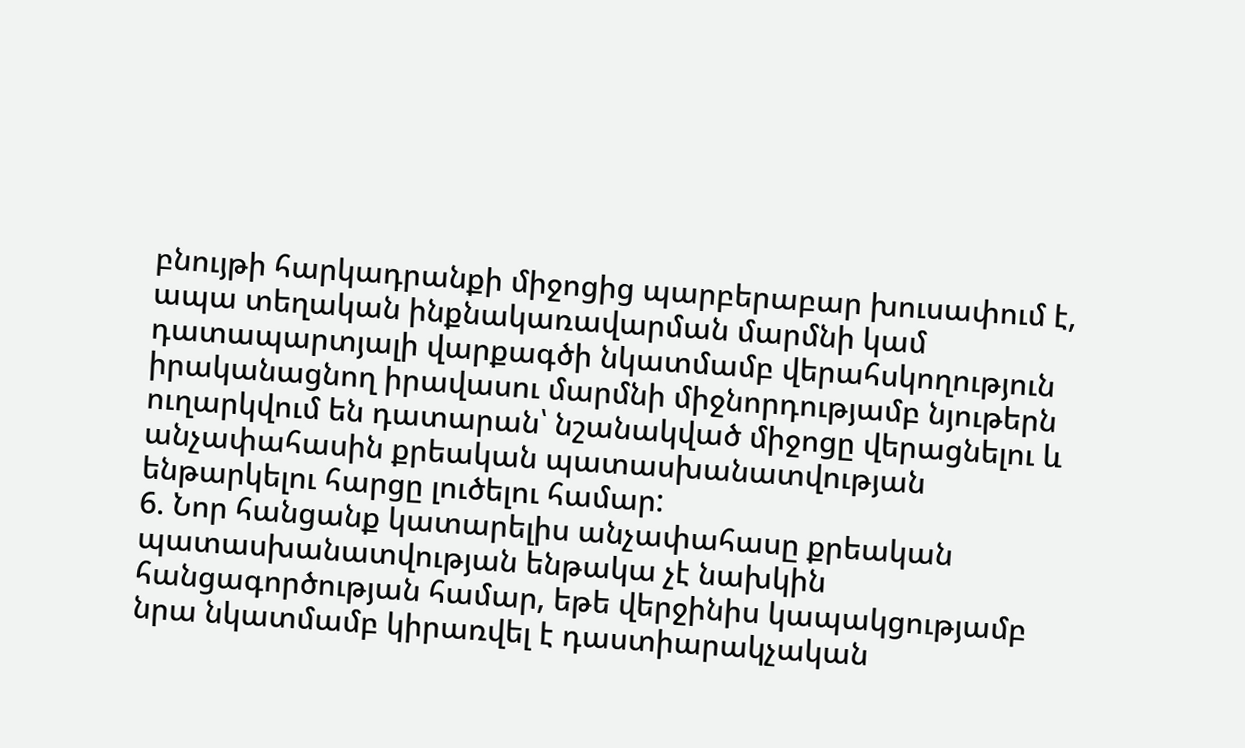բնույթի հարկադրանքի միջոցից պարբերաբար խուսափում է, ապա տեղական ինքնակառավարման մարմնի կամ դատապարտյալի վարքագծի նկատմամբ վերահսկողություն իրականացնող իրավասու մարմնի միջնորդությամբ նյութերն ուղարկվում են դատարան՝ նշանակված միջոցը վերացնելու և անչափահասին քրեական պատասխանատվության ենթարկելու հարցը լուծելու համար:
6. Նոր հանցանք կատարելիս անչափահասը քրեական պատասխանատվության ենթակա չէ նախկին հանցագործության համար, եթե վերջինիս կապակցությամբ նրա նկատմամբ կիրառվել է դաստիարակչական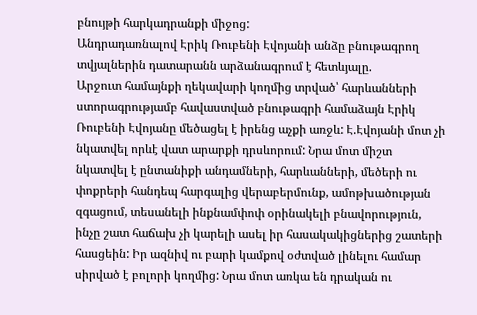բնույթի հարկադրանքի միջոց:
Անդրադառնալով Էրիկ Ռուբենի Էվոյանի անձը բնութագրող տվյալներին դատարանն արձանագրում է հետևյալը.
Արջուտ համայնքի ղեկավարի կողմից տրված՝ հարևանների ստորագրությամբ հավաստված բնութագրի համաձայն Էրիկ Ռուբենի Էվոյանը մեծացել է իրենց աչքի առջև: Է.Էվոյանի մոտ չի նկատվել որևէ վատ արարքի դրսևորում: Նրա մոտ միշտ նկատվել է ընտանիքի անդամների, հարևանների, մեծերի ու փոքրերի հանդեպ հարգալից վերաբերմունք, ամոթխածության զգացում, տեսանելի ինքնամփոփ օրինակելի բնավորություն, ինչը շատ հաճախ չի կարելի ասել իր հասակակիցներից շատերի հասցեին: Իր ազնիվ ու բարի կամքով օժտված լինելու համար սիրված է բոլորի կողմից: Նրա մոտ առկա են դրական ու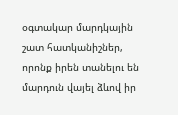օգտակար մարդկային շատ հատկանիշներ, որոնք իրեն տանելու են մարդուն վայել ձևով իր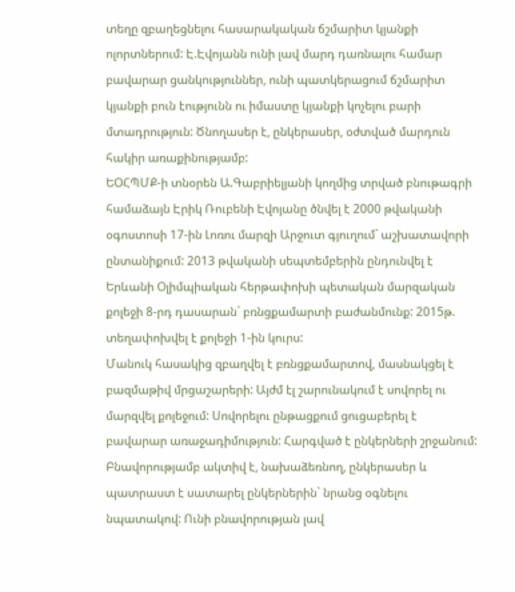տեղը զբաղեցնելու հասարակական ճշմարիտ կյանքի ոլորտներում: Է.Էվոյանն ունի լավ մարդ դառնալու համար բավարար ցանկություններ, ունի պատկերացում ճշմարիտ կյանքի բուն էությունն ու իմաստը կյանքի կոչելու բարի մտադրություն: Ծնողասեր է, ընկերասեր, օժտված մարդուն հակիր առաքինությամբ:
ԵՕՀՊՄՔ-ի տնօրեն Ա.Գաբրիելյանի կողմից տրված բնութագրի համաձայն Էրիկ Ռուբենի Էվոյանը ծնվել է 2000 թվականի օգոստոսի 17-ին Լոռու մարզի Արջուտ գյուղում` աշխատավորի ընտանիքում: 2013 թվականի սեպտեմբերին ընդունվել է Երևանի Օլիմպիական հերթափոխի պետական մարզական քոլեջի 8-րդ դասարան` բռնցքամարտի բաժանմունք: 2015թ. տեղափոխվել է քոլեջի 1-ին կուրս:
Մանուկ հասակից զբաղվել է բռնցքամարտով, մասնակցել է բազմաթիվ մրցաշարերի: Այժմ էլ շարունակում է սովորել ու մարզվել քոլեջում: Սովորելու ընթացքում ցուցաբերել է բավարար առաջադիմություն: Հարգված է ընկերների շրջանում: Բնավորությամբ ակտիվ է, նախաձեռնող, ընկերասեր և պատրաստ է սատարել ընկերներին` նրանց օգնելու նպատակով: Ունի բնավորության լավ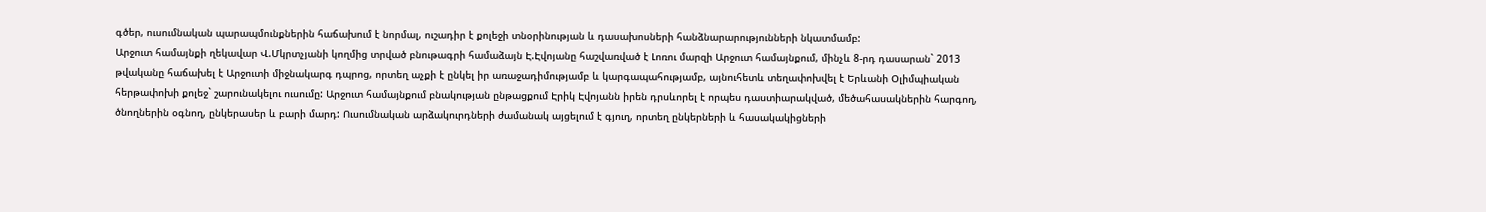գծեր, ուսումնական պարապմունքներին հաճախում է նորմալ, ուշադիր է քոլեջի տնօրինության և դասախոսների հանձնարարությունների նկատմամբ:
Արջուտ համայնքի ղեկավար Վ.Մկրտչյանի կողմից տրված բնութագրի համաձայն Է.Էվոյանը հաշվառված է Լոռու մարզի Արջուտ համայնքում, մինչև 8-րդ դասարան` 2013 թվականը հաճախել է Արջուտի միջնակարգ դպրոց, որտեղ աչքի է ընկել իր առաջադիմությամբ և կարգապահությամբ, այնուհետև տեղափոխվել է Երևանի Օլիմպիական հերթափոխի քոլեջ` շարունակելու ուսումը: Արջուտ համայնքում բնակության ընթացքում Էրիկ Էվոյանն իրեն դրսևորել է որպես դաստիարակված, մեծահասակներին հարգող, ծնողներին օգնող, ընկերասեր և բարի մարդ: Ուսումնական արձակուրդների ժամանակ այցելում է գյուղ, որտեղ ընկերների և հասակակիցների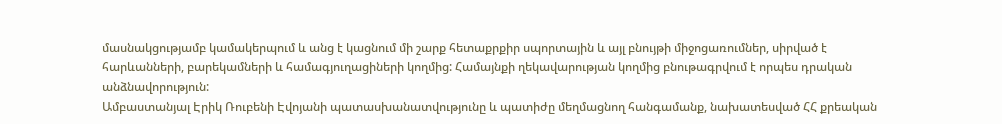մասնակցությամբ կամակերպում և անց է կացնում մի շարք հետաքրքիր սպորտային և այլ բնույթի միջոցառումներ, սիրված է հարևանների, բարեկամների և համագյուղացիների կողմից: Համայնքի ղեկավարության կողմից բնութագրվում է որպես դրական անձնավորություն:
Ամբաստանյալ Էրիկ Ռուբենի Էվոյանի պատասխանատվությունը և պատիժը մեղմացնող հանգամանք, նախատեսված ՀՀ քրեական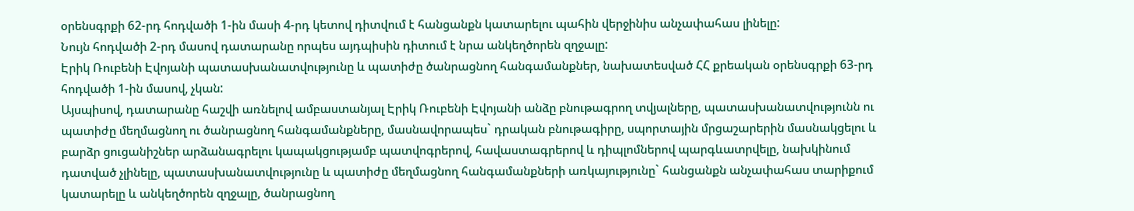օրենսգրքի 62-րդ հոդվածի 1-ին մասի 4-րդ կետով դիտվում է հանցանքն կատարելու պահին վերջինիս անչափահաս լինելը:
Նույն հոդվածի 2-րդ մասով դատարանը որպես այդպիսին դիտում է նրա անկեղծորեն զղջալը:
Էրիկ Ռուբենի Էվոյանի պատասխանատվությունը և պատիժը ծանրացնող հանգամանքներ, նախատեսված ՀՀ քրեական օրենսգրքի 63-րդ հոդվածի 1-ին մասով, չկան:
Այսպիսով, դատարանը հաշվի առնելով ամբաստանյալ Էրիկ Ռուբենի Էվոյանի անձը բնութագրող տվյալները, պատասխանատվությունն ու պատիժը մեղմացնող ու ծանրացնող հանգամանքները, մասնավորապես` դրական բնութագիրը, սպորտային մրցաշարերին մասնակցելու և բարձր ցուցանիշներ արձանագրելու կապակցությամբ պատվոգրերով, հավաստագրերով և դիպլոմներով պարգևատրվելը, նախկինում դատված չլինելը, պատասխանատվությունը և պատիժը մեղմացնող հանգամանքների առկայությունը` հանցանքն անչափահաս տարիքում կատարելը և անկեղծորեն զղջալը, ծանրացնող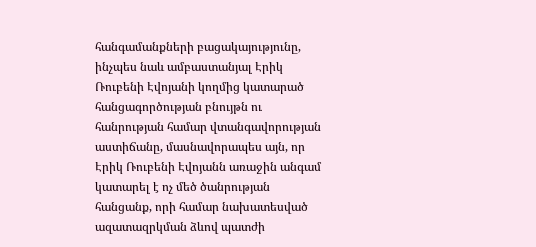հանգամանքների բացակայությունը, ինչպես նաև ամբաստանյալ Էրիկ Ռուբենի Էվոյանի կողմից կատարած հանցագործության բնույթն ու հանրության համար վտանգավորության աստիճանը, մասնավորապես այն, որ Էրիկ Ռուբենի Էվոյանն առաջին անգամ կատարել է ոչ մեծ ծանրության հանցանք, որի համար նախատեսված ազատազրկման ձևով պատժի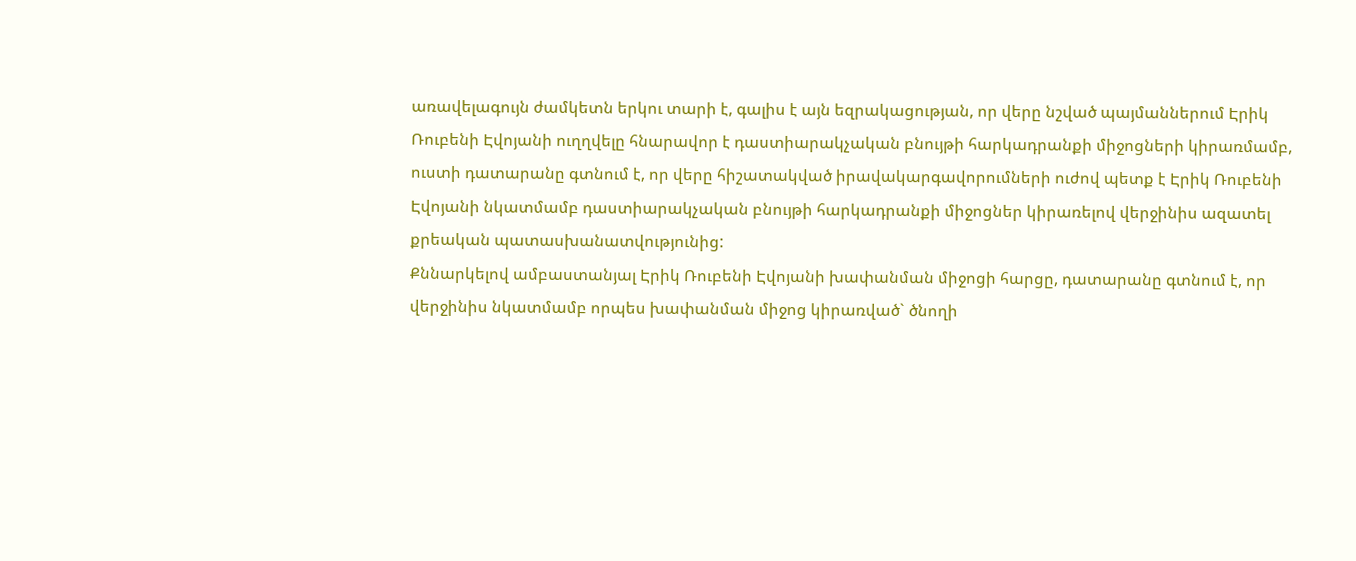առավելագույն ժամկետն երկու տարի է, գալիս է այն եզրակացության, որ վերը նշված պայմաններում Էրիկ Ռուբենի Էվոյանի ուղղվելը հնարավոր է դաստիարակչական բնույթի հարկադրանքի միջոցների կիրառմամբ, ուստի դատարանը գտնում է, որ վերը հիշատակված իրավակարգավորումների ուժով պետք է Էրիկ Ռուբենի Էվոյանի նկատմամբ դաստիարակչական բնույթի հարկադրանքի միջոցներ կիրառելով վերջինիս ազատել քրեական պատասխանատվությունից:
Քննարկելով ամբաստանյալ Էրիկ Ռուբենի Էվոյանի խափանման միջոցի հարցը, դատարանը գտնում է, որ վերջինիս նկատմամբ որպես խափանման միջոց կիրառված` ծնողի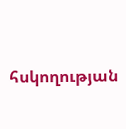հսկողության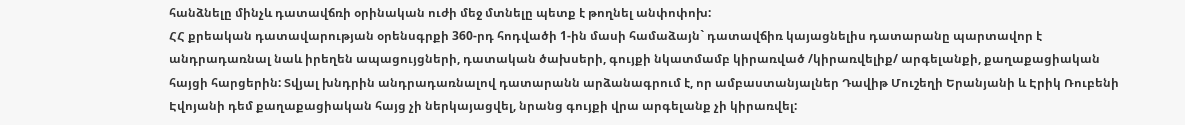հանձնելը մինչև դատավճռի օրինական ուժի մեջ մտնելը պետք է թողնել անփոփոխ:
ՀՀ քրեական դատավարության օրենսգրքի 360-րդ հոդվածի 1-ին մասի համաձայն` դատավճիռ կայացնելիս դատարանը պարտավոր է անդրադառնալ նաև իրեղեն ապացույցների, դատական ծախսերի, գույքի նկատմամբ կիրառված /կիրառվելիք/ արգելանքի, քաղաքացիական հայցի հարցերին: Տվյալ խնդրին անդրադառնալով դատարանն արձանագրում է, որ ամբաստանյալներ Դավիթ Մուշեղի Երանյանի և Էրիկ Ռուբենի Էվոյանի դեմ քաղաքացիական հայց չի ներկայացվել, նրանց գույքի վրա արգելանք չի կիրառվել: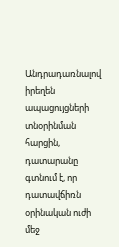Անդրադառնալով իրեղեն ապացույցների տնօրինման հարցին, դատարանը գտնում է, որ դատավճիռն օրինական ուժի մեջ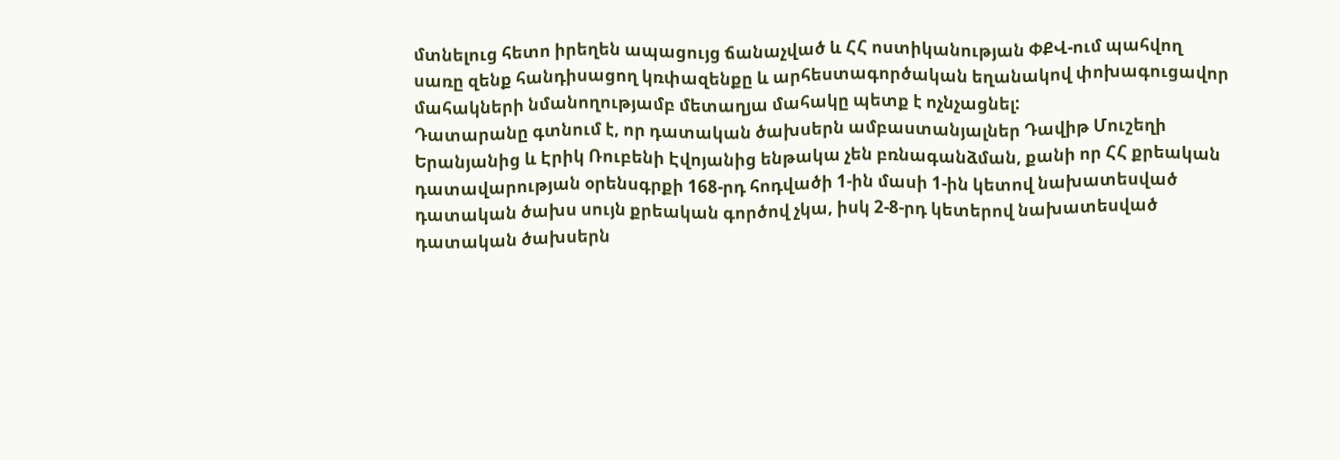մտնելուց հետո իրեղեն ապացույց ճանաչված և ՀՀ ոստիկանության ՓՔՎ-ում պահվող սառը զենք հանդիսացող կռփազենքը և արհեստագործական եղանակով փոխագուցավոր մահակների նմանողությամբ մետաղյա մահակը պետք է ոչնչացնել:
Դատարանը գտնում է, որ դատական ծախսերն ամբաստանյալներ Դավիթ Մուշեղի Երանյանից և Էրիկ Ռուբենի Էվոյանից ենթակա չեն բռնագանձման, քանի որ ՀՀ քրեական դատավարության օրենսգրքի 168-րդ հոդվածի 1-ին մասի 1-ին կետով նախատեսված դատական ծախս սույն քրեական գործով չկա, իսկ 2-8-րդ կետերով նախատեսված դատական ծախսերն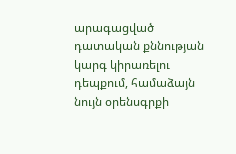արագացված դատական քննության կարգ կիրառելու դեպքում, համաձայն նույն օրենսգրքի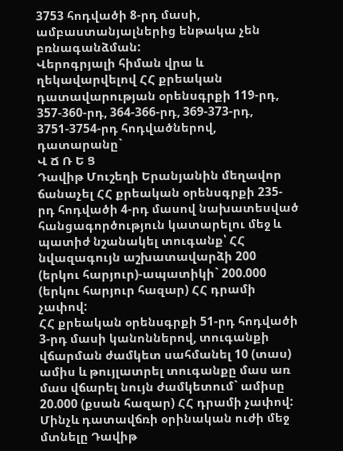3753 հոդվածի 8-րդ մասի, ամբաստանյալներից ենթակա չեն բռնագանձման:
Վերոգրյալի հիման վրա և ղեկավարվելով ՀՀ քրեական դատավարության օրենսգրքի 119-րդ, 357-360-րդ, 364-366-րդ, 369-373-րդ, 3751-3754-րդ հոդվածներով, դատարանը`
Վ Ճ Ռ Ե Ց
Դավիթ Մուշեղի Երանյանին մեղավոր ճանաչել ՀՀ քրեական օրենսգրքի 235-րդ հոդվածի 4-րդ մասով նախատեսված հանցագործություն կատարելու մեջ և պատիժ նշանակել տուգանք՝ ՀՀ նվազագույն աշխատավարձի 200 (երկու հարյուր)-ապատիկի` 200.000 (երկու հարյուր հազար) ՀՀ դրամի չափով:
ՀՀ քրեական օրենսգրքի 51-րդ հոդվածի 3-րդ մասի կանոններով, տուգանքի վճարման ժամկետ սահմանել 10 (տաս) ամիս և թույլատրել տուգանքը մաս առ մաս վճարել նույն ժամկետում` ամիսը 20.000 (քսան հազար) ՀՀ դրամի չափով:
Մինչև դատավճռի օրինական ուժի մեջ մտնելը Դավիթ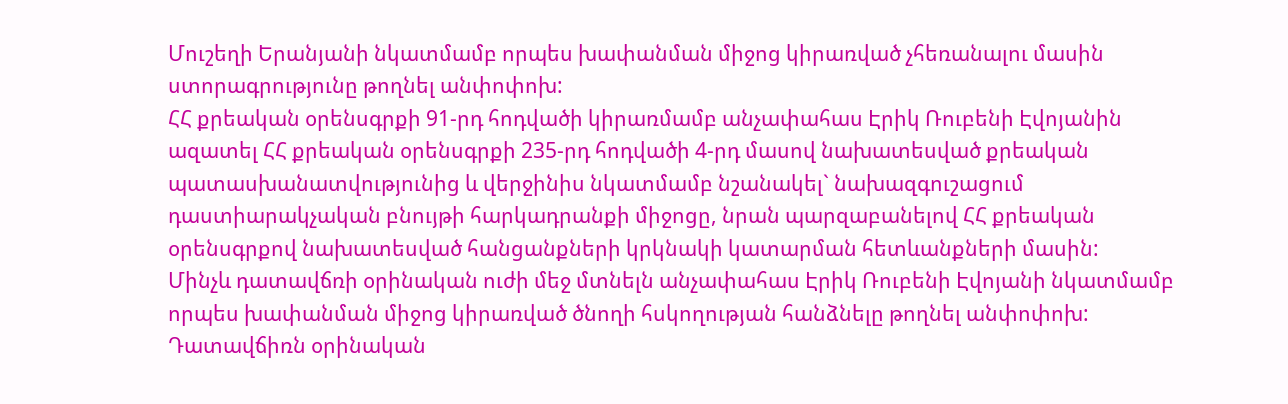Մուշեղի Երանյանի նկատմամբ որպես խափանման միջոց կիրառված չհեռանալու մասին ստորագրությունը թողնել անփոփոխ:
ՀՀ քրեական օրենսգրքի 91-րդ հոդվածի կիրառմամբ անչափահաս Էրիկ Ռուբենի Էվոյանին ազատել ՀՀ քրեական օրենսգրքի 235-րդ հոդվածի 4-րդ մասով նախատեսված քրեական պատասխանատվությունից և վերջինիս նկատմամբ նշանակել` նախազգուշացում դաստիարակչական բնույթի հարկադրանքի միջոցը, նրան պարզաբանելով ՀՀ քրեական օրենսգրքով նախատեսված հանցանքների կրկնակի կատարման հետևանքների մասին:
Մինչև դատավճռի օրինական ուժի մեջ մտնելն անչափահաս Էրիկ Ռուբենի Էվոյանի նկատմամբ որպես խափանման միջոց կիրառված ծնողի հսկողության հանձնելը թողնել անփոփոխ:
Դատավճիռն օրինական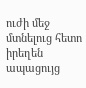ուժի մեջ մտնելուց հետո իրեղեն ապացույց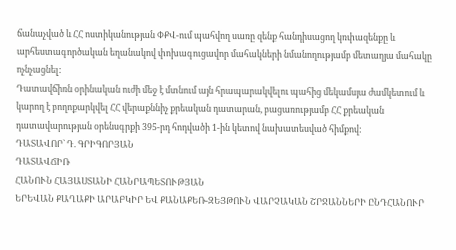ճանաչված և ՀՀ ոստիկանության ՓՔՎ-ում պահվող սառը զենք հանդիսացող կռփազենքը և արհեստագործական եղանակով փոխագուցավոր մահակների նմանողությամբ մետաղյա մահակը ոչնչացնել:
Դատավճիռն օրինական ուժի մեջ է մտնում այն հրապարակվելու պահից մեկամսյա ժամկետում և կարող է բողոքարկվել ՀՀ վերաքննիչ քրեական դատարան, բացառությամբ ՀՀ քրեական դատավարության օրենսգրքի 395-րդ հոդվածի 1-ին կետով նախատեսված հիմքով:
ԴԱՏԱՎՈՐ` Դ. ԳՐԻԳՈՐՅԱՆ
ԴԱՏԱՎՃԻՌ
ՀԱՆՈՒՆ ՀԱՅԱՍՏԱՆԻ ՀԱՆՐԱՊԵՏՈՒԹՅԱՆ
ԵՐԵՎԱՆ ՔԱՂԱՔԻ ԱՐԱԲԿԻՐ ԵՎ ՔԱՆԱՔԵՌ-ԶԵՅԹՈՒՆ ՎԱՐՉԱԿԱՆ ՇՐՋԱՆՆԵՐԻ ԸՆԴՀԱՆՈՒՐ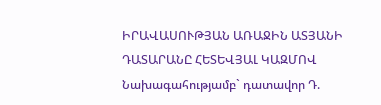ԻՐԱՎԱՍՈՒԹՅԱՆ ԱՌԱՋԻՆ ԱՏՅԱՆԻ ԴԱՏԱՐԱՆԸ ՀԵՏԵՎՅԱԼ ԿԱԶՄՈՎ
Նախագահությամբ` դատավոր Դ.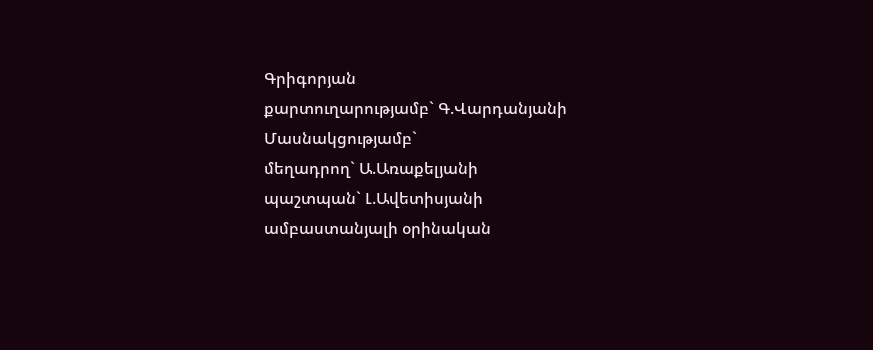Գրիգորյան
քարտուղարությամբ` Գ.Վարդանյանի
Մասնակցությամբ`
մեղադրող` Ա.Առաքելյանի
պաշտպան` Լ.Ավետիսյանի
ամբաստանյալի օրինական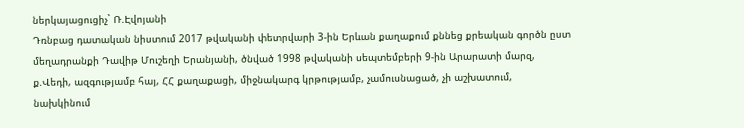ներկայացուցիչ` Ռ.Էվոյանի
Դռնբաց դատական նիստում 2017 թվականի փետրվարի 3-ին Երևան քաղաքում քննեց քրեական գործն ըստ մեղադրանքի Դավիթ Մուշեղի Երանյանի, ծնված 1998 թվականի սեպտեմբերի 9-ին Արարատի մարզ, ք.Վեդի, ազգությամբ հայ, ՀՀ քաղաքացի, միջնակարգ կրթությամբ, չամուսնացած, չի աշխատում, նախկինում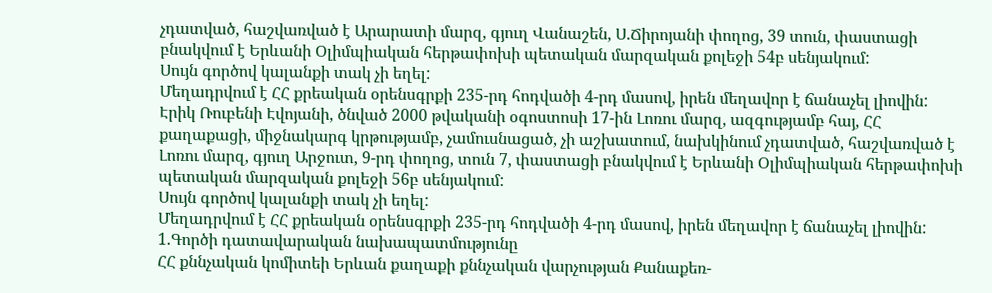չդատված, հաշվառված է Արարատի մարզ, գյուղ Վանաշեն, Ս.Ճիրոյանի փողոց, 39 տուն, փաստացի բնակվում է Երևանի Օլիմպիական հերթափոխի պետական մարզական քոլեջի 54բ սենյակում:
Սույն գործով կալանքի տակ չի եղել:
Մեղադրվում է ՀՀ քրեական օրենսգրքի 235-րդ հոդվածի 4-րդ մասով, իրեն մեղավոր է ճանաչել լիովին:
Էրիկ Ռուբենի Էվոյանի, ծնված 2000 թվականի օգոստոսի 17-ին Լոռու մարզ, ազգությամբ հայ, ՀՀ քաղաքացի, միջնակարգ կրթությամբ, չամուսնացած, չի աշխատում, նախկինում չդատված, հաշվառված է Լոռու մարզ, գյուղ Արջուտ, 9-րդ փողոց, տուն 7, փաստացի բնակվում է Երևանի Օլիմպիական հերթափոխի պետական մարզական քոլեջի 56բ սենյակում:
Սույն գործով կալանքի տակ չի եղել:
Մեղադրվում է ՀՀ քրեական օրենսգրքի 235-րդ հոդվածի 4-րդ մասով, իրեն մեղավոր է ճանաչել լիովին:
1.Գործի դատավարական նախապատմությունը
ՀՀ քննչական կոմիտեի Երևան քաղաքի քննչական վարչության Քանաքեռ-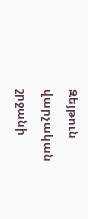Զեյթուն վարչական շրջանի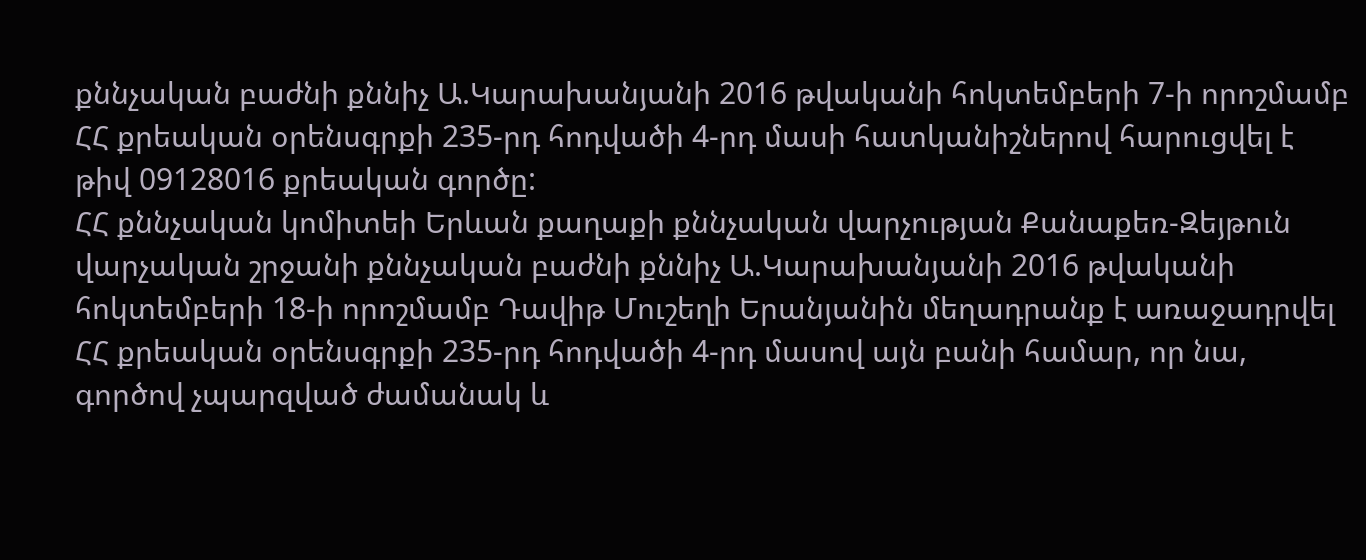քննչական բաժնի քննիչ Ա.Կարախանյանի 2016 թվականի հոկտեմբերի 7-ի որոշմամբ ՀՀ քրեական օրենսգրքի 235-րդ հոդվածի 4-րդ մասի հատկանիշներով հարուցվել է թիվ 09128016 քրեական գործը:
ՀՀ քննչական կոմիտեի Երևան քաղաքի քննչական վարչության Քանաքեռ-Զեյթուն վարչական շրջանի քննչական բաժնի քննիչ Ա.Կարախանյանի 2016 թվականի հոկտեմբերի 18-ի որոշմամբ Դավիթ Մուշեղի Երանյանին մեղադրանք է առաջադրվել ՀՀ քրեական օրենսգրքի 235-րդ հոդվածի 4-րդ մասով այն բանի համար, որ նա, գործով չպարզված ժամանակ և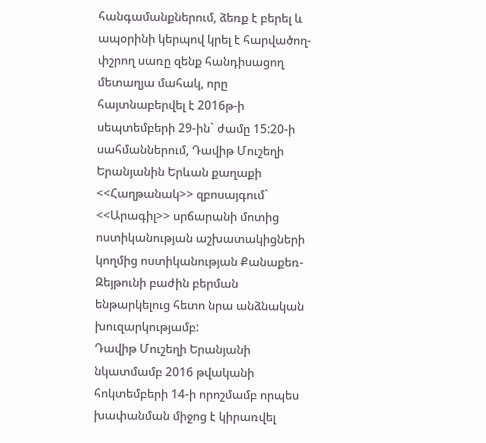հանգամանքներում, ձեռք է բերել և ապօրինի կերպով կրել է հարվածող-փշրող սառը զենք հանդիսացող մետաղյա մահակ, որը հայտնաբերվել է 2016թ-ի սեպտեմբերի 29-ին` ժամը 15:20-ի սահմաններում, Դավիթ Մուշեղի Երանյանին Երևան քաղաքի <<Հաղթանակ>> զբոսայգում` <<Արագիլ>> սրճարանի մոտից ոստիկանության աշխատակիցների կողմից ոստիկանության Քանաքեռ-Զեյթունի բաժին բերման ենթարկելուց հետո նրա անձնական խուզարկությամբ:
Դավիթ Մուշեղի Երանյանի նկատմամբ 2016 թվականի հոկտեմբերի 14-ի որոշմամբ որպես խափանման միջոց է կիրառվել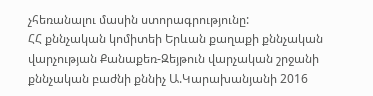չհեռանալու մասին ստորագրությունը:
ՀՀ քննչական կոմիտեի Երևան քաղաքի քննչական վարչության Քանաքեռ-Զեյթուն վարչական շրջանի քննչական բաժնի քննիչ Ա.Կարախանյանի 2016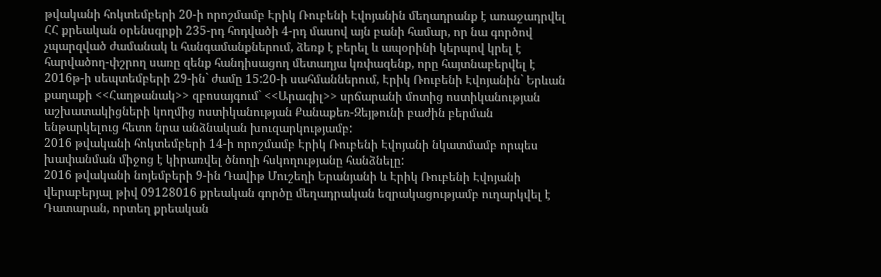թվականի հոկտեմբերի 20-ի որոշմամբ Էրիկ Ռուբենի Էվոյանին մեղադրանք է առաջադրվել ՀՀ քրեական օրենսգրքի 235-րդ հոդվածի 4-րդ մասով այն բանի համար, որ նա գործով չպարզված ժամանակ և հանգամանքներում, ձեռք է բերել և ապօրինի կերպով կրել է հարվածող-փշրող սառը զենք հանդիսացող մետաղյա կռփազենք, որը հայտնաբերվել է 2016թ-ի սեպտեմբերի 29-ին` ժամը 15:20-ի սահմաններում, Էրիկ Ռուբենի Էվոյանին` Երևան քաղաքի <<Հաղթանակ>> զբոսայգում` <<Արագիլ>> սրճարանի մոտից ոստիկանության աշխատակիցների կողմից ոստիկանության Քանաքեռ-Զեյթունի բաժին բերման ենթարկելուց հետո նրա անձնական խուզարկությամբ:
2016 թվականի հոկտեմբերի 14-ի որոշմամբ Էրիկ Ռուբենի Էվոյանի նկատմամբ որպես խափանման միջոց է կիրառվել ծնողի հսկողությանը հանձնելը:
2016 թվականի նոյեմբերի 9-ին Դավիթ Մուշեղի Երանյանի և Էրիկ Ռուբենի Էվոյանի վերաբերյալ թիվ 09128016 քրեական գործը մեղադրական եզրակացությամբ ուղարկվել է Դատարան, որտեղ քրեական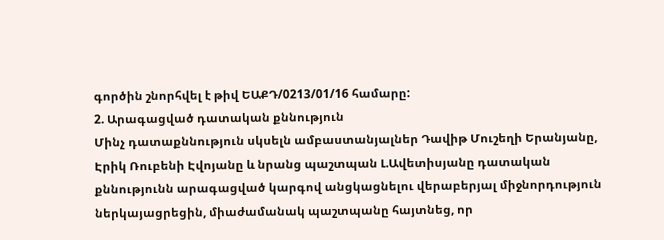գործին շնորհվել է թիվ ԵԱՔԴ/0213/01/16 համարը:
2. Արագացված դատական քննություն
Մինչ դատաքննություն սկսելն ամբաստանյալներ Դավիթ Մուշեղի Երանյանը, Էրիկ Ռուբենի Էվոյանը և նրանց պաշտպան Լ.Ավետիսյանը դատական քննությունն արագացված կարգով անցկացնելու վերաբերյալ միջնորդություն ներկայացրեցին, միաժամանակ պաշտպանը հայտնեց, որ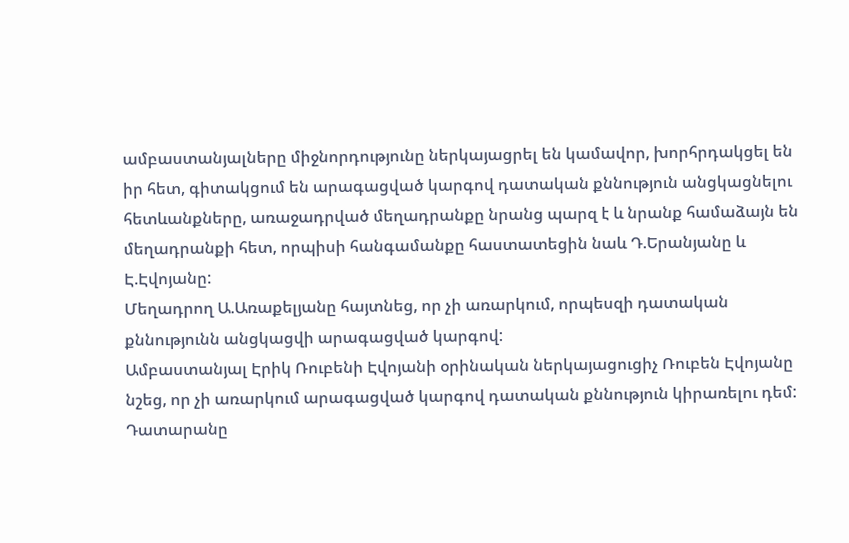ամբաստանյալները միջնորդությունը ներկայացրել են կամավոր, խորհրդակցել են իր հետ, գիտակցում են արագացված կարգով դատական քննություն անցկացնելու հետևանքները, առաջադրված մեղադրանքը նրանց պարզ է և նրանք համաձայն են մեղադրանքի հետ, որպիսի հանգամանքը հաստատեցին նաև Դ.Երանյանը և Է.Էվոյանը:
Մեղադրող Ա.Առաքելյանը հայտնեց, որ չի առարկում, որպեսզի դատական քննությունն անցկացվի արագացված կարգով:
Ամբաստանյալ Էրիկ Ռուբենի Էվոյանի օրինական ներկայացուցիչ Ռուբեն Էվոյանը նշեց, որ չի առարկում արագացված կարգով դատական քննություն կիրառելու դեմ:
Դատարանը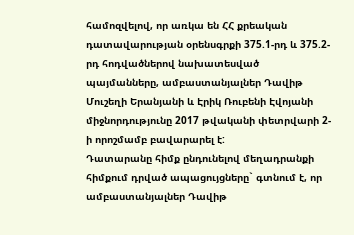համոզվելով, որ առկա են ՀՀ քրեական դատավարության օրենսգրքի 375.1-րդ և 375.2-րդ հոդվածներով նախատեսված պայմանները, ամբաստանյալներ Դավիթ Մուշեղի Երանյանի և Էրիկ Ռուբենի Էվոյանի միջնորդությունը 2017 թվականի փետրվարի 2-ի որոշմամբ բավարարել է:
Դատարանը հիմք ընդունելով մեղադրանքի հիմքում դրված ապացույցները` գտնում է, որ ամբաստանյալներ Դավիթ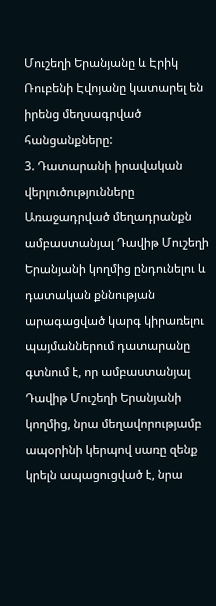Մուշեղի Երանյանը և Էրիկ Ռուբենի Էվոյանը կատարել են իրենց մեղսագրված հանցանքները:
3. Դատարանի իրավական վերլուծությունները
Առաջադրված մեղադրանքն ամբաստանյալ Դավիթ Մուշեղի Երանյանի կողմից ընդունելու և դատական քննության արագացված կարգ կիրառելու պայմաններում դատարանը գտնում է, որ ամբաստանյալ Դավիթ Մուշեղի Երանյանի կողմից, նրա մեղավորությամբ ապօրինի կերպով սառը զենք կրելն ապացուցված է, նրա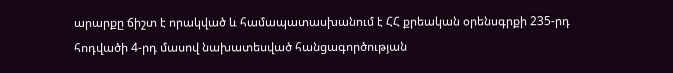արարքը ճիշտ է որակված և համապատասխանում է ՀՀ քրեական օրենսգրքի 235-րդ հոդվածի 4-րդ մասով նախատեսված հանցագործության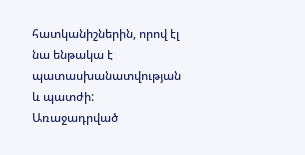հատկանիշներին, որով էլ նա ենթակա է պատասխանատվության և պատժի:
Առաջադրված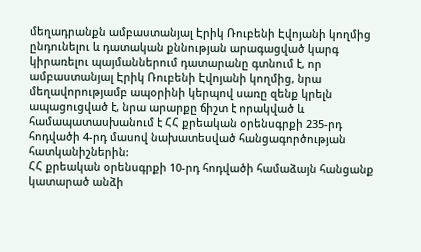մեղադրանքն ամբաստանյալ Էրիկ Ռուբենի Էվոյանի կողմից ընդունելու և դատական քննության արագացված կարգ կիրառելու պայմաններում դատարանը գտնում է, որ ամբաստանյալ Էրիկ Ռուբենի Էվոյանի կողմից, նրա մեղավորությամբ ապօրինի կերպով սառը զենք կրելն ապացուցված է, նրա արարքը ճիշտ է որակված և համապատասխանում է ՀՀ քրեական օրենսգրքի 235-րդ հոդվածի 4-րդ մասով նախատեսված հանցագործության հատկանիշներին:
ՀՀ քրեական օրենսգրքի 10-րդ հոդվածի համաձայն հանցանք կատարած անձի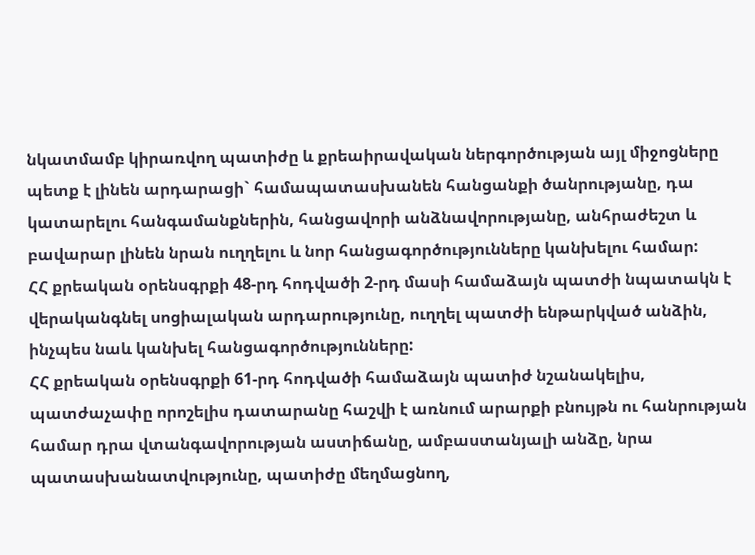նկատմամբ կիրառվող պատիժը և քրեաիրավական ներգործության այլ միջոցները պետք է լինեն արդարացի` համապատասխանեն հանցանքի ծանրությանը, դա կատարելու հանգամանքներին, հանցավորի անձնավորությանը, անհրաժեշտ և բավարար լինեն նրան ուղղելու և նոր հանցագործությունները կանխելու համար:
ՀՀ քրեական օրենսգրքի 48-րդ հոդվածի 2-րդ մասի համաձայն պատժի նպատակն է վերականգնել սոցիալական արդարությունը, ուղղել պատժի ենթարկված անձին, ինչպես նաև կանխել հանցագործությունները:
ՀՀ քրեական օրենսգրքի 61-րդ հոդվածի համաձայն պատիժ նշանակելիս, պատժաչափը որոշելիս դատարանը հաշվի է առնում արարքի բնույթն ու հանրության համար դրա վտանգավորության աստիճանը, ամբաստանյալի անձը, նրա պատասխանատվությունը, պատիժը մեղմացնող,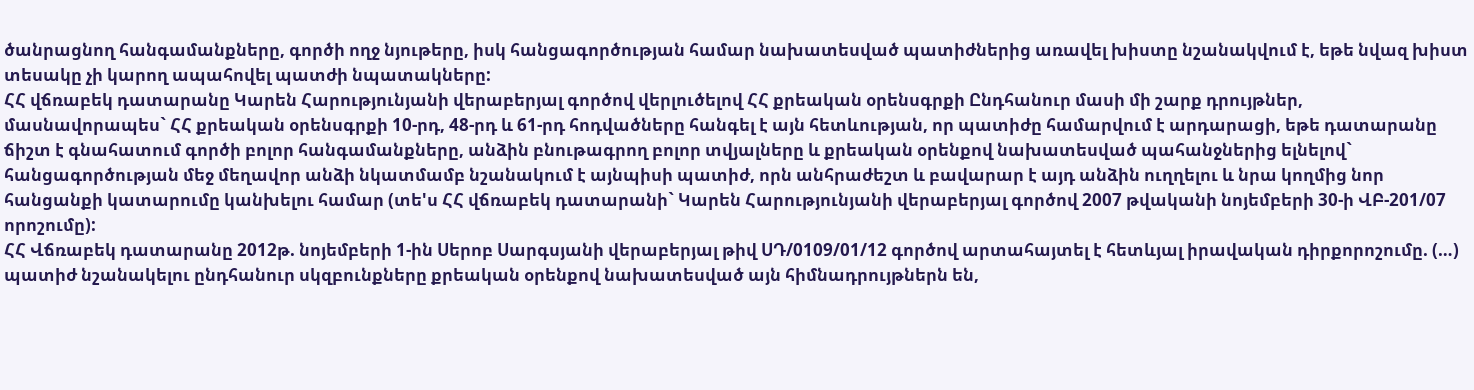ծանրացնող հանգամանքները, գործի ողջ նյութերը, իսկ հանցագործության համար նախատեսված պատիժներից առավել խիստը նշանակվում է, եթե նվազ խիստ տեսակը չի կարող ապահովել պատժի նպատակները:
ՀՀ վճռաբեկ դատարանը Կարեն Հարությունյանի վերաբերյալ գործով վերլուծելով ՀՀ քրեական օրենսգրքի Ընդհանուր մասի մի շարք դրույթներ, մասնավորապես` ՀՀ քրեական օրենսգրքի 10-րդ, 48-րդ և 61-րդ հոդվածները հանգել է այն հետևության, որ պատիժը համարվում է արդարացի, եթե դատարանը ճիշտ է գնահատում գործի բոլոր հանգամանքները, անձին բնութագրող բոլոր տվյալները և քրեական օրենքով նախատեսված պահանջներից ելնելով` հանցագործության մեջ մեղավոր անձի նկատմամբ նշանակում է այնպիսի պատիժ, որն անհրաժեշտ և բավարար է այդ անձին ուղղելու և նրա կողմից նոր հանցանքի կատարումը կանխելու համար (տե'ս ՀՀ վճռաբեկ դատարանի` Կարեն Հարությունյանի վերաբերյալ գործով 2007 թվականի նոյեմբերի 30-ի ՎԲ-201/07 որոշումը):
ՀՀ Վճռաբեկ դատարանը 2012թ. նոյեմբերի 1-ին Սերոբ Սարգսյանի վերաբերյալ թիվ ՍԴ/0109/01/12 գործով արտահայտել է հետևյալ իրավական դիրքորոշումը. (…) պատիժ նշանակելու ընդհանուր սկզբունքները քրեական օրենքով նախատեսված այն հիմնադրույթներն են,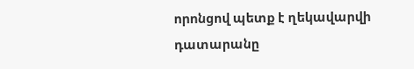որոնցով պետք է ղեկավարվի դատարանը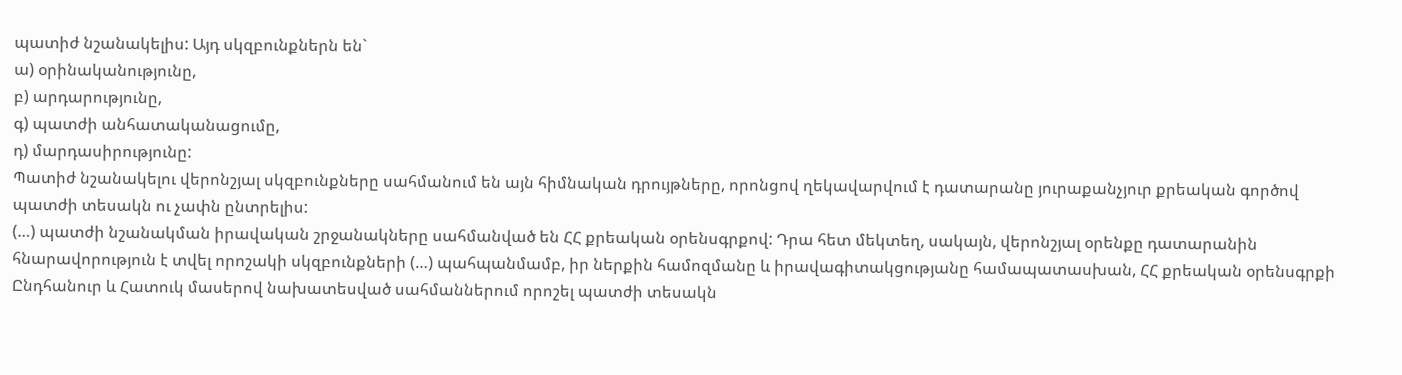պատիժ նշանակելիս: Այդ սկզբունքներն են`
ա) օրինականությունը,
բ) արդարությունը,
գ) պատժի անհատականացումը,
դ) մարդասիրությունը:
Պատիժ նշանակելու վերոնշյալ սկզբունքները սահմանում են այն հիմնական դրույթները, որոնցով ղեկավարվում է դատարանը յուրաքանչյուր քրեական գործով պատժի տեսակն ու չափն ընտրելիս:
(…) պատժի նշանակման իրավական շրջանակները սահմանված են ՀՀ քրեական օրենսգրքով: Դրա հետ մեկտեղ, սակայն, վերոնշյալ օրենքը դատարանին հնարավորություն է տվել որոշակի սկզբունքների (…) պահպանմամբ, իր ներքին համոզմանը և իրավագիտակցությանը համապատասխան, ՀՀ քրեական օրենսգրքի Ընդհանուր և Հատուկ մասերով նախատեսված սահմաններում որոշել պատժի տեսակն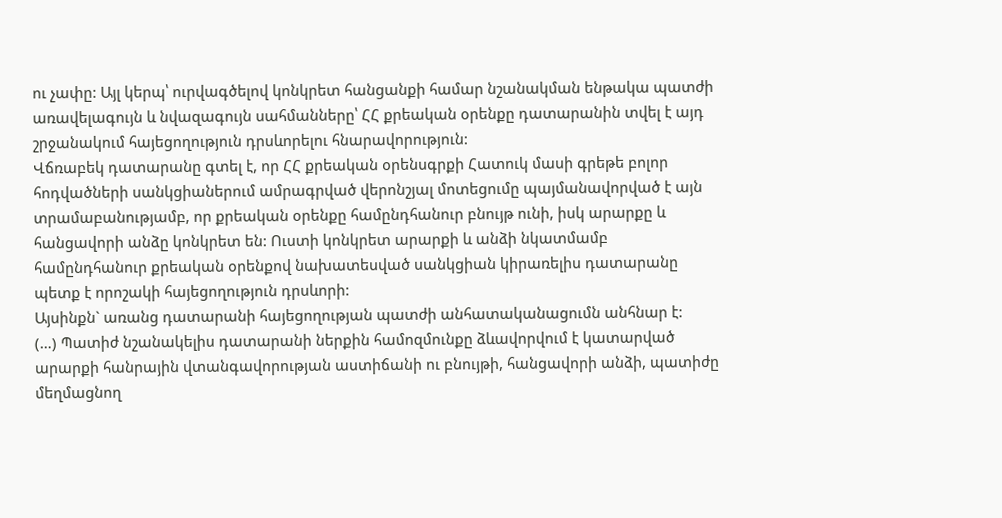ու չափը: Այլ կերպ՝ ուրվագծելով կոնկրետ հանցանքի համար նշանակման ենթակա պատժի առավելագույն և նվազագույն սահմանները՝ ՀՀ քրեական օրենքը դատարանին տվել է այդ շրջանակում հայեցողություն դրսևորելու հնարավորություն:
Վճռաբեկ դատարանը գտել է, որ ՀՀ քրեական օրենսգրքի Հատուկ մասի գրեթե բոլոր հոդվածների սանկցիաներում ամրագրված վերոնշյալ մոտեցումը պայմանավորված է այն տրամաբանությամբ, որ քրեական օրենքը համընդհանուր բնույթ ունի, իսկ արարքը և հանցավորի անձը կոնկրետ են: Ուստի կոնկրետ արարքի և անձի նկատմամբ համընդհանուր քրեական օրենքով նախատեսված սանկցիան կիրառելիս դատարանը պետք է որոշակի հայեցողություն դրսևորի:
Այսինքն` առանց դատարանի հայեցողության պատժի անհատականացումն անհնար է:
(…) Պատիժ նշանակելիս դատարանի ներքին համոզմունքը ձևավորվում է կատարված արարքի հանրային վտանգավորության աստիճանի ու բնույթի, հանցավորի անձի, պատիժը մեղմացնող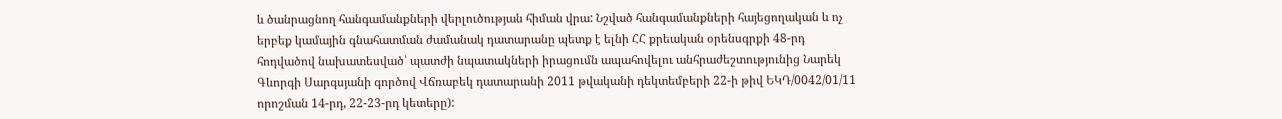և ծանրացնող հանգամանքների վերլուծության հիման վրա: Նշված հանգամանքների հայեցողական և ոչ երբեք կամային գնահատման ժամանակ դատարանը պետք է ելնի ՀՀ քրեական օրենսգրքի 48-րդ հոդվածով նախատեսված՝ պատժի նպատակների իրացումն ապահովելու անհրաժեշտությունից Նարեկ Գևորգի Սարգսյանի գործով Վճռաբեկ դատարանի 2011 թվականի դեկտեմբերի 22-ի թիվ ԵԿԴ/0042/01/11 որոշման 14-րդ, 22-23-րդ կետերը):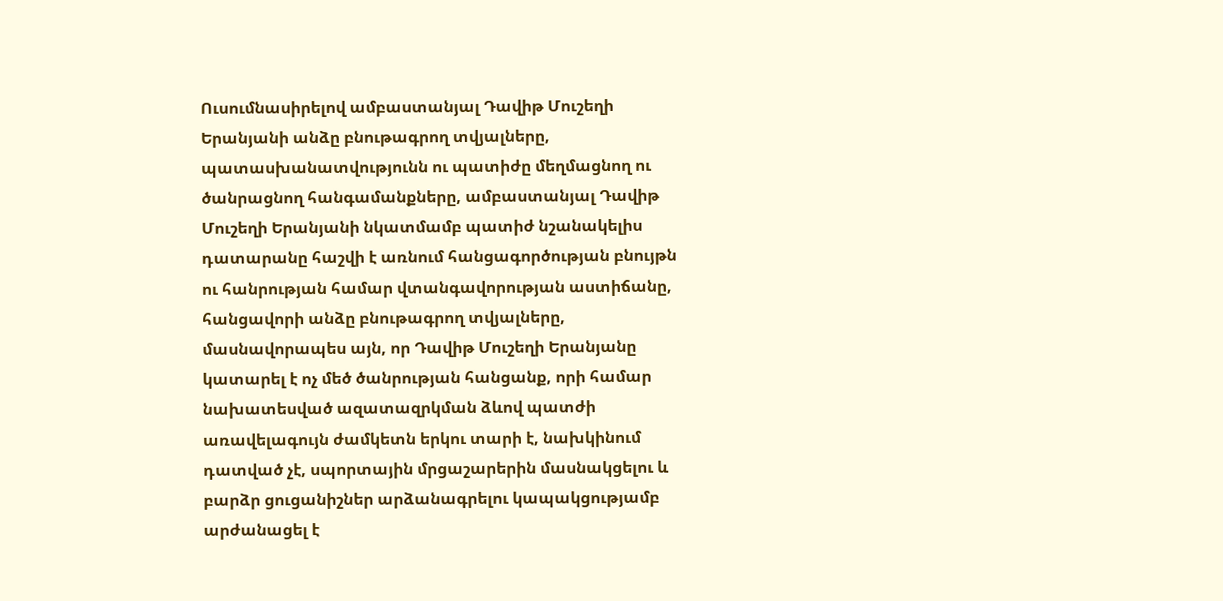Ուսումնասիրելով ամբաստանյալ Դավիթ Մուշեղի Երանյանի անձը բնութագրող տվյալները, պատասխանատվությունն ու պատիժը մեղմացնող ու ծանրացնող հանգամանքները, ամբաստանյալ Դավիթ Մուշեղի Երանյանի նկատմամբ պատիժ նշանակելիս դատարանը հաշվի է առնում հանցագործության բնույթն ու հանրության համար վտանգավորության աստիճանը, հանցավորի անձը բնութագրող տվյալները, մասնավորապես այն, որ Դավիթ Մուշեղի Երանյանը կատարել է ոչ մեծ ծանրության հանցանք, որի համար նախատեսված ազատազրկման ձևով պատժի առավելագույն ժամկետն երկու տարի է, նախկինում դատված չէ, սպորտային մրցաշարերին մասնակցելու և բարձր ցուցանիշներ արձանագրելու կապակցությամբ արժանացել է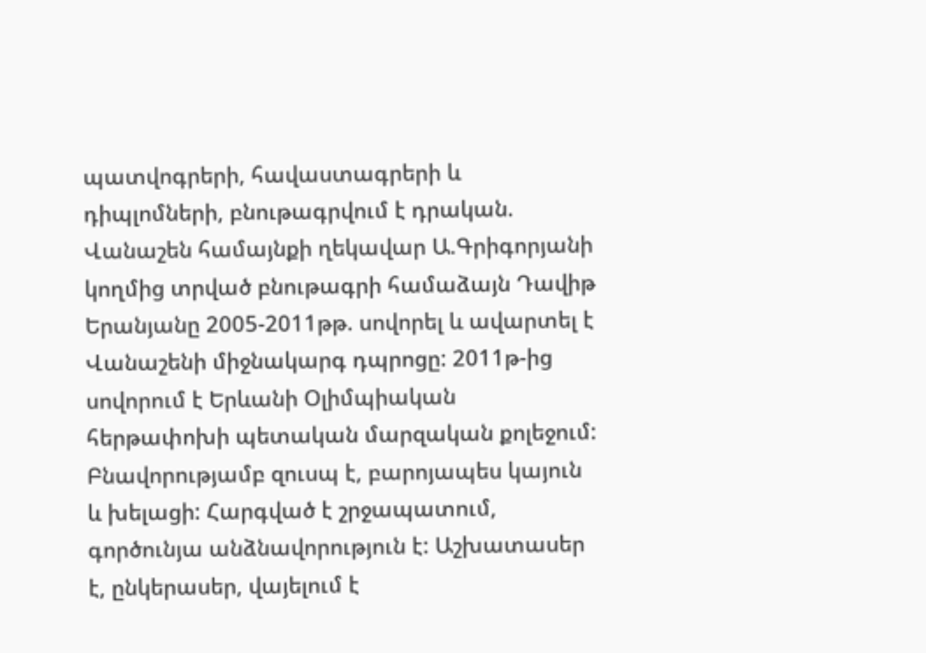պատվոգրերի, հավաստագրերի և դիպլոմների, բնութագրվում է դրական.
Վանաշեն համայնքի ղեկավար Ա.Գրիգորյանի կողմից տրված բնութագրի համաձայն Դավիթ Երանյանը 2005-2011թթ. սովորել և ավարտել է Վանաշենի միջնակարգ դպրոցը: 2011թ-ից սովորում է Երևանի Օլիմպիական հերթափոխի պետական մարզական քոլեջում: Բնավորությամբ զուսպ է, բարոյապես կայուն և խելացի: Հարգված է շրջապատում, գործունյա անձնավորություն է: Աշխատասեր է, ընկերասեր, վայելում է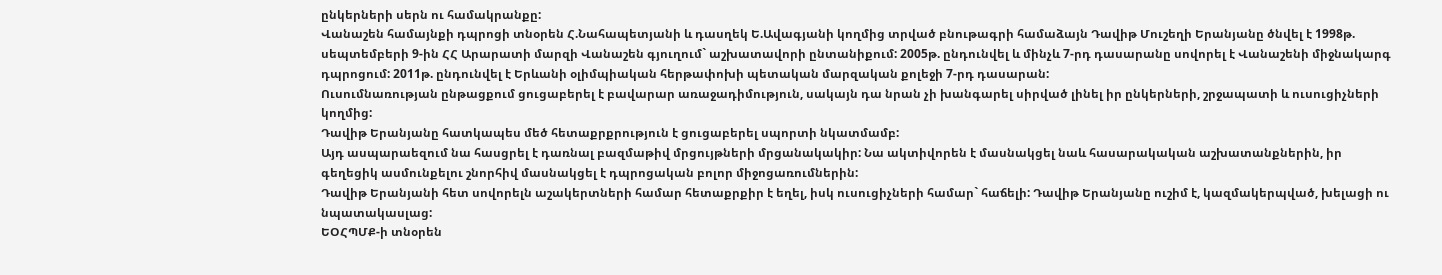ընկերների սերն ու համակրանքը:
Վանաշեն համայնքի դպրոցի տնօրեն Հ.Նահապետյանի և դասղեկ Ե.Ավագյանի կողմից տրված բնութագրի համաձայն Դավիթ Մուշեղի Երանյանը ծնվել է 1998թ. սեպտեմբերի 9-ին ՀՀ Արարատի մարզի Վանաշեն գյուղում` աշխատավորի ընտանիքում: 2005թ. ընդունվել և մինչև 7-րդ դասարանը սովորել է Վանաշենի միջնակարգ դպրոցում: 2011թ. ընդունվել է Երևանի օլիմպիական հերթափոխի պետական մարզական քոլեջի 7-րդ դասարան:
Ուսումնառության ընթացքում ցուցաբերել է բավարար առաջադիմություն, սակայն դա նրան չի խանգարել սիրված լինել իր ընկերների, շրջապատի և ուսուցիչների կողմից:
Դավիթ Երանյանը հատկապես մեծ հետաքրքրություն է ցուցաբերել սպորտի նկատմամբ:
Այդ ասպարաեզում նա հասցրել է դառնալ բազմաթիվ մրցույթների մրցանակակիր: Նա ակտիվորեն է մասնակցել նաև հասարակական աշխատանքներին, իր գեղեցիկ ասմունքելու շնորհիվ մասնակցել է դպրոցական բոլոր միջոցառումներին:
Դավիթ Երանյանի հետ սովորելն աշակերտների համար հետաքրքիր է եղել, իսկ ուսուցիչների համար` հաճելի: Դավիթ Երանյանը ուշիմ է, կազմակերպված, խելացի ու նպատակասլաց:
ԵՕՀՊՄՔ-ի տնօրեն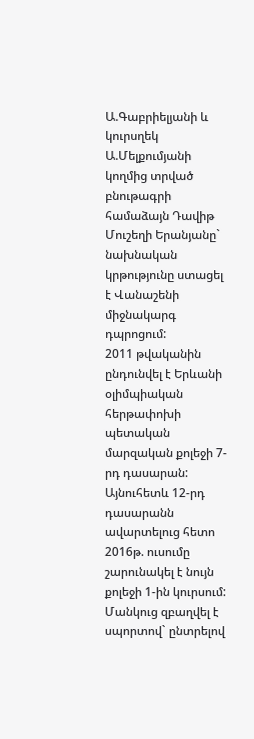Ա.Գաբրիելյանի և կուրսղեկ Ա.Մելքումյանի կողմից տրված բնութագրի համաձայն Դավիթ Մուշեղի Երանյանը` նախնական կրթությունը ստացել է Վանաշենի միջնակարգ դպրոցում:
2011 թվականին ընդունվել է Երևանի օլիմպիական հերթափոխի պետական մարզական քոլեջի 7-րդ դասարան: Այնուհետև 12-րդ դասարանն ավարտելուց հետո 2016թ. ուսումը շարունակել է նույն քոլեջի 1-ին կուրսում: Մանկուց զբաղվել է սպորտով` ընտրելով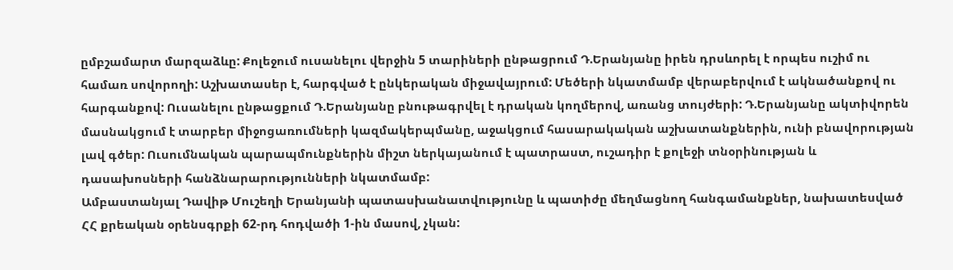ըմբշամարտ մարզաձևը: Քոլեջում ուսանելու վերջին 5 տարիների ընթացրում Դ.Երանյանը իրեն դրսևորել է որպես ուշիմ ու համառ սովորողի: Աշխատասեր է, հարգված է ընկերական միջավայրում: Մեծերի նկատմամբ վերաբերվում է ակնածանքով ու հարգանքով: Ուսանելու ընթացքում Դ.Երանյանը բնութագրվել է դրական կողմերով, առանց տույժերի: Դ.Երանյանը ակտիվորեն մասնակցում է տարբեր միջոցառումների կազմակերպմանը, աջակցում հասարակական աշխատանքներին, ունի բնավորության լավ գծեր: Ուսումնական պարապմունքներին միշտ ներկայանում է պատրաստ, ուշադիր է քոլեջի տնօրինության և դասախոսների հանձնարարությունների նկատմամբ:
Ամբաստանյալ Դավիթ Մուշեղի Երանյանի պատասխանատվությունը և պատիժը մեղմացնող հանգամանքներ, նախատեսված ՀՀ քրեական օրենսգրքի 62-րդ հոդվածի 1-ին մասով, չկան: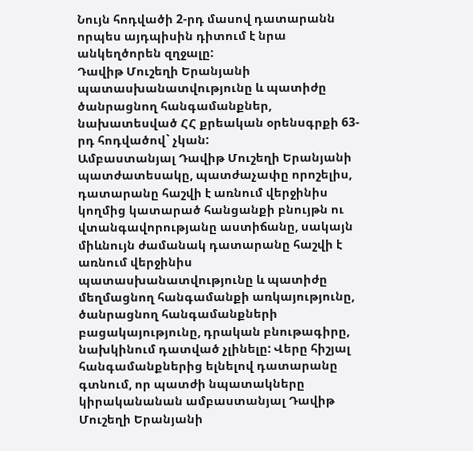Նույն հոդվածի 2-րդ մասով դատարանն որպես այդպիսին դիտում է նրա անկեղծորեն զղջալը:
Դավիթ Մուշեղի Երանյանի պատասխանատվությունը և պատիժը ծանրացնող հանգամանքներ, նախատեսված ՀՀ քրեական օրենսգրքի 63-րդ հոդվածով` չկան:
Ամբաստանյալ Դավիթ Մուշեղի Երանյանի պատժատեսակը, պատժաչափը որոշելիս, դատարանը հաշվի է առնում վերջինիս կողմից կատարած հանցանքի բնույթն ու վտանգավորությանը աստիճանը, սակայն միևնույն ժամանակ դատարանը հաշվի է առնում վերջինիս պատասխանատվությունը և պատիժը մեղմացնող հանգամանքի առկայությունը, ծանրացնող հանգամանքների բացակայությունը, դրական բնութագիրը, նախկինում դատված չլինելը: Վերը հիշյալ հանգամանքներից ելնելով դատարանը գտնում, որ պատժի նպատակները կիրականանան ամբաստանյալ Դավիթ Մուշեղի Երանյանի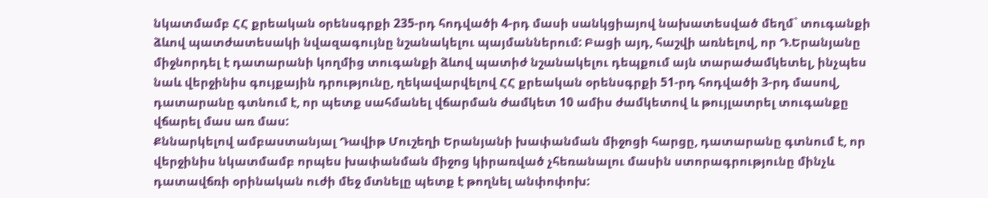նկատմամբ ՀՀ քրեական օրենսգրքի 235-րդ հոդվածի 4-րդ մասի սանկցիայով նախատեսված մեղմ` տուգանքի ձևով պատժատեսակի նվազագույնը նշանակելու պայմաններում: Բացի այդ, հաշվի առնելով, որ Դ.Երանյանը միջնորդել է դատարանի կողմից տուգանքի ձևով պատիժ նշանակելու դեպքում այն տարաժամկետել, ինչպես նաև վերջինիս գույքային դրությունը, ղեկավարվելով ՀՀ քրեական օրենսգրքի 51-րդ հոդվածի 3-րդ մասով, դատարանը գտնում է, որ պետք սահմանել վճարման ժամկետ 10 ամիս ժամկետով և թույլատրել տուգանքը վճարել մաս առ մաս:
Քննարկելով ամբաստանյալ Դավիթ Մուշեղի Երանյանի խափանման միջոցի հարցը, դատարանը գտնում է, որ վերջինիս նկատմամբ որպես խափանման միջոց կիրառված չհեռանալու մասին ստորագրությունը մինչև դատավճռի օրինական ուժի մեջ մտնելը պետք է թողնել անփոփոխ: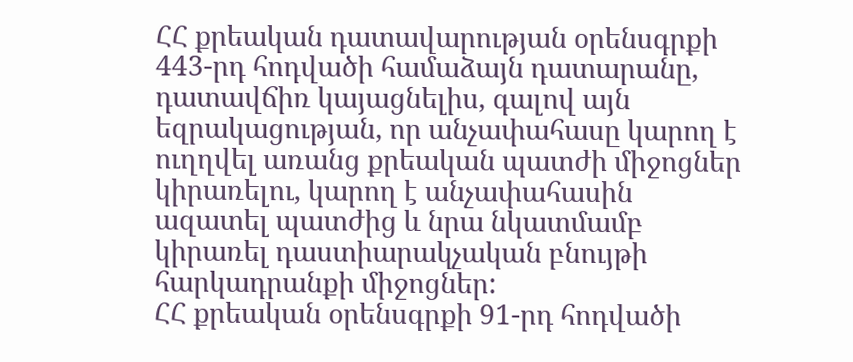ՀՀ քրեական դատավարության օրենսգրքի 443-րդ հոդվածի համաձայն դատարանը, դատավճիռ կայացնելիս, գալով այն եզրակացության, որ անչափահասը կարող է ուղղվել առանց քրեական պատժի միջոցներ կիրառելու, կարող է անչափահասին ազատել պատժից և նրա նկատմամբ կիրառել դաստիարակչական բնույթի հարկադրանքի միջոցներ:
ՀՀ քրեական օրենսգրքի 91-րդ հոդվածի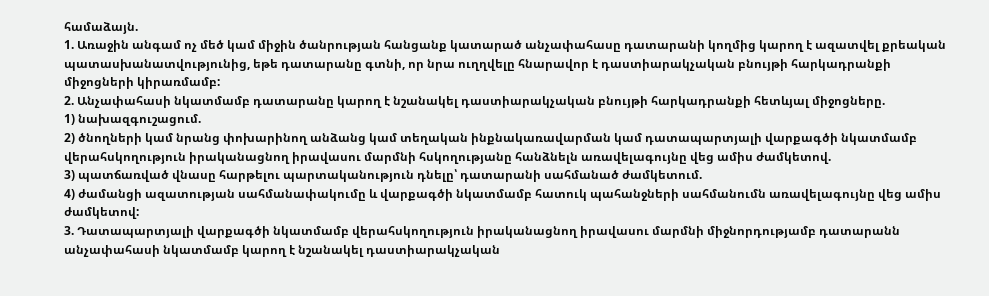համաձայն.
1. Առաջին անգամ ոչ մեծ կամ միջին ծանրության հանցանք կատարած անչափահասը դատարանի կողմից կարող է ազատվել քրեական պատասխանատվությունից, եթե դատարանը գտնի, որ նրա ուղղվելը հնարավոր է դաստիարակչական բնույթի հարկադրանքի միջոցների կիրառմամբ:
2. Անչափահասի նկատմամբ դատարանը կարող է նշանակել դաստիարակչական բնույթի հարկադրանքի հետևյալ միջոցները.
1) նախազգուշացում.
2) ծնողների կամ նրանց փոխարինող անձանց կամ տեղական ինքնակառավարման կամ դատապարտյալի վարքագծի նկատմամբ վերահսկողություն իրականացնող իրավասու մարմնի հսկողությանը հանձնելն առավելագույնը վեց ամիս ժամկետով.
3) պատճառված վնասը հարթելու պարտականություն դնելը՝ դատարանի սահմանած ժամկետում.
4) ժամանցի ազատության սահմանափակումը և վարքագծի նկատմամբ հատուկ պահանջների սահմանումն առավելագույնը վեց ամիս ժամկետով:
3. Դատապարտյալի վարքագծի նկատմամբ վերահսկողություն իրականացնող իրավասու մարմնի միջնորդությամբ դատարանն անչափահասի նկատմամբ կարող է նշանակել դաստիարակչական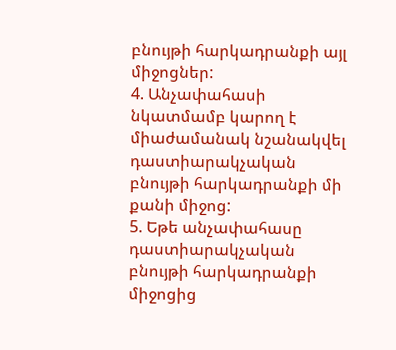բնույթի հարկադրանքի այլ միջոցներ:
4. Անչափահասի նկատմամբ կարող է միաժամանակ նշանակվել դաստիարակչական բնույթի հարկադրանքի մի քանի միջոց:
5. Եթե անչափահասը դաստիարակչական բնույթի հարկադրանքի միջոցից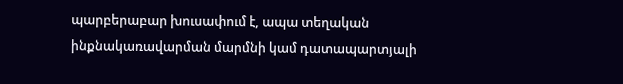պարբերաբար խուսափում է, ապա տեղական ինքնակառավարման մարմնի կամ դատապարտյալի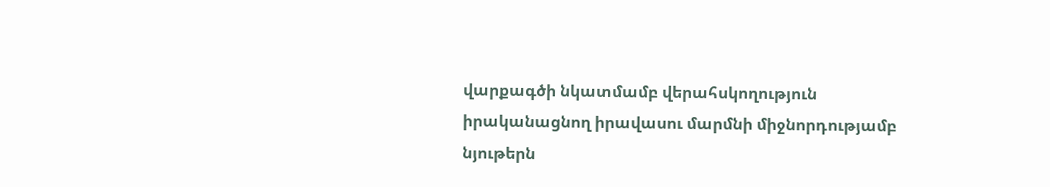վարքագծի նկատմամբ վերահսկողություն իրականացնող իրավասու մարմնի միջնորդությամբ նյութերն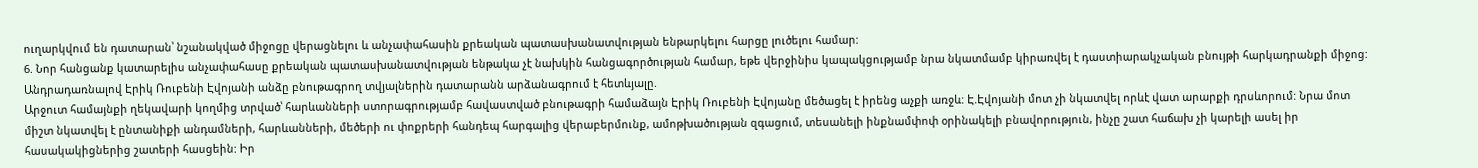ուղարկվում են դատարան՝ նշանակված միջոցը վերացնելու և անչափահասին քրեական պատասխանատվության ենթարկելու հարցը լուծելու համար:
6. Նոր հանցանք կատարելիս անչափահասը քրեական պատասխանատվության ենթակա չէ նախկին հանցագործության համար, եթե վերջինիս կապակցությամբ նրա նկատմամբ կիրառվել է դաստիարակչական բնույթի հարկադրանքի միջոց:
Անդրադառնալով Էրիկ Ռուբենի Էվոյանի անձը բնութագրող տվյալներին դատարանն արձանագրում է հետևյալը.
Արջուտ համայնքի ղեկավարի կողմից տրված՝ հարևանների ստորագրությամբ հավաստված բնութագրի համաձայն Էրիկ Ռուբենի Էվոյանը մեծացել է իրենց աչքի առջև: Է.Էվոյանի մոտ չի նկատվել որևէ վատ արարքի դրսևորում: Նրա մոտ միշտ նկատվել է ընտանիքի անդամների, հարևանների, մեծերի ու փոքրերի հանդեպ հարգալից վերաբերմունք, ամոթխածության զգացում, տեսանելի ինքնամփոփ օրինակելի բնավորություն, ինչը շատ հաճախ չի կարելի ասել իր հասակակիցներից շատերի հասցեին: Իր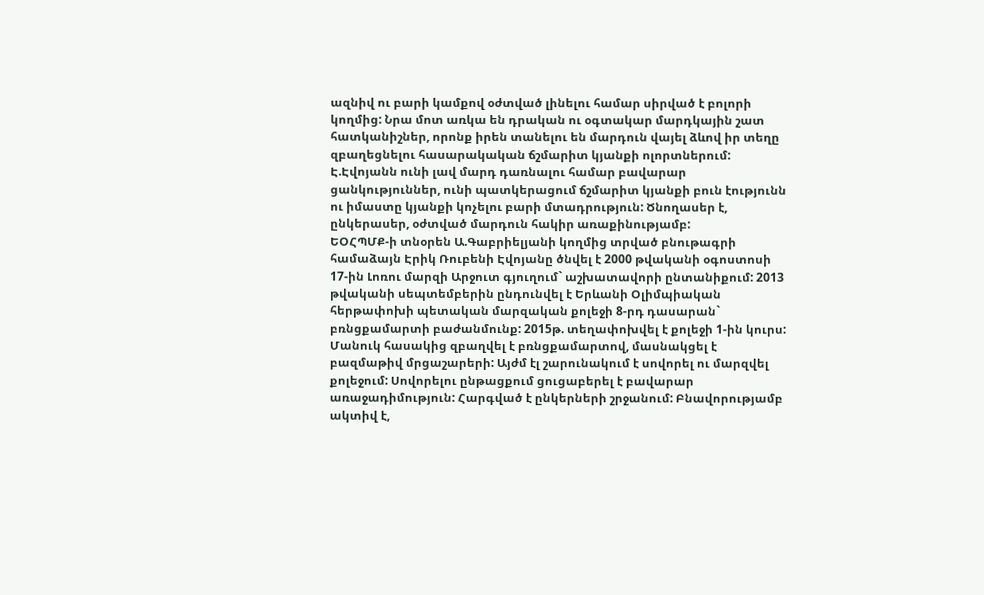ազնիվ ու բարի կամքով օժտված լինելու համար սիրված է բոլորի կողմից: Նրա մոտ առկա են դրական ու օգտակար մարդկային շատ հատկանիշներ, որոնք իրեն տանելու են մարդուն վայել ձևով իր տեղը զբաղեցնելու հասարակական ճշմարիտ կյանքի ոլորտներում: Է.Էվոյանն ունի լավ մարդ դառնալու համար բավարար ցանկություններ, ունի պատկերացում ճշմարիտ կյանքի բուն էությունն ու իմաստը կյանքի կոչելու բարի մտադրություն: Ծնողասեր է, ընկերասեր, օժտված մարդուն հակիր առաքինությամբ:
ԵՕՀՊՄՔ-ի տնօրեն Ա.Գաբրիելյանի կողմից տրված բնութագրի համաձայն Էրիկ Ռուբենի Էվոյանը ծնվել է 2000 թվականի օգոստոսի 17-ին Լոռու մարզի Արջուտ գյուղում` աշխատավորի ընտանիքում: 2013 թվականի սեպտեմբերին ընդունվել է Երևանի Օլիմպիական հերթափոխի պետական մարզական քոլեջի 8-րդ դասարան` բռնցքամարտի բաժանմունք: 2015թ. տեղափոխվել է քոլեջի 1-ին կուրս:
Մանուկ հասակից զբաղվել է բռնցքամարտով, մասնակցել է բազմաթիվ մրցաշարերի: Այժմ էլ շարունակում է սովորել ու մարզվել քոլեջում: Սովորելու ընթացքում ցուցաբերել է բավարար առաջադիմություն: Հարգված է ընկերների շրջանում: Բնավորությամբ ակտիվ է,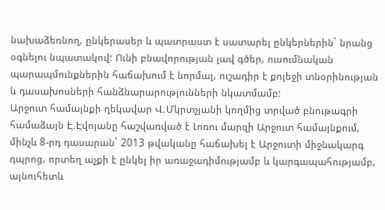նախաձեռնող, ընկերասեր և պատրաստ է սատարել ընկերներին` նրանց օգնելու նպատակով: Ունի բնավորության լավ գծեր, ուսումնական պարապմունքներին հաճախում է նորմալ, ուշադիր է քոլեջի տնօրինության և դասախոսների հանձնարարությունների նկատմամբ:
Արջուտ համայնքի ղեկավար Վ.Մկրտչյանի կողմից տրված բնութագրի համաձայն Է.Էվոյանը հաշվառված է Լոռու մարզի Արջուտ համայնքում, մինչև 8-րդ դասարան` 2013 թվականը հաճախել է Արջուտի միջնակարգ դպրոց, որտեղ աչքի է ընկել իր առաջադիմությամբ և կարգապահությամբ, այնուհետև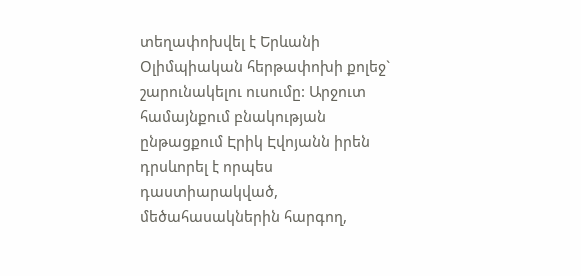տեղափոխվել է Երևանի Օլիմպիական հերթափոխի քոլեջ` շարունակելու ուսումը: Արջուտ համայնքում բնակության ընթացքում Էրիկ Էվոյանն իրեն դրսևորել է որպես դաստիարակված, մեծահասակներին հարգող,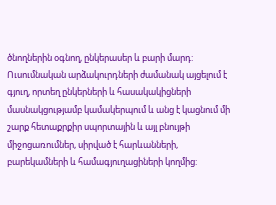ծնողներին օգնող, ընկերասեր և բարի մարդ: Ուսումնական արձակուրդների ժամանակ այցելում է գյուղ, որտեղ ընկերների և հասակակիցների մասնակցությամբ կամակերպում և անց է կացնում մի շարք հետաքրքիր սպորտային և այլ բնույթի միջոցառումներ, սիրված է հարևանների, բարեկամների և համագյուղացիների կողմից: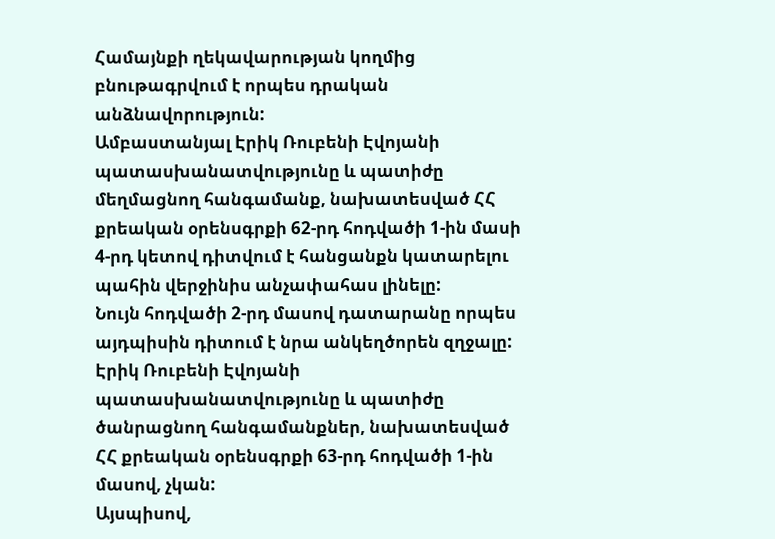Համայնքի ղեկավարության կողմից բնութագրվում է որպես դրական անձնավորություն:
Ամբաստանյալ Էրիկ Ռուբենի Էվոյանի պատասխանատվությունը և պատիժը մեղմացնող հանգամանք, նախատեսված ՀՀ քրեական օրենսգրքի 62-րդ հոդվածի 1-ին մասի 4-րդ կետով դիտվում է հանցանքն կատարելու պահին վերջինիս անչափահաս լինելը:
Նույն հոդվածի 2-րդ մասով դատարանը որպես այդպիսին դիտում է նրա անկեղծորեն զղջալը:
Էրիկ Ռուբենի Էվոյանի պատասխանատվությունը և պատիժը ծանրացնող հանգամանքներ, նախատեսված ՀՀ քրեական օրենսգրքի 63-րդ հոդվածի 1-ին մասով, չկան:
Այսպիսով,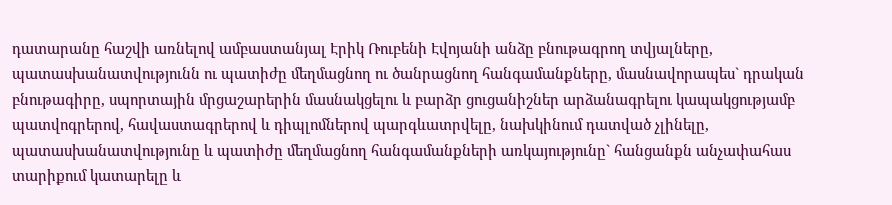դատարանը հաշվի առնելով ամբաստանյալ Էրիկ Ռուբենի Էվոյանի անձը բնութագրող տվյալները, պատասխանատվությունն ու պատիժը մեղմացնող ու ծանրացնող հանգամանքները, մասնավորապես` դրական բնութագիրը, սպորտային մրցաշարերին մասնակցելու և բարձր ցուցանիշներ արձանագրելու կապակցությամբ պատվոգրերով, հավաստագրերով և դիպլոմներով պարգևատրվելը, նախկինում դատված չլինելը, պատասխանատվությունը և պատիժը մեղմացնող հանգամանքների առկայությունը` հանցանքն անչափահաս տարիքում կատարելը և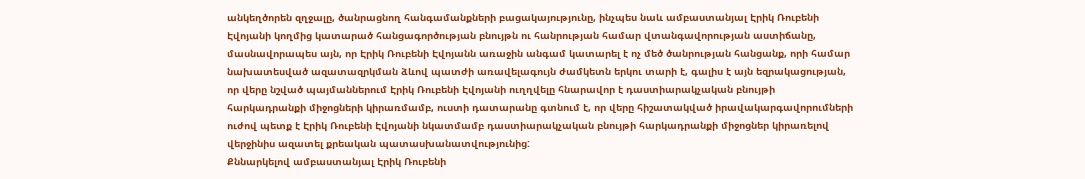անկեղծորեն զղջալը, ծանրացնող հանգամանքների բացակայությունը, ինչպես նաև ամբաստանյալ Էրիկ Ռուբենի Էվոյանի կողմից կատարած հանցագործության բնույթն ու հանրության համար վտանգավորության աստիճանը, մասնավորապես այն, որ Էրիկ Ռուբենի Էվոյանն առաջին անգամ կատարել է ոչ մեծ ծանրության հանցանք, որի համար նախատեսված ազատազրկման ձևով պատժի առավելագույն ժամկետն երկու տարի է, գալիս է այն եզրակացության, որ վերը նշված պայմաններում Էրիկ Ռուբենի Էվոյանի ուղղվելը հնարավոր է դաստիարակչական բնույթի հարկադրանքի միջոցների կիրառմամբ, ուստի դատարանը գտնում է, որ վերը հիշատակված իրավակարգավորումների ուժով պետք է Էրիկ Ռուբենի Էվոյանի նկատմամբ դաստիարակչական բնույթի հարկադրանքի միջոցներ կիրառելով վերջինիս ազատել քրեական պատասխանատվությունից:
Քննարկելով ամբաստանյալ Էրիկ Ռուբենի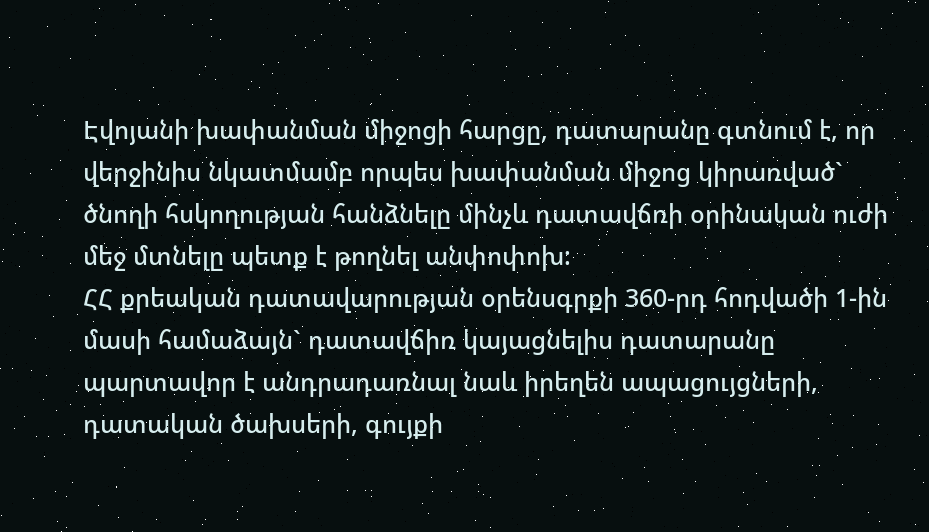Էվոյանի խափանման միջոցի հարցը, դատարանը գտնում է, որ վերջինիս նկատմամբ որպես խափանման միջոց կիրառված` ծնողի հսկողության հանձնելը մինչև դատավճռի օրինական ուժի մեջ մտնելը պետք է թողնել անփոփոխ:
ՀՀ քրեական դատավարության օրենսգրքի 360-րդ հոդվածի 1-ին մասի համաձայն` դատավճիռ կայացնելիս դատարանը պարտավոր է անդրադառնալ նաև իրեղեն ապացույցների, դատական ծախսերի, գույքի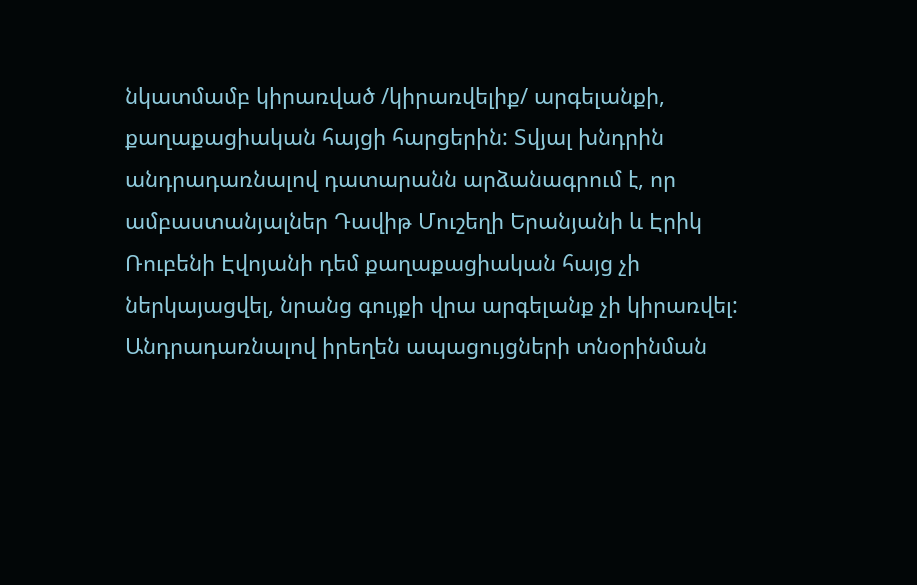նկատմամբ կիրառված /կիրառվելիք/ արգելանքի, քաղաքացիական հայցի հարցերին: Տվյալ խնդրին անդրադառնալով դատարանն արձանագրում է, որ ամբաստանյալներ Դավիթ Մուշեղի Երանյանի և Էրիկ Ռուբենի Էվոյանի դեմ քաղաքացիական հայց չի ներկայացվել, նրանց գույքի վրա արգելանք չի կիրառվել:
Անդրադառնալով իրեղեն ապացույցների տնօրինման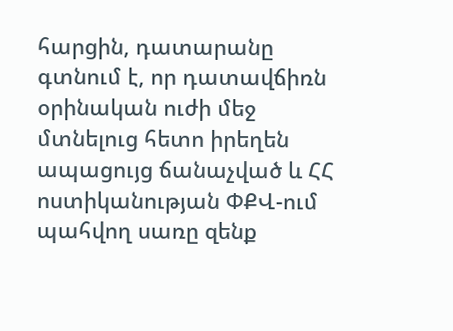հարցին, դատարանը գտնում է, որ դատավճիռն օրինական ուժի մեջ մտնելուց հետո իրեղեն ապացույց ճանաչված և ՀՀ ոստիկանության ՓՔՎ-ում պահվող սառը զենք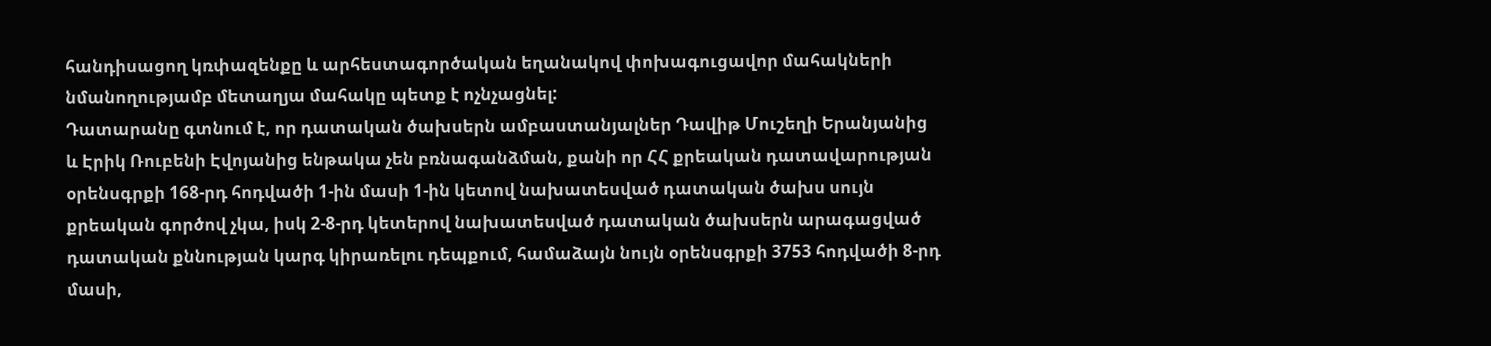հանդիսացող կռփազենքը և արհեստագործական եղանակով փոխագուցավոր մահակների նմանողությամբ մետաղյա մահակը պետք է ոչնչացնել:
Դատարանը գտնում է, որ դատական ծախսերն ամբաստանյալներ Դավիթ Մուշեղի Երանյանից և Էրիկ Ռուբենի Էվոյանից ենթակա չեն բռնագանձման, քանի որ ՀՀ քրեական դատավարության օրենսգրքի 168-րդ հոդվածի 1-ին մասի 1-ին կետով նախատեսված դատական ծախս սույն քրեական գործով չկա, իսկ 2-8-րդ կետերով նախատեսված դատական ծախսերն արագացված դատական քննության կարգ կիրառելու դեպքում, համաձայն նույն օրենսգրքի 3753 հոդվածի 8-րդ մասի,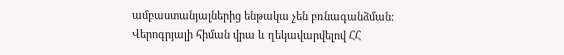ամբաստանյալներից ենթակա չեն բռնագանձման:
Վերոգրյալի հիման վրա և ղեկավարվելով ՀՀ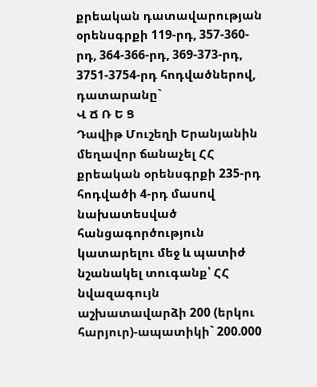քրեական դատավարության օրենսգրքի 119-րդ, 357-360-րդ, 364-366-րդ, 369-373-րդ, 3751-3754-րդ հոդվածներով, դատարանը`
Վ Ճ Ռ Ե Ց
Դավիթ Մուշեղի Երանյանին մեղավոր ճանաչել ՀՀ քրեական օրենսգրքի 235-րդ հոդվածի 4-րդ մասով նախատեսված հանցագործություն կատարելու մեջ և պատիժ նշանակել տուգանք՝ ՀՀ նվազագույն աշխատավարձի 200 (երկու հարյուր)-ապատիկի` 200.000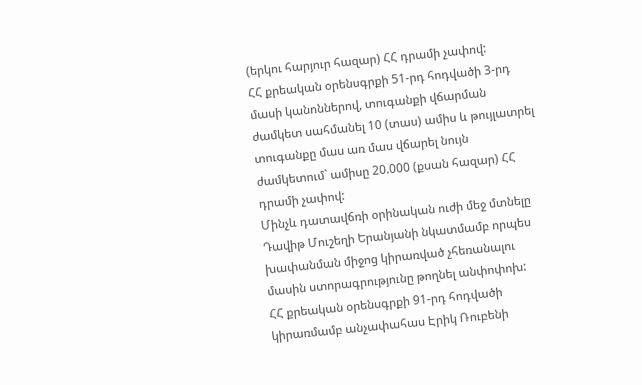(երկու հարյուր հազար) ՀՀ դրամի չափով:
ՀՀ քրեական օրենսգրքի 51-րդ հոդվածի 3-րդ մասի կանոններով, տուգանքի վճարման ժամկետ սահմանել 10 (տաս) ամիս և թույլատրել տուգանքը մաս առ մաս վճարել նույն ժամկետում` ամիսը 20.000 (քսան հազար) ՀՀ դրամի չափով:
Մինչև դատավճռի օրինական ուժի մեջ մտնելը Դավիթ Մուշեղի Երանյանի նկատմամբ որպես խափանման միջոց կիրառված չհեռանալու մասին ստորագրությունը թողնել անփոփոխ:
ՀՀ քրեական օրենսգրքի 91-րդ հոդվածի կիրառմամբ անչափահաս Էրիկ Ռուբենի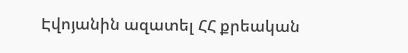Էվոյանին ազատել ՀՀ քրեական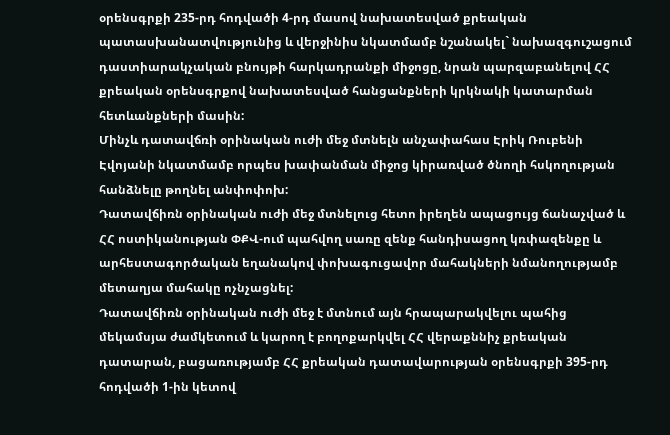օրենսգրքի 235-րդ հոդվածի 4-րդ մասով նախատեսված քրեական պատասխանատվությունից և վերջինիս նկատմամբ նշանակել` նախազգուշացում դաստիարակչական բնույթի հարկադրանքի միջոցը, նրան պարզաբանելով ՀՀ քրեական օրենսգրքով նախատեսված հանցանքների կրկնակի կատարման հետևանքների մասին:
Մինչև դատավճռի օրինական ուժի մեջ մտնելն անչափահաս Էրիկ Ռուբենի Էվոյանի նկատմամբ որպես խափանման միջոց կիրառված ծնողի հսկողության հանձնելը թողնել անփոփոխ:
Դատավճիռն օրինական ուժի մեջ մտնելուց հետո իրեղեն ապացույց ճանաչված և ՀՀ ոստիկանության ՓՔՎ-ում պահվող սառը զենք հանդիսացող կռփազենքը և արհեստագործական եղանակով փոխագուցավոր մահակների նմանողությամբ մետաղյա մահակը ոչնչացնել:
Դատավճիռն օրինական ուժի մեջ է մտնում այն հրապարակվելու պահից մեկամսյա ժամկետում և կարող է բողոքարկվել ՀՀ վերաքննիչ քրեական դատարան, բացառությամբ ՀՀ քրեական դատավարության օրենսգրքի 395-րդ հոդվածի 1-ին կետով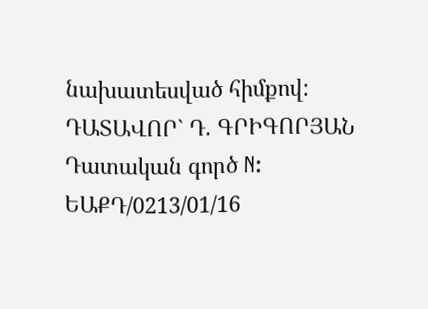նախատեսված հիմքով:
ԴԱՏԱՎՈՐ` Դ. ԳՐԻԳՈՐՅԱՆ
Դատական գործ N: ԵԱՔԴ/0213/01/16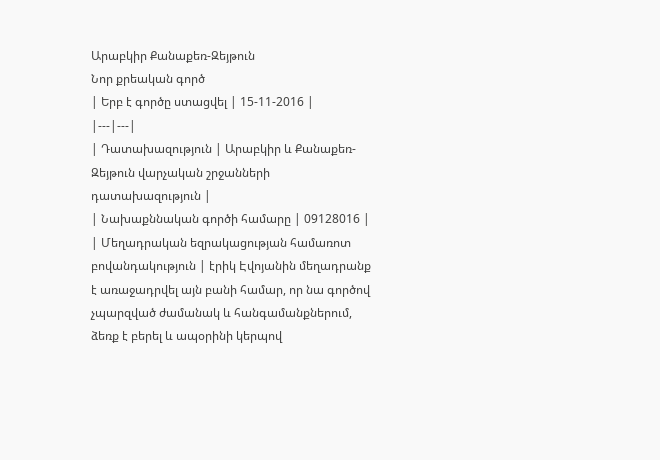Արաբկիր Քանաքեռ-Զեյթուն
Նոր քրեական գործ
| Երբ է գործը ստացվել | 15-11-2016 |
|---|---|
| Դատախազություն | Արաբկիր և Քանաքեռ-Զեյթուն վարչական շրջանների դատախազություն |
| Նախաքննական գործի համարը | 09128016 |
| Մեղադրական եզրակացության համառոտ բովանդակություն | էրիկ Էվոյանին մեղադրանք է առաջադրվել այն բանի համար, որ նա գործով չպարզված ժամանակ և հանգամանքներում, ձեռք է բերել և ապօրինի կերպով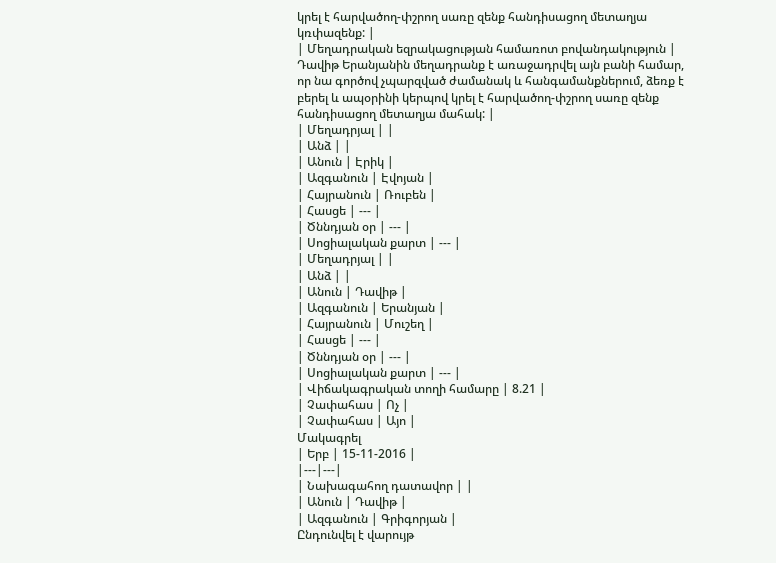կրել է հարվածող-փշրող սառը զենք հանդիսացող մետաղյա կռփազենք: |
| Մեղադրական եզրակացության համառոտ բովանդակություն | Դավիթ Երանյանին մեղադրանք է առաջադրվել այն բանի համար, որ նա գործով չպարզված ժամանակ և հանգամանքներում, ձեռք է բերել և ապօրինի կերպով կրել է հարվածող-փշրող սառը զենք հանդիսացող մետաղյա մահակ: |
| Մեղադրյալ | |
| Անձ | |
| Անուն | Էրիկ |
| Ազգանուն | Էվոյան |
| Հայրանուն | Ռուբեն |
| Հասցե | --- |
| Ծննդյան օր | --- |
| Սոցիալական քարտ | --- |
| Մեղադրյալ | |
| Անձ | |
| Անուն | Դավիթ |
| Ազգանուն | Երանյան |
| Հայրանուն | Մուշեղ |
| Հասցե | --- |
| Ծննդյան օր | --- |
| Սոցիալական քարտ | --- |
| Վիճակագրական տողի համարը | 8.21 |
| Չափահաս | Ոչ |
| Չափահաս | Այո |
Մակագրել
| Երբ | 15-11-2016 |
|---|---|
| Նախագահող դատավոր | |
| Անուն | Դավիթ |
| Ազգանուն | Գրիգորյան |
Ընդունվել է վարույթ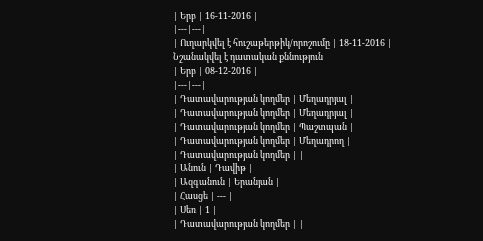| Երբ | 16-11-2016 |
|---|---|
| Ուղարկվել է հուշաթերթիկ/որոշումը | 18-11-2016 |
Նշանակվել է դատական քննություն
| Երբ | 08-12-2016 |
|---|---|
| Դատավարության կողմեր | Մեղադրյալ |
| Դատավարության կողմեր | Մեղադրյալ |
| Դատավարության կողմեր | Պաշտպան |
| Դատավարության կողմեր | Մեղադրող |
| Դատավարության կողմեր | |
| Անուն | Դավիթ |
| Ազգանուն | Երանյան |
| Հասցե | --- |
| Սեռ | 1 |
| Դատավարության կողմեր | |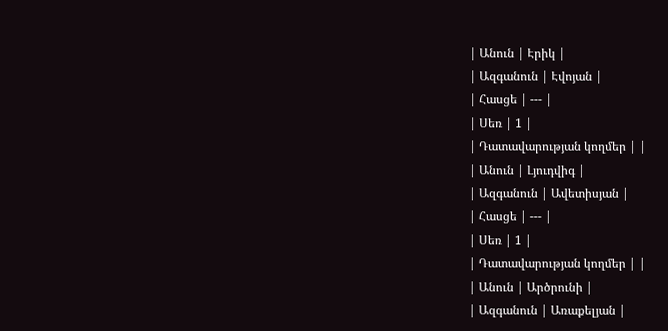| Անուն | Էրիկ |
| Ազգանուն | Էվոյան |
| Հասցե | --- |
| Սեռ | 1 |
| Դատավարության կողմեր | |
| Անուն | Լյուդվիգ |
| Ազգանուն | Ավետիսյան |
| Հասցե | --- |
| Սեռ | 1 |
| Դատավարության կողմեր | |
| Անուն | Արծրունի |
| Ազգանուն | Առաքելյան |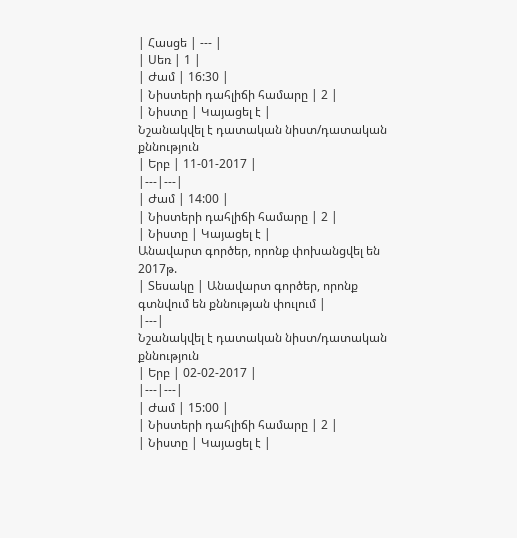| Հասցե | --- |
| Սեռ | 1 |
| Ժամ | 16:30 |
| Նիստերի դահլիճի համարը | 2 |
| Նիստը | Կայացել է |
Նշանակվել է դատական նիստ/դատական քննություն
| Երբ | 11-01-2017 |
|---|---|
| Ժամ | 14:00 |
| Նիստերի դահլիճի համարը | 2 |
| Նիստը | Կայացել է |
Անավարտ գործեր, որոնք փոխանցվել են 2017թ.
| Տեսակը | Անավարտ գործեր, որոնք գտնվում են քննության փուլում |
|---|
Նշանակվել է դատական նիստ/դատական քննություն
| Երբ | 02-02-2017 |
|---|---|
| Ժամ | 15:00 |
| Նիստերի դահլիճի համարը | 2 |
| Նիստը | Կայացել է |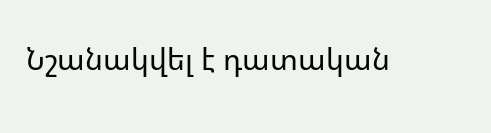Նշանակվել է դատական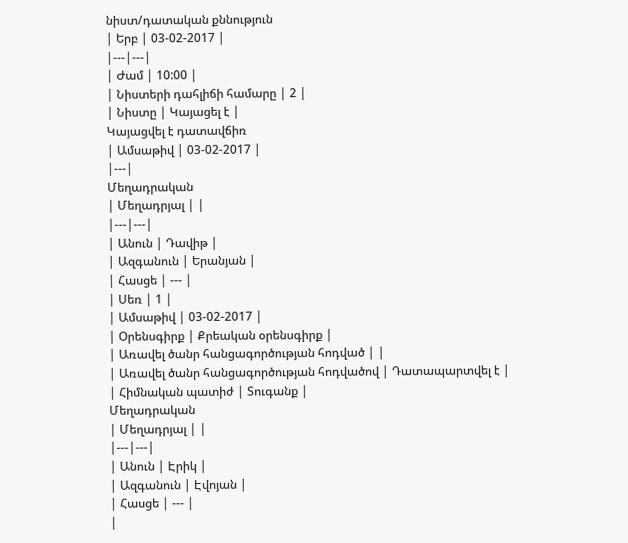նիստ/դատական քննություն
| Երբ | 03-02-2017 |
|---|---|
| Ժամ | 10:00 |
| Նիստերի դահլիճի համարը | 2 |
| Նիստը | Կայացել է |
Կայացվել է դատավճիռ
| Ամսաթիվ | 03-02-2017 |
|---|
Մեղադրական
| Մեղադրյալ | |
|---|---|
| Անուն | Դավիթ |
| Ազգանուն | Երանյան |
| Հասցե | --- |
| Սեռ | 1 |
| Ամսաթիվ | 03-02-2017 |
| Օրենսգիրք | Քրեական օրենսգիրք |
| Առավել ծանր հանցագործության հոդված | |
| Առավել ծանր հանցագործության հոդվածով | Դատապարտվել է |
| Հիմնական պատիժ | Տուգանք |
Մեղադրական
| Մեղադրյալ | |
|---|---|
| Անուն | Էրիկ |
| Ազգանուն | Էվոյան |
| Հասցե | --- |
|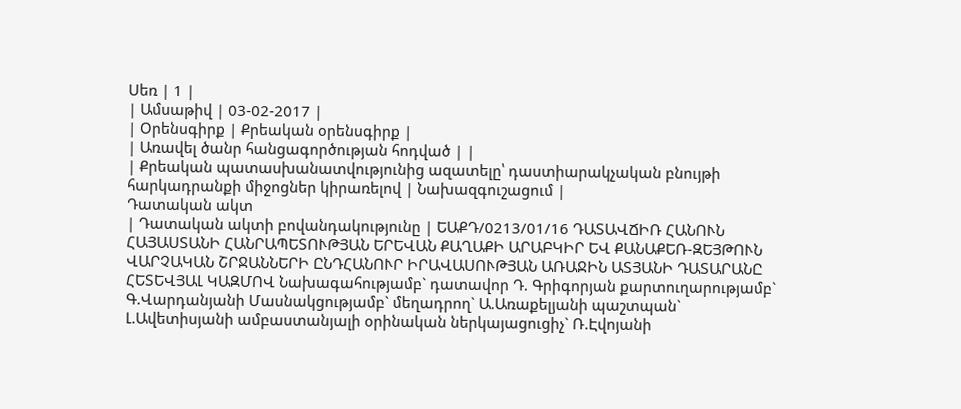Սեռ | 1 |
| Ամսաթիվ | 03-02-2017 |
| Օրենսգիրք | Քրեական օրենսգիրք |
| Առավել ծանր հանցագործության հոդված | |
| Քրեական պատասխանատվությունից ազատելը՝ դաստիարակչական բնույթի հարկադրանքի միջոցներ կիրառելով | Նախազգուշացում |
Դատական ակտ
| Դատական ակտի բովանդակությունը | ԵԱՔԴ/0213/01/16 ԴԱՏԱՎՃԻՌ ՀԱՆՈՒՆ ՀԱՅԱՍՏԱՆԻ ՀԱՆՐԱՊԵՏՈՒԹՅԱՆ ԵՐԵՎԱՆ ՔԱՂԱՔԻ ԱՐԱԲԿԻՐ ԵՎ ՔԱՆԱՔԵՌ-ԶԵՅԹՈՒՆ ՎԱՐՉԱԿԱՆ ՇՐՋԱՆՆԵՐԻ ԸՆԴՀԱՆՈՒՐ ԻՐԱՎԱՍՈՒԹՅԱՆ ԱՌԱՋԻՆ ԱՏՅԱՆԻ ԴԱՏԱՐԱՆԸ ՀԵՏԵՎՅԱԼ ԿԱԶՄՈՎ Նախագահությամբ` դատավոր Դ. Գրիգորյան քարտուղարությամբ` Գ.Վարդանյանի Մասնակցությամբ` մեղադրող` Ա.Առաքելյանի պաշտպան` Լ.Ավետիսյանի ամբաստանյալի օրինական ներկայացուցիչ` Ռ.Էվոյանի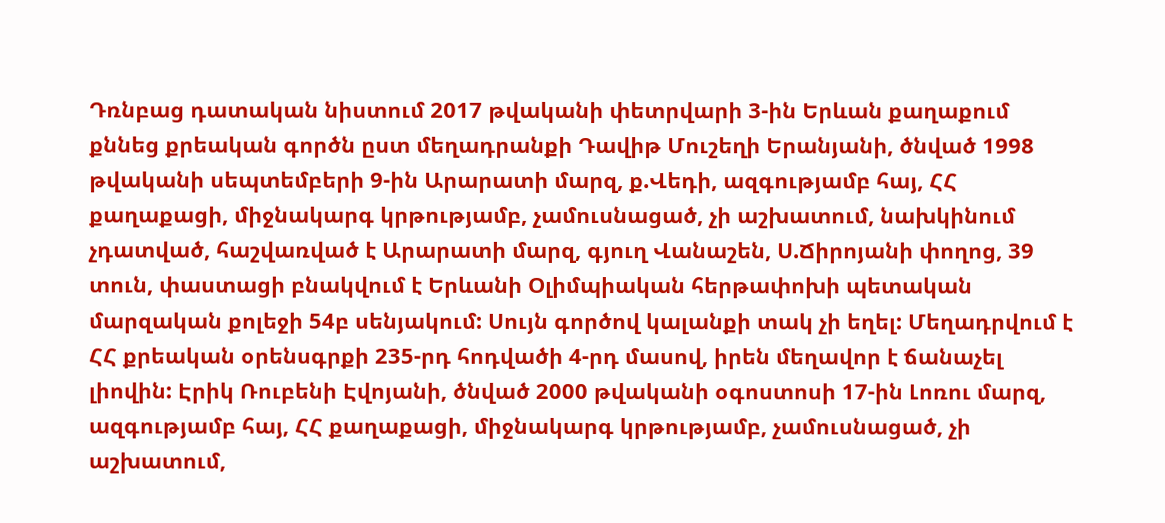Դռնբաց դատական նիստում 2017 թվականի փետրվարի 3-ին Երևան քաղաքում քննեց քրեական գործն ըստ մեղադրանքի Դավիթ Մուշեղի Երանյանի, ծնված 1998 թվականի սեպտեմբերի 9-ին Արարատի մարզ, ք.Վեդի, ազգությամբ հայ, ՀՀ քաղաքացի, միջնակարգ կրթությամբ, չամուսնացած, չի աշխատում, նախկինում չդատված, հաշվառված է Արարատի մարզ, գյուղ Վանաշեն, Ս.Ճիրոյանի փողոց, 39 տուն, փաստացի բնակվում է Երևանի Օլիմպիական հերթափոխի պետական մարզական քոլեջի 54բ սենյակում: Սույն գործով կալանքի տակ չի եղել: Մեղադրվում է ՀՀ քրեական օրենսգրքի 235-րդ հոդվածի 4-րդ մասով, իրեն մեղավոր է ճանաչել լիովին: Էրիկ Ռուբենի Էվոյանի, ծնված 2000 թվականի օգոստոսի 17-ին Լոռու մարզ, ազգությամբ հայ, ՀՀ քաղաքացի, միջնակարգ կրթությամբ, չամուսնացած, չի աշխատում,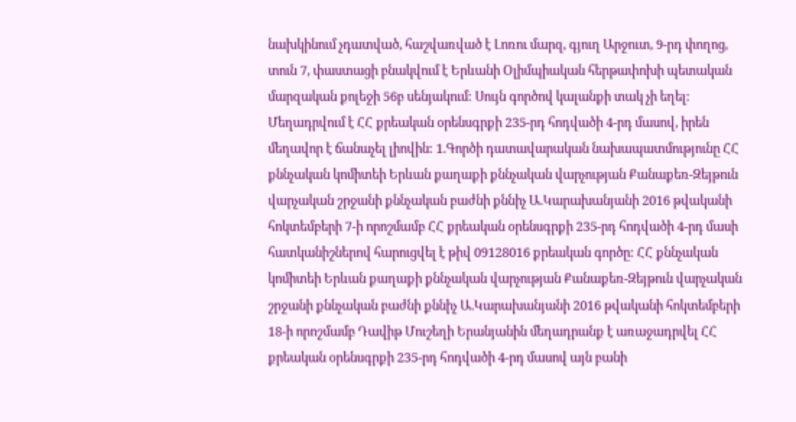նախկինում չդատված, հաշվառված է Լոռու մարզ, գյուղ Արջուտ, 9-րդ փողոց, տուն 7, փաստացի բնակվում է Երևանի Օլիմպիական հերթափոխի պետական մարզական քոլեջի 56բ սենյակում: Սույն գործով կալանքի տակ չի եղել: Մեղադրվում է ՀՀ քրեական օրենսգրքի 235-րդ հոդվածի 4-րդ մասով, իրեն մեղավոր է ճանաչել լիովին: 1.Գործի դատավարական նախապատմությունը ՀՀ քննչական կոմիտեի Երևան քաղաքի քննչական վարչության Քանաքեռ-Զեյթուն վարչական շրջանի քննչական բաժնի քննիչ Ա.Կարախանյանի 2016 թվականի հոկտեմբերի 7-ի որոշմամբ ՀՀ քրեական օրենսգրքի 235-րդ հոդվածի 4-րդ մասի հատկանիշներով հարուցվել է թիվ 09128016 քրեական գործը: ՀՀ քննչական կոմիտեի Երևան քաղաքի քննչական վարչության Քանաքեռ-Զեյթուն վարչական շրջանի քննչական բաժնի քննիչ Ա.Կարախանյանի 2016 թվականի հոկտեմբերի 18-ի որոշմամբ Դավիթ Մուշեղի Երանյանին մեղադրանք է առաջադրվել ՀՀ քրեական օրենսգրքի 235-րդ հոդվածի 4-րդ մասով այն բանի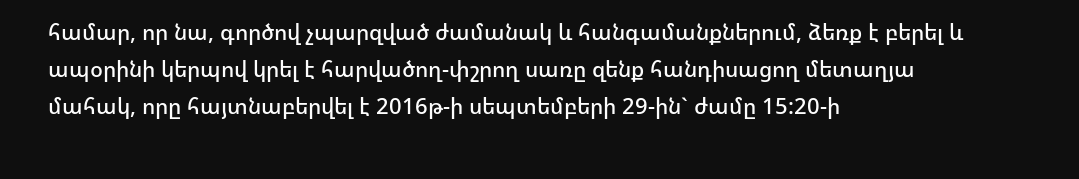համար, որ նա, գործով չպարզված ժամանակ և հանգամանքներում, ձեռք է բերել և ապօրինի կերպով կրել է հարվածող-փշրող սառը զենք հանդիսացող մետաղյա մահակ, որը հայտնաբերվել է 2016թ-ի սեպտեմբերի 29-ին` ժամը 15:20-ի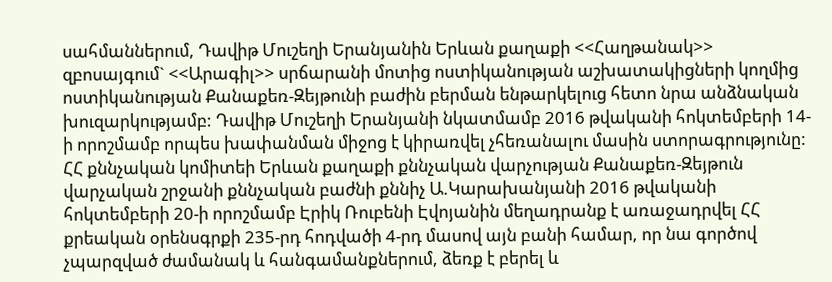սահմաններում, Դավիթ Մուշեղի Երանյանին Երևան քաղաքի <<Հաղթանակ>> զբոսայգում` <<Արագիլ>> սրճարանի մոտից ոստիկանության աշխատակիցների կողմից ոստիկանության Քանաքեռ-Զեյթունի բաժին բերման ենթարկելուց հետո նրա անձնական խուզարկությամբ: Դավիթ Մուշեղի Երանյանի նկատմամբ 2016 թվականի հոկտեմբերի 14-ի որոշմամբ որպես խափանման միջոց է կիրառվել չհեռանալու մասին ստորագրությունը: ՀՀ քննչական կոմիտեի Երևան քաղաքի քննչական վարչության Քանաքեռ-Զեյթուն վարչական շրջանի քննչական բաժնի քննիչ Ա.Կարախանյանի 2016 թվականի հոկտեմբերի 20-ի որոշմամբ Էրիկ Ռուբենի Էվոյանին մեղադրանք է առաջադրվել ՀՀ քրեական օրենսգրքի 235-րդ հոդվածի 4-րդ մասով այն բանի համար, որ նա գործով չպարզված ժամանակ և հանգամանքներում, ձեռք է բերել և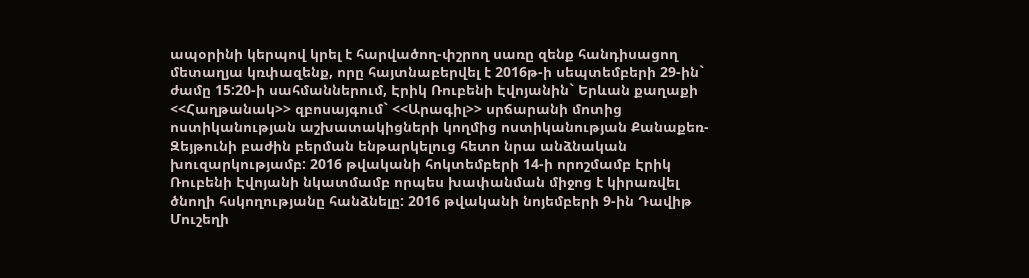ապօրինի կերպով կրել է հարվածող-փշրող սառը զենք հանդիսացող մետաղյա կռփազենք, որը հայտնաբերվել է 2016թ-ի սեպտեմբերի 29-ին` ժամը 15:20-ի սահմաններում, Էրիկ Ռուբենի Էվոյանին` Երևան քաղաքի <<Հաղթանակ>> զբոսայգում` <<Արագիլ>> սրճարանի մոտից ոստիկանության աշխատակիցների կողմից ոստիկանության Քանաքեռ-Զեյթունի բաժին բերման ենթարկելուց հետո նրա անձնական խուզարկությամբ: 2016 թվականի հոկտեմբերի 14-ի որոշմամբ Էրիկ Ռուբենի Էվոյանի նկատմամբ որպես խափանման միջոց է կիրառվել ծնողի հսկողությանը հանձնելը: 2016 թվականի նոյեմբերի 9-ին Դավիթ Մուշեղի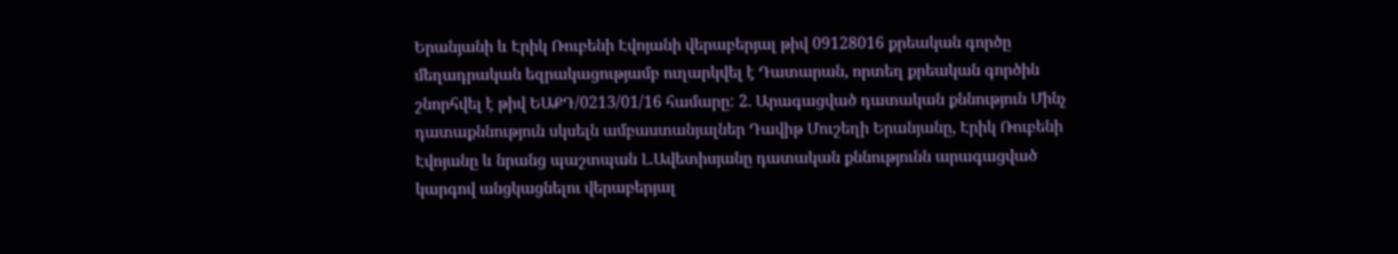Երանյանի և Էրիկ Ռուբենի Էվոյանի վերաբերյալ թիվ 09128016 քրեական գործը մեղադրական եզրակացությամբ ուղարկվել է Դատարան, որտեղ քրեական գործին շնորհվել է թիվ ԵԱՔԴ/0213/01/16 համարը: 2. Արագացված դատական քննություն Մինչ դատաքննություն սկսելն ամբաստանյալներ Դավիթ Մուշեղի Երանյանը, Էրիկ Ռուբենի Էվոյանը և նրանց պաշտպան Լ.Ավետիսյանը դատական քննությունն արագացված կարգով անցկացնելու վերաբերյալ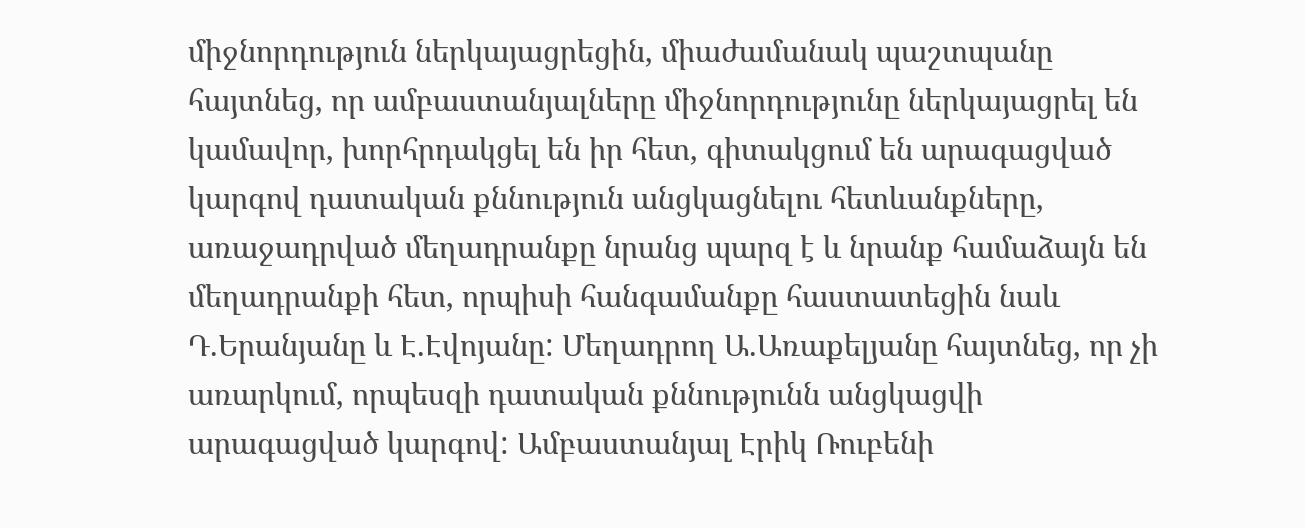միջնորդություն ներկայացրեցին, միաժամանակ պաշտպանը հայտնեց, որ ամբաստանյալները միջնորդությունը ներկայացրել են կամավոր, խորհրդակցել են իր հետ, գիտակցում են արագացված կարգով դատական քննություն անցկացնելու հետևանքները, առաջադրված մեղադրանքը նրանց պարզ է և նրանք համաձայն են մեղադրանքի հետ, որպիսի հանգամանքը հաստատեցին նաև Դ.Երանյանը և Է.Էվոյանը: Մեղադրող Ա.Առաքելյանը հայտնեց, որ չի առարկում, որպեսզի դատական քննությունն անցկացվի արագացված կարգով: Ամբաստանյալ Էրիկ Ռուբենի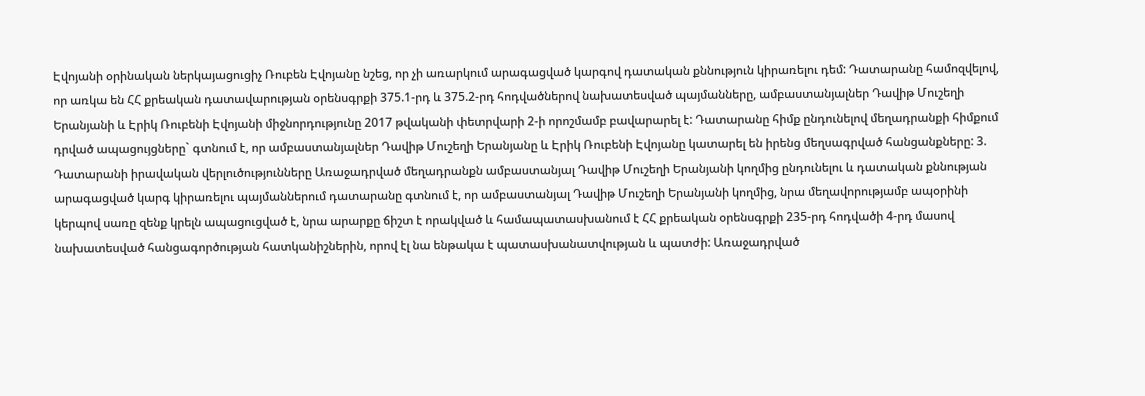Էվոյանի օրինական ներկայացուցիչ Ռուբեն Էվոյանը նշեց, որ չի առարկում արագացված կարգով դատական քննություն կիրառելու դեմ: Դատարանը համոզվելով, որ առկա են ՀՀ քրեական դատավարության օրենսգրքի 375.1-րդ և 375.2-րդ հոդվածներով նախատեսված պայմանները, ամբաստանյալներ Դավիթ Մուշեղի Երանյանի և Էրիկ Ռուբենի Էվոյանի միջնորդությունը 2017 թվականի փետրվարի 2-ի որոշմամբ բավարարել է: Դատարանը հիմք ընդունելով մեղադրանքի հիմքում դրված ապացույցները` գտնում է, որ ամբաստանյալներ Դավիթ Մուշեղի Երանյանը և Էրիկ Ռուբենի Էվոյանը կատարել են իրենց մեղսագրված հանցանքները: 3. Դատարանի իրավական վերլուծությունները Առաջադրված մեղադրանքն ամբաստանյալ Դավիթ Մուշեղի Երանյանի կողմից ընդունելու և դատական քննության արագացված կարգ կիրառելու պայմաններում դատարանը գտնում է, որ ամբաստանյալ Դավիթ Մուշեղի Երանյանի կողմից, նրա մեղավորությամբ ապօրինի կերպով սառը զենք կրելն ապացուցված է, նրա արարքը ճիշտ է որակված և համապատասխանում է ՀՀ քրեական օրենսգրքի 235-րդ հոդվածի 4-րդ մասով նախատեսված հանցագործության հատկանիշներին, որով էլ նա ենթակա է պատասխանատվության և պատժի: Առաջադրված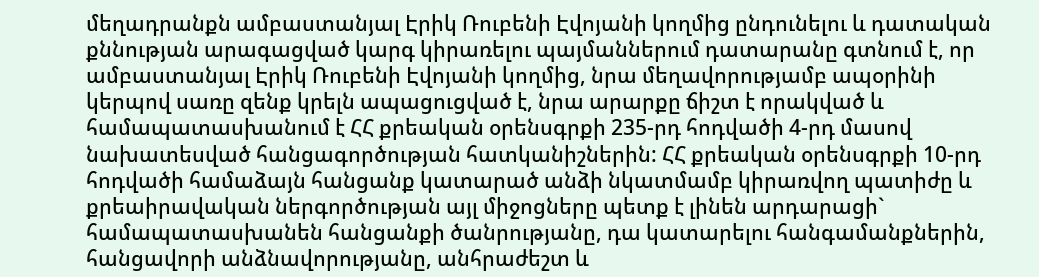մեղադրանքն ամբաստանյալ Էրիկ Ռուբենի Էվոյանի կողմից ընդունելու և դատական քննության արագացված կարգ կիրառելու պայմաններում դատարանը գտնում է, որ ամբաստանյալ Էրիկ Ռուբենի Էվոյանի կողմից, նրա մեղավորությամբ ապօրինի կերպով սառը զենք կրելն ապացուցված է, նրա արարքը ճիշտ է որակված և համապատասխանում է ՀՀ քրեական օրենսգրքի 235-րդ հոդվածի 4-րդ մասով նախատեսված հանցագործության հատկանիշներին: ՀՀ քրեական օրենսգրքի 10-րդ հոդվածի համաձայն հանցանք կատարած անձի նկատմամբ կիրառվող պատիժը և քրեաիրավական ներգործության այլ միջոցները պետք է լինեն արդարացի` համապատասխանեն հանցանքի ծանրությանը, դա կատարելու հանգամանքներին, հանցավորի անձնավորությանը, անհրաժեշտ և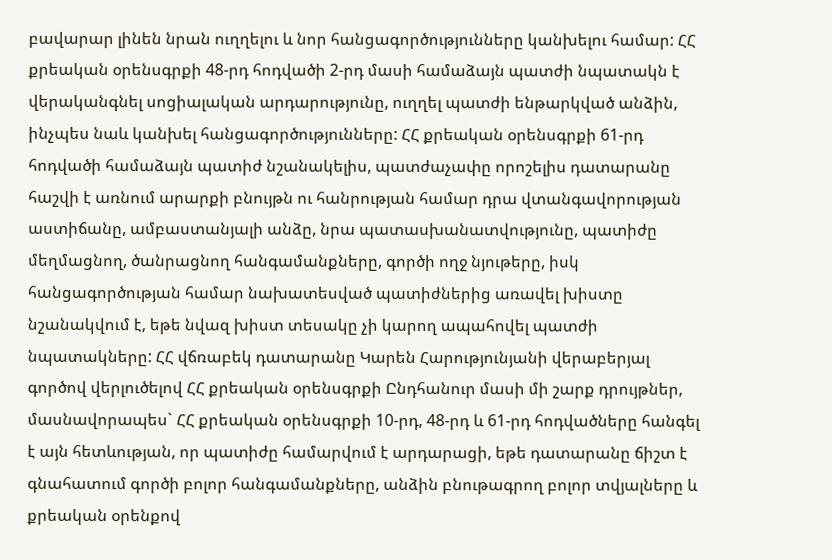բավարար լինեն նրան ուղղելու և նոր հանցագործությունները կանխելու համար: ՀՀ քրեական օրենսգրքի 48-րդ հոդվածի 2-րդ մասի համաձայն պատժի նպատակն է վերականգնել սոցիալական արդարությունը, ուղղել պատժի ենթարկված անձին, ինչպես նաև կանխել հանցագործությունները: ՀՀ քրեական օրենսգրքի 61-րդ հոդվածի համաձայն պատիժ նշանակելիս, պատժաչափը որոշելիս դատարանը հաշվի է առնում արարքի բնույթն ու հանրության համար դրա վտանգավորության աստիճանը, ամբաստանյալի անձը, նրա պատասխանատվությունը, պատիժը մեղմացնող, ծանրացնող հանգամանքները, գործի ողջ նյութերը, իսկ հանցագործության համար նախատեսված պատիժներից առավել խիստը նշանակվում է, եթե նվազ խիստ տեսակը չի կարող ապահովել պատժի նպատակները: ՀՀ վճռաբեկ դատարանը Կարեն Հարությունյանի վերաբերյալ գործով վերլուծելով ՀՀ քրեական օրենսգրքի Ընդհանուր մասի մի շարք դրույթներ, մասնավորապես` ՀՀ քրեական օրենսգրքի 10-րդ, 48-րդ և 61-րդ հոդվածները հանգել է այն հետևության, որ պատիժը համարվում է արդարացի, եթե դատարանը ճիշտ է գնահատում գործի բոլոր հանգամանքները, անձին բնութագրող բոլոր տվյալները և քրեական օրենքով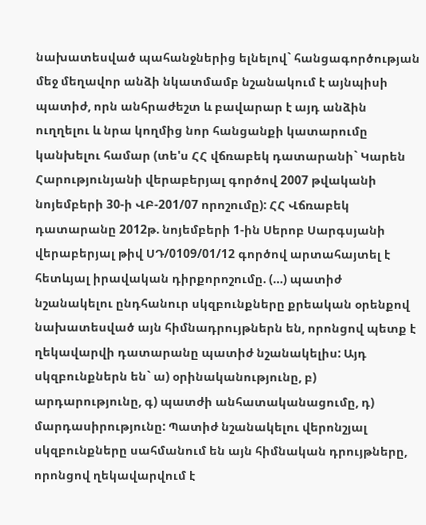նախատեսված պահանջներից ելնելով` հանցագործության մեջ մեղավոր անձի նկատմամբ նշանակում է այնպիսի պատիժ, որն անհրաժեշտ և բավարար է այդ անձին ուղղելու և նրա կողմից նոր հանցանքի կատարումը կանխելու համար (տե'ս ՀՀ վճռաբեկ դատարանի` Կարեն Հարությունյանի վերաբերյալ գործով 2007 թվականի նոյեմբերի 30-ի ՎԲ-201/07 որոշումը): ՀՀ Վճռաբեկ դատարանը 2012թ. նոյեմբերի 1-ին Սերոբ Սարգսյանի վերաբերյալ թիվ ՍԴ/0109/01/12 գործով արտահայտել է հետևյալ իրավական դիրքորոշումը. (…) պատիժ նշանակելու ընդհանուր սկզբունքները քրեական օրենքով նախատեսված այն հիմնադրույթներն են, որոնցով պետք է ղեկավարվի դատարանը պատիժ նշանակելիս: Այդ սկզբունքներն են` ա) օրինականությունը, բ) արդարությունը, գ) պատժի անհատականացումը, դ) մարդասիրությունը: Պատիժ նշանակելու վերոնշյալ սկզբունքները սահմանում են այն հիմնական դրույթները, որոնցով ղեկավարվում է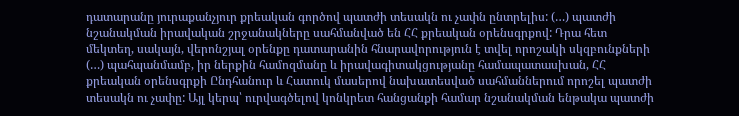դատարանը յուրաքանչյուր քրեական գործով պատժի տեսակն ու չափն ընտրելիս: (…) պատժի նշանակման իրավական շրջանակները սահմանված են ՀՀ քրեական օրենսգրքով: Դրա հետ մեկտեղ, սակայն, վերոնշյալ օրենքը դատարանին հնարավորություն է տվել որոշակի սկզբունքների (…) պահպանմամբ, իր ներքին համոզմանը և իրավագիտակցությանը համապատասխան, ՀՀ քրեական օրենսգրքի Ընդհանուր և Հատուկ մասերով նախատեսված սահմաններում որոշել պատժի տեսակն ու չափը: Այլ կերպ՝ ուրվագծելով կոնկրետ հանցանքի համար նշանակման ենթակա պատժի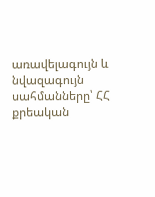առավելագույն և նվազագույն սահմանները՝ ՀՀ քրեական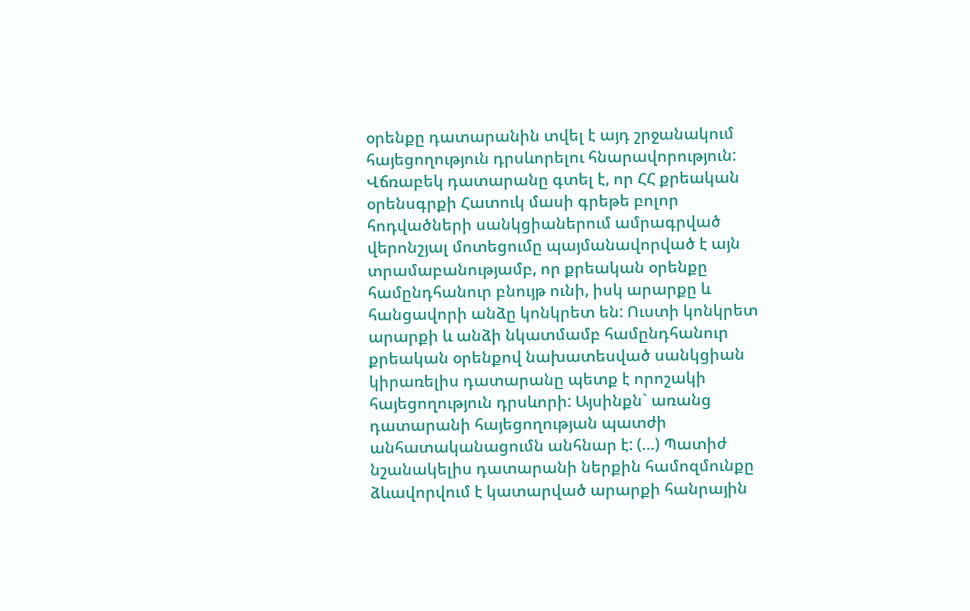օրենքը դատարանին տվել է այդ շրջանակում հայեցողություն դրսևորելու հնարավորություն: Վճռաբեկ դատարանը գտել է, որ ՀՀ քրեական օրենսգրքի Հատուկ մասի գրեթե բոլոր հոդվածների սանկցիաներում ամրագրված վերոնշյալ մոտեցումը պայմանավորված է այն տրամաբանությամբ, որ քրեական օրենքը համընդհանուր բնույթ ունի, իսկ արարքը և հանցավորի անձը կոնկրետ են: Ուստի կոնկրետ արարքի և անձի նկատմամբ համընդհանուր քրեական օրենքով նախատեսված սանկցիան կիրառելիս դատարանը պետք է որոշակի հայեցողություն դրսևորի: Այսինքն` առանց դատարանի հայեցողության պատժի անհատականացումն անհնար է: (…) Պատիժ նշանակելիս դատարանի ներքին համոզմունքը ձևավորվում է կատարված արարքի հանրային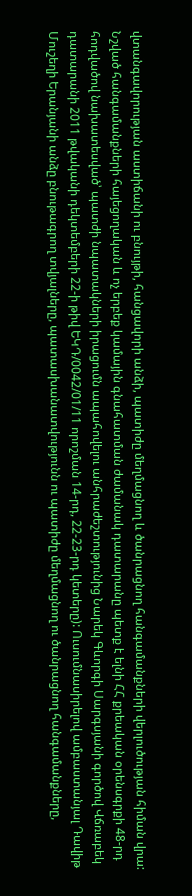վտանգավորության աստիճանի ու բնույթի, հանցավորի անձի, պատիժը մեղմացնող և ծանրացնող հանգամանքների վերլուծության հիման վրա: Նշված հանգամանքների հայեցողական և ոչ երբեք կամային գնահատման ժամանակ դատարանը պետք է ելնի ՀՀ քրեական օրենսգրքի 48-րդ հոդվածով նախատեսված՝ պատժի նպատակների իրացումն ապահովելու անհրաժեշտությունից Նարեկ Գևորգի Սարգսյանի գործով Վճռաբեկ դատարանի 2011 թվականի դեկտեմբերի 22-ի թիվ ԵԿԴ/0042/01/11 որոշման 14-րդ, 22-23-րդ կետերը): Ուսումնասիրելով ամբաստանյալ Դավիթ Մուշեղի Երանյանի անձը բնութագրող տվյալները, պատասխանատվությունն ու պատիժը մեղմացնող ու ծանրացնող հանգամանքները,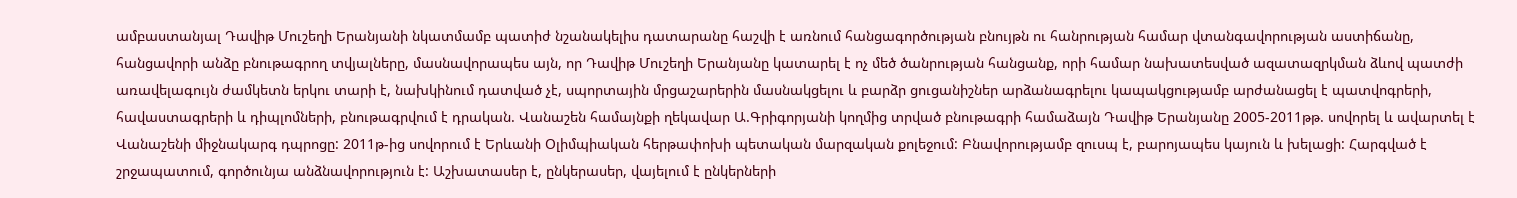ամբաստանյալ Դավիթ Մուշեղի Երանյանի նկատմամբ պատիժ նշանակելիս դատարանը հաշվի է առնում հանցագործության բնույթն ու հանրության համար վտանգավորության աստիճանը, հանցավորի անձը բնութագրող տվյալները, մասնավորապես այն, որ Դավիթ Մուշեղի Երանյանը կատարել է ոչ մեծ ծանրության հանցանք, որի համար նախատեսված ազատազրկման ձևով պատժի առավելագույն ժամկետն երկու տարի է, նախկինում դատված չէ, սպորտային մրցաշարերին մասնակցելու և բարձր ցուցանիշներ արձանագրելու կապակցությամբ արժանացել է պատվոգրերի, հավաստագրերի և դիպլոմների, բնութագրվում է դրական. Վանաշեն համայնքի ղեկավար Ա.Գրիգորյանի կողմից տրված բնութագրի համաձայն Դավիթ Երանյանը 2005-2011թթ. սովորել և ավարտել է Վանաշենի միջնակարգ դպրոցը: 2011թ-ից սովորում է Երևանի Օլիմպիական հերթափոխի պետական մարզական քոլեջում: Բնավորությամբ զուսպ է, բարոյապես կայուն և խելացի: Հարգված է շրջապատում, գործունյա անձնավորություն է: Աշխատասեր է, ընկերասեր, վայելում է ընկերների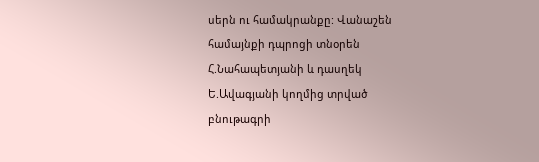սերն ու համակրանքը: Վանաշեն համայնքի դպրոցի տնօրեն Հ.Նահապետյանի և դասղեկ Ե.Ավագյանի կողմից տրված բնութագրի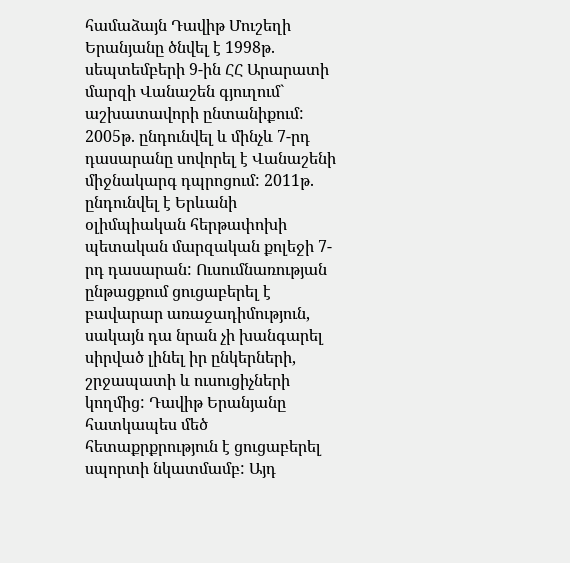համաձայն Դավիթ Մուշեղի Երանյանը ծնվել է 1998թ. սեպտեմբերի 9-ին ՀՀ Արարատի մարզի Վանաշեն գյուղում` աշխատավորի ընտանիքում: 2005թ. ընդունվել և մինչև 7-րդ դասարանը սովորել է Վանաշենի միջնակարգ դպրոցում: 2011թ. ընդունվել է Երևանի օլիմպիական հերթափոխի պետական մարզական քոլեջի 7-րդ դասարան: Ուսումնառության ընթացքում ցուցաբերել է բավարար առաջադիմություն, սակայն դա նրան չի խանգարել սիրված լինել իր ընկերների, շրջապատի և ուսուցիչների կողմից: Դավիթ Երանյանը հատկապես մեծ հետաքրքրություն է ցուցաբերել սպորտի նկատմամբ: Այդ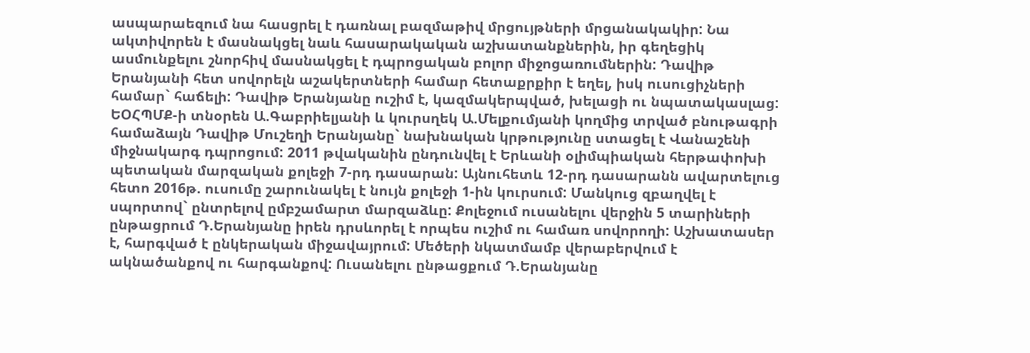ասպարաեզում նա հասցրել է դառնալ բազմաթիվ մրցույթների մրցանակակիր: Նա ակտիվորեն է մասնակցել նաև հասարակական աշխատանքներին, իր գեղեցիկ ասմունքելու շնորհիվ մասնակցել է դպրոցական բոլոր միջոցառումներին: Դավիթ Երանյանի հետ սովորելն աշակերտների համար հետաքրքիր է եղել, իսկ ուսուցիչների համար` հաճելի: Դավիթ Երանյանը ուշիմ է, կազմակերպված, խելացի ու նպատակասլաց: ԵՕՀՊՄՔ-ի տնօրեն Ա.Գաբրիելյանի և կուրսղեկ Ա.Մելքումյանի կողմից տրված բնութագրի համաձայն Դավիթ Մուշեղի Երանյանը` նախնական կրթությունը ստացել է Վանաշենի միջնակարգ դպրոցում: 2011 թվականին ընդունվել է Երևանի օլիմպիական հերթափոխի պետական մարզական քոլեջի 7-րդ դասարան: Այնուհետև 12-րդ դասարանն ավարտելուց հետո 2016թ. ուսումը շարունակել է նույն քոլեջի 1-ին կուրսում: Մանկուց զբաղվել է սպորտով` ընտրելով ըմբշամարտ մարզաձևը: Քոլեջում ուսանելու վերջին 5 տարիների ընթացրում Դ.Երանյանը իրեն դրսևորել է որպես ուշիմ ու համառ սովորողի: Աշխատասեր է, հարգված է ընկերական միջավայրում: Մեծերի նկատմամբ վերաբերվում է ակնածանքով ու հարգանքով: Ուսանելու ընթացքում Դ.Երանյանը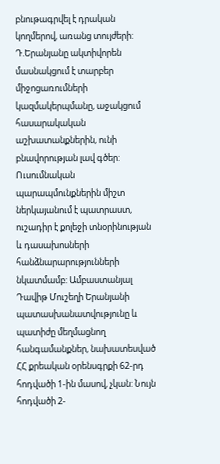բնութագրվել է դրական կողմերով, առանց տույժերի: Դ.Երանյանը ակտիվորեն մասնակցում է տարբեր միջոցառումների կազմակերպմանը, աջակցում հասարակական աշխատանքներին, ունի բնավորության լավ գծեր: Ուսումնական պարապմունքներին միշտ ներկայանում է պատրաստ, ուշադիր է քոլեջի տնօրինության և դասախոսների հանձնարարությունների նկատմամբ: Ամբաստանյալ Դավիթ Մուշեղի Երանյանի պատասխանատվությունը և պատիժը մեղմացնող հանգամանքներ, նախատեսված ՀՀ քրեական օրենսգրքի 62-րդ հոդվածի 1-ին մասով, չկան: Նույն հոդվածի 2-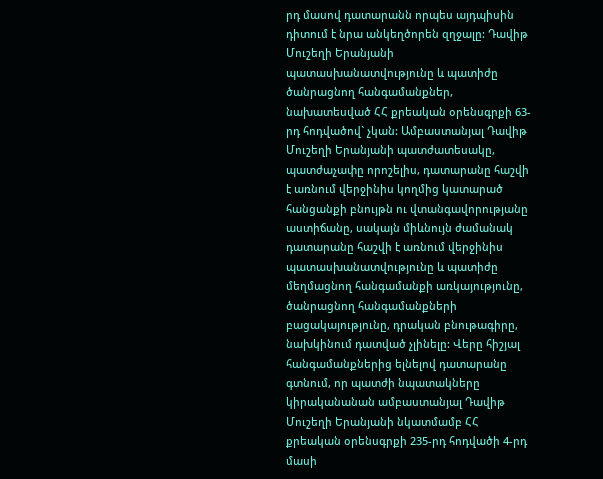րդ մասով դատարանն որպես այդպիսին դիտում է նրա անկեղծորեն զղջալը: Դավիթ Մուշեղի Երանյանի պատասխանատվությունը և պատիժը ծանրացնող հանգամանքներ, նախատեսված ՀՀ քրեական օրենսգրքի 63-րդ հոդվածով` չկան: Ամբաստանյալ Դավիթ Մուշեղի Երանյանի պատժատեսակը, պատժաչափը որոշելիս, դատարանը հաշվի է առնում վերջինիս կողմից կատարած հանցանքի բնույթն ու վտանգավորությանը աստիճանը, սակայն միևնույն ժամանակ դատարանը հաշվի է առնում վերջինիս պատասխանատվությունը և պատիժը մեղմացնող հանգամանքի առկայությունը, ծանրացնող հանգամանքների բացակայությունը, դրական բնութագիրը, նախկինում դատված չլինելը: Վերը հիշյալ հանգամանքներից ելնելով դատարանը գտնում, որ պատժի նպատակները կիրականանան ամբաստանյալ Դավիթ Մուշեղի Երանյանի նկատմամբ ՀՀ քրեական օրենսգրքի 235-րդ հոդվածի 4-րդ մասի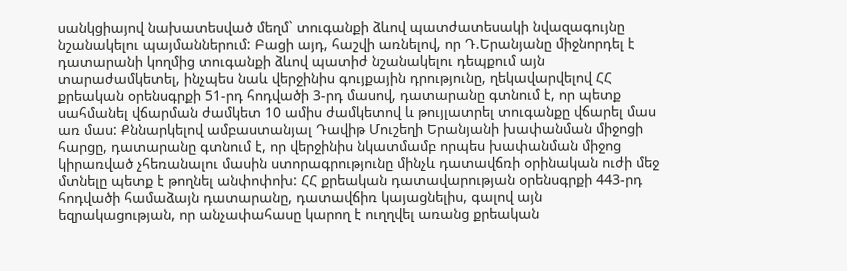սանկցիայով նախատեսված մեղմ` տուգանքի ձևով պատժատեսակի նվազագույնը նշանակելու պայմաններում: Բացի այդ, հաշվի առնելով, որ Դ.Երանյանը միջնորդել է դատարանի կողմից տուգանքի ձևով պատիժ նշանակելու դեպքում այն տարաժամկետել, ինչպես նաև վերջինիս գույքային դրությունը, ղեկավարվելով ՀՀ քրեական օրենսգրքի 51-րդ հոդվածի 3-րդ մասով, դատարանը գտնում է, որ պետք սահմանել վճարման ժամկետ 10 ամիս ժամկետով և թույլատրել տուգանքը վճարել մաս առ մաս: Քննարկելով ամբաստանյալ Դավիթ Մուշեղի Երանյանի խափանման միջոցի հարցը, դատարանը գտնում է, որ վերջինիս նկատմամբ որպես խափանման միջոց կիրառված չհեռանալու մասին ստորագրությունը մինչև դատավճռի օրինական ուժի մեջ մտնելը պետք է թողնել անփոփոխ: ՀՀ քրեական դատավարության օրենսգրքի 443-րդ հոդվածի համաձայն դատարանը, դատավճիռ կայացնելիս, գալով այն եզրակացության, որ անչափահասը կարող է ուղղվել առանց քրեական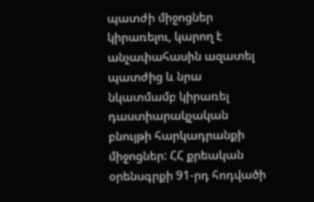պատժի միջոցներ կիրառելու, կարող է անչափահասին ազատել պատժից և նրա նկատմամբ կիրառել դաստիարակչական բնույթի հարկադրանքի միջոցներ: ՀՀ քրեական օրենսգրքի 91-րդ հոդվածի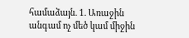համաձայն. 1. Առաջին անգամ ոչ մեծ կամ միջին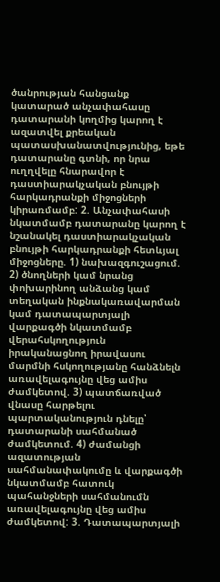ծանրության հանցանք կատարած անչափահասը դատարանի կողմից կարող է ազատվել քրեական պատասխանատվությունից, եթե դատարանը գտնի, որ նրա ուղղվելը հնարավոր է դաստիարակչական բնույթի հարկադրանքի միջոցների կիրառմամբ: 2. Անչափահասի նկատմամբ դատարանը կարող է նշանակել դաստիարակչական բնույթի հարկադրանքի հետևյալ միջոցները. 1) նախազգուշացում. 2) ծնողների կամ նրանց փոխարինող անձանց կամ տեղական ինքնակառավարման կամ դատապարտյալի վարքագծի նկատմամբ վերահսկողություն իրականացնող իրավասու մարմնի հսկողությանը հանձնելն առավելագույնը վեց ամիս ժամկետով. 3) պատճառված վնասը հարթելու պարտականություն դնելը՝ դատարանի սահմանած ժամկետում. 4) ժամանցի ազատության սահմանափակումը և վարքագծի նկատմամբ հատուկ պահանջների սահմանումն առավելագույնը վեց ամիս ժամկետով: 3. Դատապարտյալի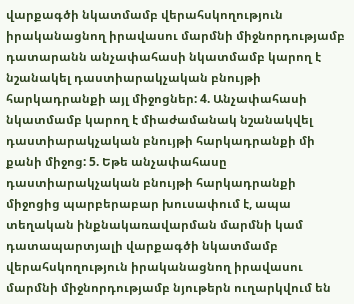վարքագծի նկատմամբ վերահսկողություն իրականացնող իրավասու մարմնի միջնորդությամբ դատարանն անչափահասի նկատմամբ կարող է նշանակել դաստիարակչական բնույթի հարկադրանքի այլ միջոցներ: 4. Անչափահասի նկատմամբ կարող է միաժամանակ նշանակվել դաստիարակչական բնույթի հարկադրանքի մի քանի միջոց: 5. Եթե անչափահասը դաստիարակչական բնույթի հարկադրանքի միջոցից պարբերաբար խուսափում է, ապա տեղական ինքնակառավարման մարմնի կամ դատապարտյալի վարքագծի նկատմամբ վերահսկողություն իրականացնող իրավասու մարմնի միջնորդությամբ նյութերն ուղարկվում են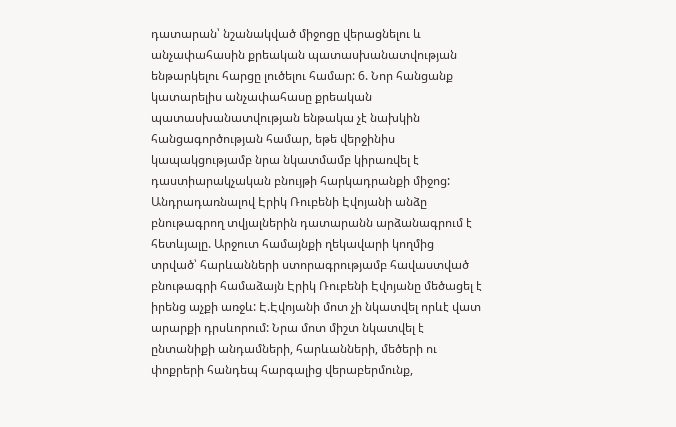դատարան՝ նշանակված միջոցը վերացնելու և անչափահասին քրեական պատասխանատվության ենթարկելու հարցը լուծելու համար: 6. Նոր հանցանք կատարելիս անչափահասը քրեական պատասխանատվության ենթակա չէ նախկին հանցագործության համար, եթե վերջինիս կապակցությամբ նրա նկատմամբ կիրառվել է դաստիարակչական բնույթի հարկադրանքի միջոց: Անդրադառնալով Էրիկ Ռուբենի Էվոյանի անձը բնութագրող տվյալներին դատարանն արձանագրում է հետևյալը. Արջուտ համայնքի ղեկավարի կողմից տրված՝ հարևանների ստորագրությամբ հավաստված բնութագրի համաձայն Էրիկ Ռուբենի Էվոյանը մեծացել է իրենց աչքի առջև: Է.Էվոյանի մոտ չի նկատվել որևէ վատ արարքի դրսևորում: Նրա մոտ միշտ նկատվել է ընտանիքի անդամների, հարևանների, մեծերի ու փոքրերի հանդեպ հարգալից վերաբերմունք,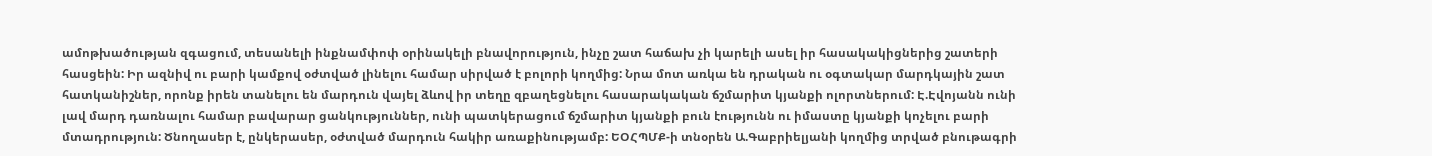ամոթխածության զգացում, տեսանելի ինքնամփոփ օրինակելի բնավորություն, ինչը շատ հաճախ չի կարելի ասել իր հասակակիցներից շատերի հասցեին: Իր ազնիվ ու բարի կամքով օժտված լինելու համար սիրված է բոլորի կողմից: Նրա մոտ առկա են դրական ու օգտակար մարդկային շատ հատկանիշներ, որոնք իրեն տանելու են մարդուն վայել ձևով իր տեղը զբաղեցնելու հասարակական ճշմարիտ կյանքի ոլորտներում: Է.Էվոյանն ունի լավ մարդ դառնալու համար բավարար ցանկություններ, ունի պատկերացում ճշմարիտ կյանքի բուն էությունն ու իմաստը կյանքի կոչելու բարի մտադրություն: Ծնողասեր է, ընկերասեր, օժտված մարդուն հակիր առաքինությամբ: ԵՕՀՊՄՔ-ի տնօրեն Ա.Գաբրիելյանի կողմից տրված բնութագրի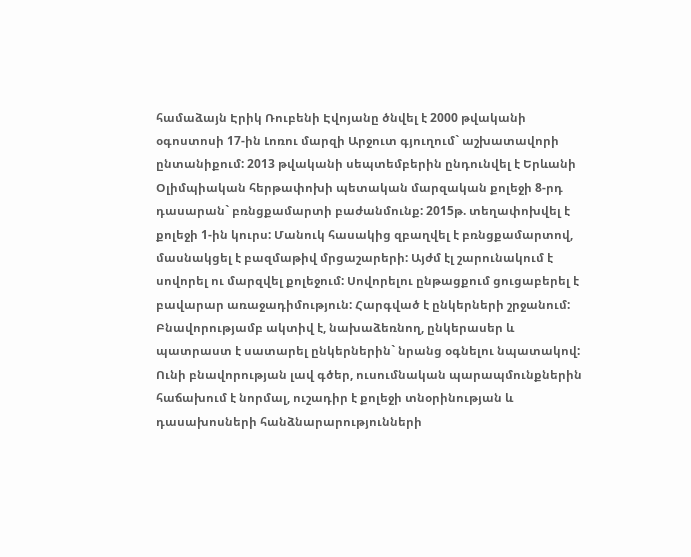համաձայն Էրիկ Ռուբենի Էվոյանը ծնվել է 2000 թվականի օգոստոսի 17-ին Լոռու մարզի Արջուտ գյուղում` աշխատավորի ընտանիքում: 2013 թվականի սեպտեմբերին ընդունվել է Երևանի Օլիմպիական հերթափոխի պետական մարզական քոլեջի 8-րդ դասարան` բռնցքամարտի բաժանմունք: 2015թ. տեղափոխվել է քոլեջի 1-ին կուրս: Մանուկ հասակից զբաղվել է բռնցքամարտով, մասնակցել է բազմաթիվ մրցաշարերի: Այժմ էլ շարունակում է սովորել ու մարզվել քոլեջում: Սովորելու ընթացքում ցուցաբերել է բավարար առաջադիմություն: Հարգված է ընկերների շրջանում: Բնավորությամբ ակտիվ է, նախաձեռնող, ընկերասեր և պատրաստ է սատարել ընկերներին` նրանց օգնելու նպատակով: Ունի բնավորության լավ գծեր, ուսումնական պարապմունքներին հաճախում է նորմալ, ուշադիր է քոլեջի տնօրինության և դասախոսների հանձնարարությունների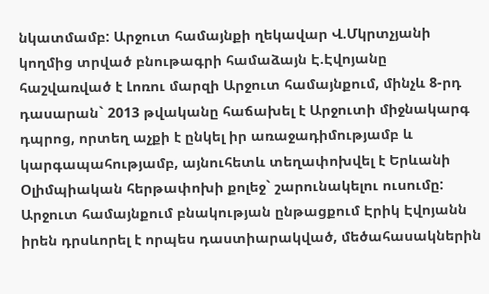նկատմամբ: Արջուտ համայնքի ղեկավար Վ.Մկրտչյանի կողմից տրված բնութագրի համաձայն Է.Էվոյանը հաշվառված է Լոռու մարզի Արջուտ համայնքում, մինչև 8-րդ դասարան` 2013 թվականը հաճախել է Արջուտի միջնակարգ դպրոց, որտեղ աչքի է ընկել իր առաջադիմությամբ և կարգապահությամբ, այնուհետև տեղափոխվել է Երևանի Օլիմպիական հերթափոխի քոլեջ` շարունակելու ուսումը: Արջուտ համայնքում բնակության ընթացքում Էրիկ Էվոյանն իրեն դրսևորել է որպես դաստիարակված, մեծահասակներին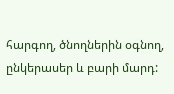հարգող, ծնողներին օգնող, ընկերասեր և բարի մարդ: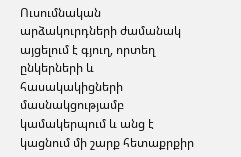Ուսումնական արձակուրդների ժամանակ այցելում է գյուղ, որտեղ ընկերների և հասակակիցների մասնակցությամբ կամակերպում և անց է կացնում մի շարք հետաքրքիր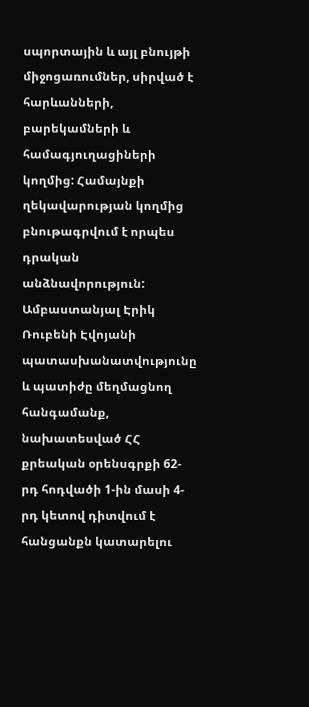սպորտային և այլ բնույթի միջոցառումներ, սիրված է հարևանների, բարեկամների և համագյուղացիների կողմից: Համայնքի ղեկավարության կողմից բնութագրվում է որպես դրական անձնավորություն: Ամբաստանյալ Էրիկ Ռուբենի Էվոյանի պատասխանատվությունը և պատիժը մեղմացնող հանգամանք, նախատեսված ՀՀ քրեական օրենսգրքի 62-րդ հոդվածի 1-ին մասի 4-րդ կետով դիտվում է հանցանքն կատարելու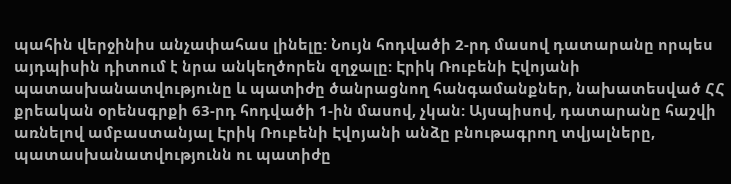պահին վերջինիս անչափահաս լինելը: Նույն հոդվածի 2-րդ մասով դատարանը որպես այդպիսին դիտում է նրա անկեղծորեն զղջալը: Էրիկ Ռուբենի Էվոյանի պատասխանատվությունը և պատիժը ծանրացնող հանգամանքներ, նախատեսված ՀՀ քրեական օրենսգրքի 63-րդ հոդվածի 1-ին մասով, չկան: Այսպիսով, դատարանը հաշվի առնելով ամբաստանյալ Էրիկ Ռուբենի Էվոյանի անձը բնութագրող տվյալները, պատասխանատվությունն ու պատիժը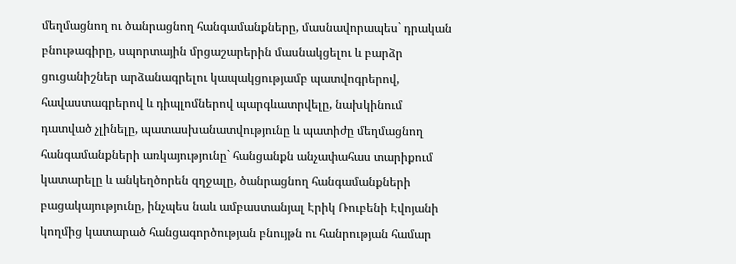մեղմացնող ու ծանրացնող հանգամանքները, մասնավորապես` դրական բնութագիրը, սպորտային մրցաշարերին մասնակցելու և բարձր ցուցանիշներ արձանագրելու կապակցությամբ պատվոգրերով, հավաստագրերով և դիպլոմներով պարգևատրվելը, նախկինում դատված չլինելը, պատասխանատվությունը և պատիժը մեղմացնող հանգամանքների առկայությունը` հանցանքն անչափահաս տարիքում կատարելը և անկեղծորեն զղջալը, ծանրացնող հանգամանքների բացակայությունը, ինչպես նաև ամբաստանյալ Էրիկ Ռուբենի Էվոյանի կողմից կատարած հանցագործության բնույթն ու հանրության համար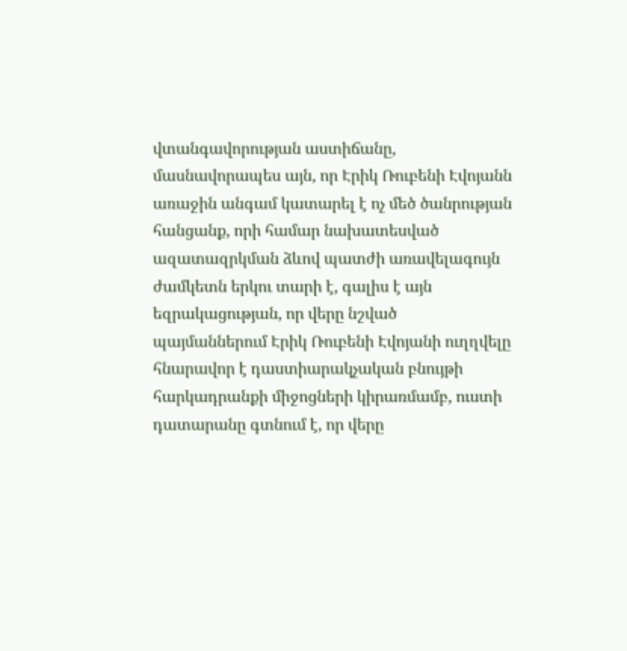վտանգավորության աստիճանը, մասնավորապես այն, որ Էրիկ Ռուբենի Էվոյանն առաջին անգամ կատարել է ոչ մեծ ծանրության հանցանք, որի համար նախատեսված ազատազրկման ձևով պատժի առավելագույն ժամկետն երկու տարի է, գալիս է այն եզրակացության, որ վերը նշված պայմաններում Էրիկ Ռուբենի Էվոյանի ուղղվելը հնարավոր է դաստիարակչական բնույթի հարկադրանքի միջոցների կիրառմամբ, ուստի դատարանը գտնում է, որ վերը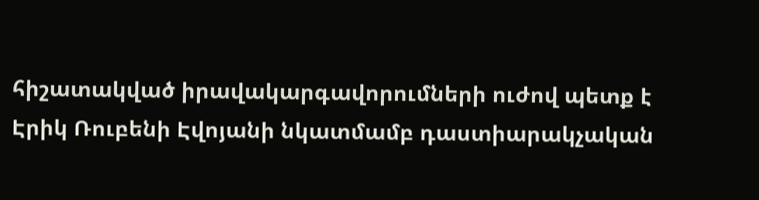հիշատակված իրավակարգավորումների ուժով պետք է Էրիկ Ռուբենի Էվոյանի նկատմամբ դաստիարակչական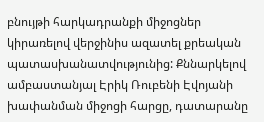բնույթի հարկադրանքի միջոցներ կիրառելով վերջինիս ազատել քրեական պատասխանատվությունից: Քննարկելով ամբաստանյալ Էրիկ Ռուբենի Էվոյանի խափանման միջոցի հարցը, դատարանը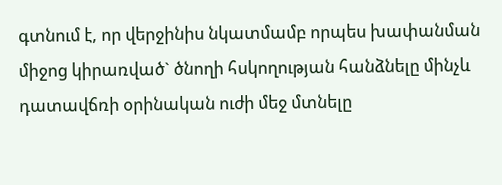գտնում է, որ վերջինիս նկատմամբ որպես խափանման միջոց կիրառված` ծնողի հսկողության հանձնելը մինչև դատավճռի օրինական ուժի մեջ մտնելը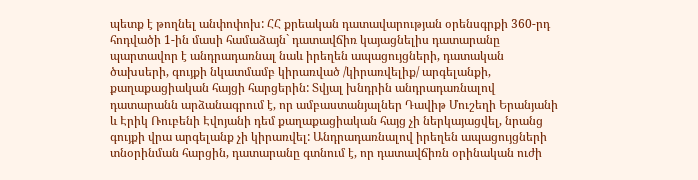պետք է թողնել անփոփոխ: ՀՀ քրեական դատավարության օրենսգրքի 360-րդ հոդվածի 1-ին մասի համաձայն` դատավճիռ կայացնելիս դատարանը պարտավոր է անդրադառնալ նաև իրեղեն ապացույցների, դատական ծախսերի, գույքի նկատմամբ կիրառված /կիրառվելիք/ արգելանքի, քաղաքացիական հայցի հարցերին: Տվյալ խնդրին անդրադառնալով դատարանն արձանագրում է, որ ամբաստանյալներ Դավիթ Մուշեղի Երանյանի և Էրիկ Ռուբենի Էվոյանի դեմ քաղաքացիական հայց չի ներկայացվել, նրանց գույքի վրա արգելանք չի կիրառվել: Անդրադառնալով իրեղեն ապացույցների տնօրինման հարցին, դատարանը գտնում է, որ դատավճիռն օրինական ուժի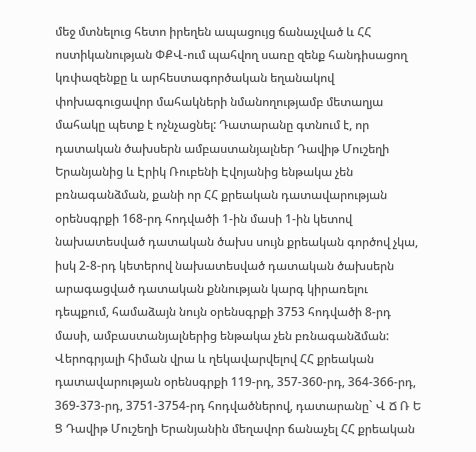մեջ մտնելուց հետո իրեղեն ապացույց ճանաչված և ՀՀ ոստիկանության ՓՔՎ-ում պահվող սառը զենք հանդիսացող կռփազենքը և արհեստագործական եղանակով փոխագուցավոր մահակների նմանողությամբ մետաղյա մահակը պետք է ոչնչացնել: Դատարանը գտնում է, որ դատական ծախսերն ամբաստանյալներ Դավիթ Մուշեղի Երանյանից և Էրիկ Ռուբենի Էվոյանից ենթակա չեն բռնագանձման, քանի որ ՀՀ քրեական դատավարության օրենսգրքի 168-րդ հոդվածի 1-ին մասի 1-ին կետով նախատեսված դատական ծախս սույն քրեական գործով չկա, իսկ 2-8-րդ կետերով նախատեսված դատական ծախսերն արագացված դատական քննության կարգ կիրառելու դեպքում, համաձայն նույն օրենսգրքի 3753 հոդվածի 8-րդ մասի, ամբաստանյալներից ենթակա չեն բռնագանձման: Վերոգրյալի հիման վրա և ղեկավարվելով ՀՀ քրեական դատավարության օրենսգրքի 119-րդ, 357-360-րդ, 364-366-րդ, 369-373-րդ, 3751-3754-րդ հոդվածներով, դատարանը` Վ Ճ Ռ Ե Ց Դավիթ Մուշեղի Երանյանին մեղավոր ճանաչել ՀՀ քրեական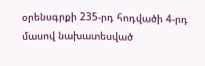օրենսգրքի 235-րդ հոդվածի 4-րդ մասով նախատեսված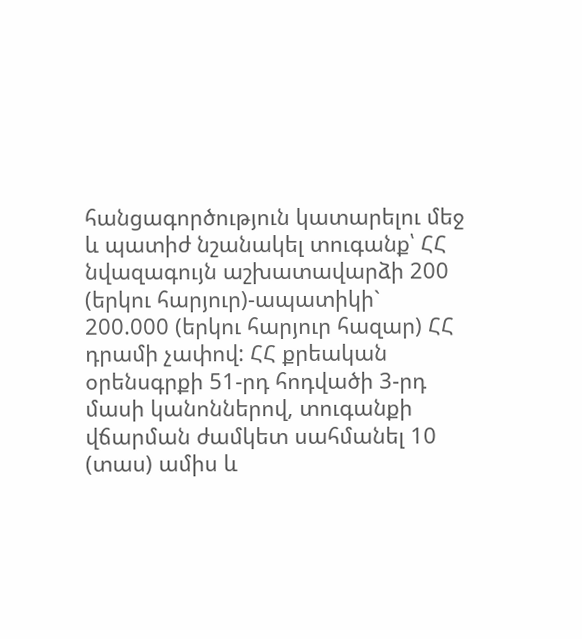հանցագործություն կատարելու մեջ և պատիժ նշանակել տուգանք՝ ՀՀ նվազագույն աշխատավարձի 200 (երկու հարյուր)-ապատիկի` 200.000 (երկու հարյուր հազար) ՀՀ դրամի չափով: ՀՀ քրեական օրենսգրքի 51-րդ հոդվածի 3-րդ մասի կանոններով, տուգանքի վճարման ժամկետ սահմանել 10 (տաս) ամիս և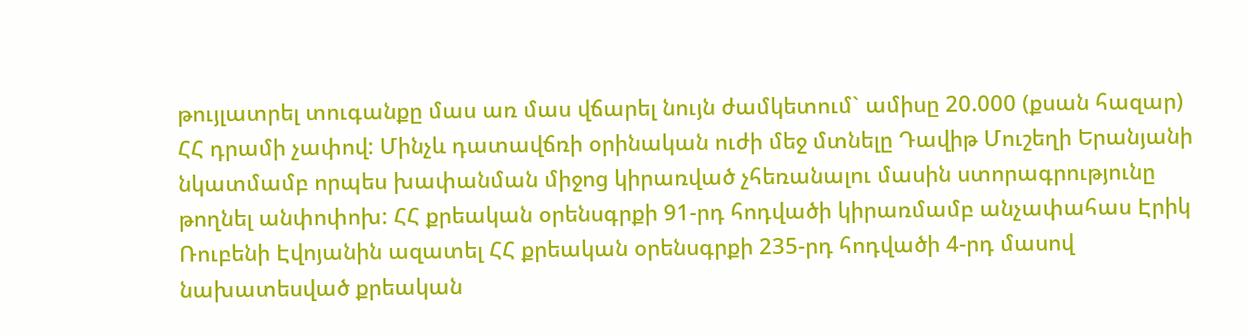թույլատրել տուգանքը մաս առ մաս վճարել նույն ժամկետում` ամիսը 20.000 (քսան հազար) ՀՀ դրամի չափով: Մինչև դատավճռի օրինական ուժի մեջ մտնելը Դավիթ Մուշեղի Երանյանի նկատմամբ որպես խափանման միջոց կիրառված չհեռանալու մասին ստորագրությունը թողնել անփոփոխ: ՀՀ քրեական օրենսգրքի 91-րդ հոդվածի կիրառմամբ անչափահաս Էրիկ Ռուբենի Էվոյանին ազատել ՀՀ քրեական օրենսգրքի 235-րդ հոդվածի 4-րդ մասով նախատեսված քրեական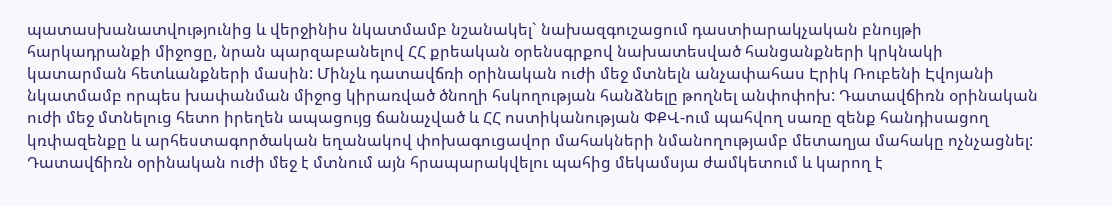պատասխանատվությունից և վերջինիս նկատմամբ նշանակել` նախազգուշացում դաստիարակչական բնույթի հարկադրանքի միջոցը, նրան պարզաբանելով ՀՀ քրեական օրենսգրքով նախատեսված հանցանքների կրկնակի կատարման հետևանքների մասին: Մինչև դատավճռի օրինական ուժի մեջ մտնելն անչափահաս Էրիկ Ռուբենի Էվոյանի նկատմամբ որպես խափանման միջոց կիրառված ծնողի հսկողության հանձնելը թողնել անփոփոխ: Դատավճիռն օրինական ուժի մեջ մտնելուց հետո իրեղեն ապացույց ճանաչված և ՀՀ ոստիկանության ՓՔՎ-ում պահվող սառը զենք հանդիսացող կռփազենքը և արհեստագործական եղանակով փոխագուցավոր մահակների նմանողությամբ մետաղյա մահակը ոչնչացնել: Դատավճիռն օրինական ուժի մեջ է մտնում այն հրապարակվելու պահից մեկամսյա ժամկետում և կարող է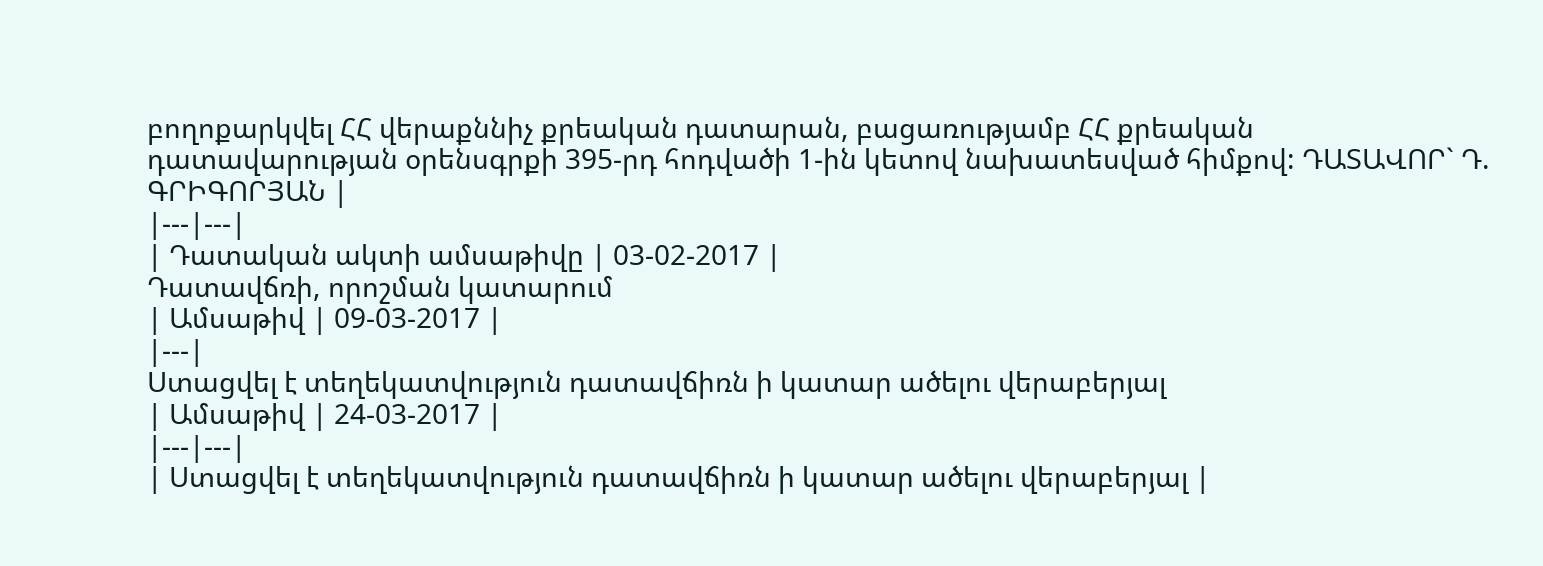բողոքարկվել ՀՀ վերաքննիչ քրեական դատարան, բացառությամբ ՀՀ քրեական դատավարության օրենսգրքի 395-րդ հոդվածի 1-ին կետով նախատեսված հիմքով: ԴԱՏԱՎՈՐ` Դ. ԳՐԻԳՈՐՅԱՆ |
|---|---|
| Դատական ակտի ամսաթիվը | 03-02-2017 |
Դատավճռի, որոշման կատարում
| Ամսաթիվ | 09-03-2017 |
|---|
Ստացվել է տեղեկատվություն դատավճիռն ի կատար ածելու վերաբերյալ
| Ամսաթիվ | 24-03-2017 |
|---|---|
| Ստացվել է տեղեկատվություն դատավճիռն ի կատար ածելու վերաբերյալ |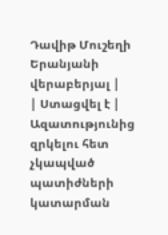Դավիթ Մուշեղի Երանյանի վերաբերյալ |
| Ստացվել է | Ազատությունից զրկելու հետ չկապված պատիժների կատարման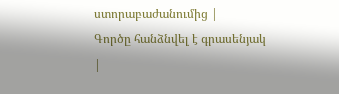ստորաբաժանումից |
Գործը հանձնվել է գրասենյակ
|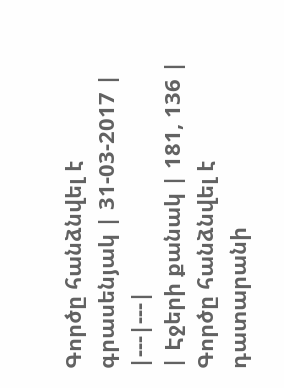Գործը հանձնվել է գրասենյակ | 31-03-2017 |
|---|---|
| Էջերի քանակ | 181, 136 |
Գործը հանձնվել է դատարանի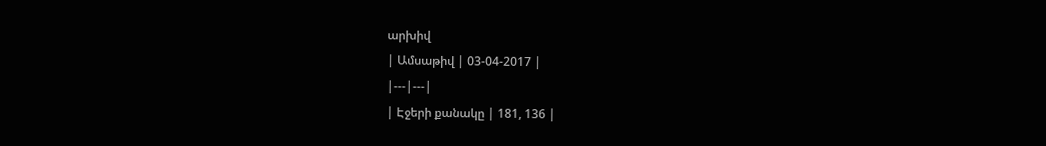արխիվ
| Ամսաթիվ | 03-04-2017 |
|---|---|
| Էջերի քանակը | 181, 136 |